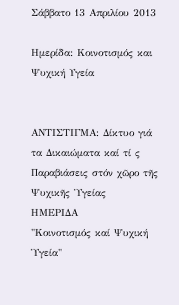Σάββατο 13 Απριλίου 2013

Ημερίδα: Κοινοτισμός και Ψυχική Υγεία


ΑΝΤΙΣΤΙΓΜΑ: Δίκτυο γιά τα Δικαιώματα καί τί ς
Παραβιάσεις στόν χῶρο τῆς Ψυχικῆς Ὑγείας
ΗΜΕΡΙΔΑ
"Κοινοτισμός καί Ψυχική Ὑγεία"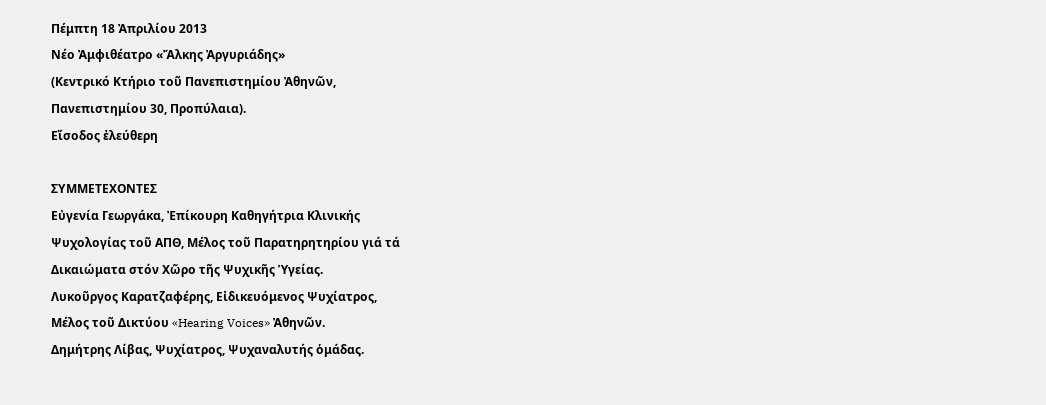Πέμπτη 18 Ἀπριλίου 2013
Νέο Ἀμφιθέατρο «Ἄλκης Ἀργυριάδης»
(Κεντρικό Κτήριο τοῦ Πανεπιστημίου Ἀθηνῶν,
Πανεπιστημίου 30, Προπύλαια).
Εἴσοδος ἐλεύθερη

ΣΥΜΜΕΤΕΧΟΝΤΕΣ
Εὐγενία Γεωργάκα, Ἐπίκουρη Καθηγήτρια Κλινικής
Ψυχολογίας τοῦ ΑΠΘ, Μέλος τοῦ Παρατηρητηρίου γιά τά
Δικαιώματα στόν Χῶρο τῆς Ψυχικῆς Ὑγείας.
Λυκοῦργος Καρατζαφέρης, Εἰδικευόμενος Ψυχίατρος,
Μέλος τοῦ Δικτύου «Hearing Voices» Ἀθηνῶν.
Δημήτρης Λίβας, Ψυχίατρος, Ψυχαναλυτής ὁμάδας.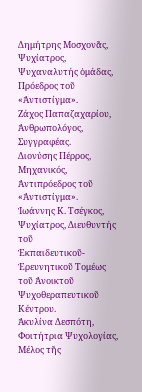Δημήτρης Μοσχονᾶς, Ψυχίατρος, Ψυχαναλυτής ὁμάδας,
Πρόεδρος τοῦ «Ἀντιστίγμα».
Ζάχος Παπαζαχαρίου, Ἀνθρωπολόγος, Συγγραφέας.
Διονύσης Πέρρος, Μηχανικός, Ἀντιπρόεδρος τοῦ
«Ἀντιστίγμα».
Ἰωάννης Κ. Τσέγκος, Ψυχίατρος, Διευθυντής τοῦ
Ἐκπαιδευτικοῦ-Ἐρευνητικοῦ Τομέως τοῦ Ἀνοικτοῦ
Ψυχοθεραπευτικοῦ Κέντρου.
Ἀκυλίνα Δεσπότη, Φοιτήτρια Ψυχολογίας, Μέλος τῆς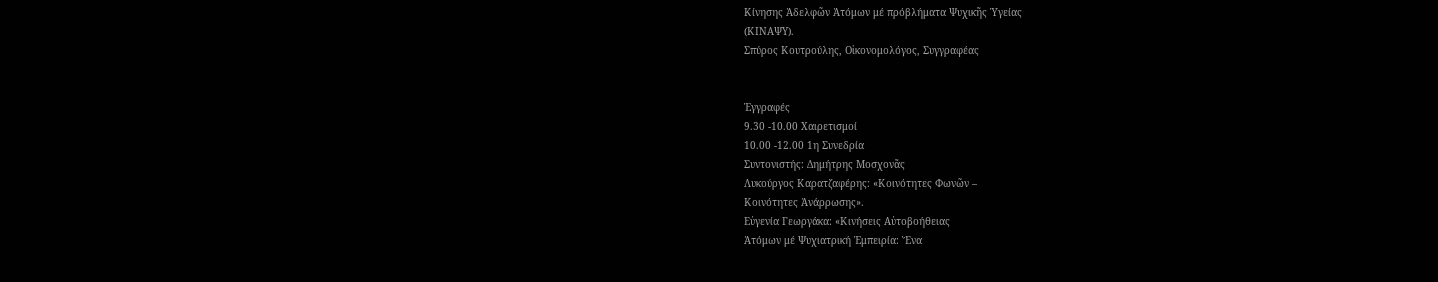Κίνησης Ἀδελφῶν Ἀτόμων μέ πρόβλήματα Ψυχικῆς Ὑγείας
(ΚΙΝΑΨΥ).
Σπύρος Κουτρούλης, Οἰκονομολόγος, Συγγραφέας


Ἐγγραφές
9.30 -10.00 Xαιρετισμοί
10.00 -12.00 1η Συνεδρία
Συντονιστής: Δημήτρης Μοσχονᾶς
Λυκούργος Καρατζαφέρης: «Κοινότητες Φωνῶν –
Κοινότητες Ἀνάρρωσης».
Εὐγενία Γεωργάκα: «Κινήσεις Αὐτοβοήθειας
Ἀτόμων μέ Ψυχιατρική Ἐμπειρία: Ἕνα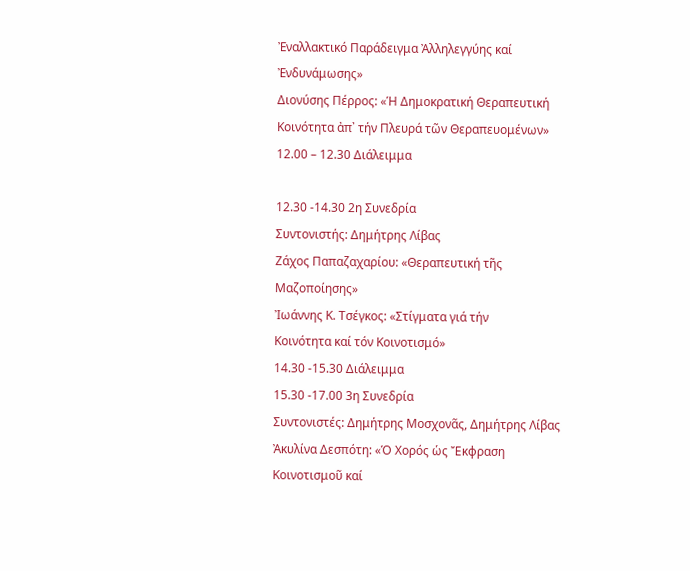Ἐναλλακτικό Παράδειγμα Ἀλληλεγγύης καί
Ἐνδυνάμωσης»
Διονύσης Πέρρος: «Ἡ Δημοκρατική Θεραπευτική
Κοινότητα ἀπ᾿ τήν Πλευρά τῶν Θεραπευομένων»
12.00 – 12.30 Διάλειμμα

12.30 -14.30 2η Συνεδρία
Συντονιστής: Δημήτρης Λίβας
Ζάχος Παπαζαχαρίου: «Θεραπευτική τῆς
Μαζοποίησης»
Ἰωάννης Κ. Τσέγκος: «Στίγματα γιά τήν
Κοινότητα καί τόν Κοινοτισμό»
14.30 -15.30 Διάλειμμα
15.30 -17.00 3η Συνεδρία
Συντονιστές: Δημήτρης Μοσχονᾶς, Δημήτρης Λίβας
Ἀκυλίνα Δεσπότη: «Ὁ Χορός ὡς Ἔκφραση
Κοινοτισμοῦ καί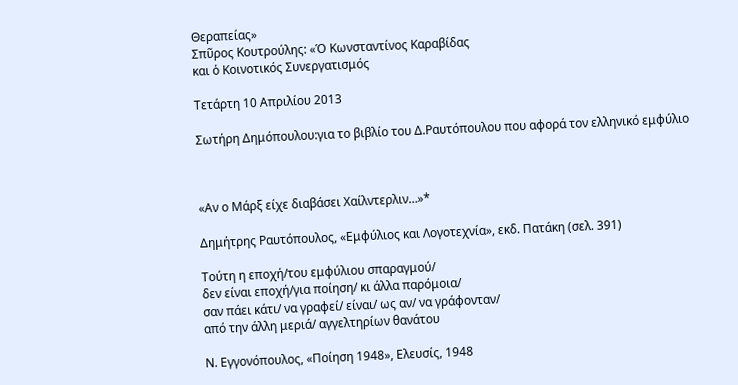Θεραπείας»
Σπῦρος Κουτρούλης: «Ὁ Κωνσταντίνος Καραβίδας
και ὁ Κοινοτικός Συνεργατισμός

Τετάρτη 10 Απριλίου 2013

Σωτήρη Δημόπουλου:για το βιβλίο του Δ.Ραυτόπουλου που αφορά τον ελληνικό εμφύλιο



«Αν ο Μάρξ είχε διαβάσει Χαίλντερλιν…»*

Δημήτρης Ραυτόπουλος, «Εμφύλιος και Λογοτεχνία», εκδ. Πατάκη (σελ. 391)

Τούτη η εποχή/του εμφύλιου σπαραγμού/
δεν είναι εποχή/για ποίηση/ κι άλλα παρόμοια/
σαν πάει κάτι/ να γραφεί/ είναι/ ως αν/ να γράφονταν/
από την άλλη μεριά/ αγγελτηρίων θανάτου

Ν. Εγγονόπουλος, «Ποίηση 1948», Ελευσίς, 1948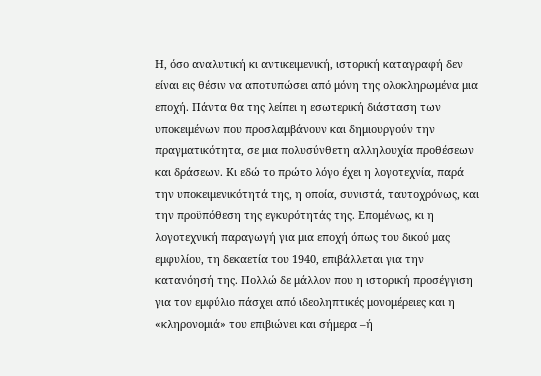Η, όσο αναλυτική κι αντικειμενική, ιστορική καταγραφή δεν είναι εις θέσιν να αποτυπώσει από μόνη της ολοκληρωμένα μια εποχή. Πάντα θα της λείπει η εσωτερική διάσταση των υποκειμένων που προσλαμβάνουν και δημιουργούν την πραγματικότητα, σε μια πολυσύνθετη αλληλουχία προθέσεων και δράσεων. Κι εδώ το πρώτο λόγο έχει η λογοτεχνία, παρά την υποκειμενικότητά της, η οποία, συνιστά, ταυτοχρόνως, και την προϋπόθεση της εγκυρότητάς της. Επομένως, κι η λογοτεχνική παραγωγή για μια εποχή όπως του δικού μας εμφυλίου, τη δεκαετία του 1940, επιβάλλεται για την κατανόησή της. Πολλώ δε μάλλον που η ιστορική προσέγγιση για τον εμφύλιο πάσχει από ιδεοληπτικές μονομέρειες και η «κληρονομιά» του επιβιώνει και σήμερα –ή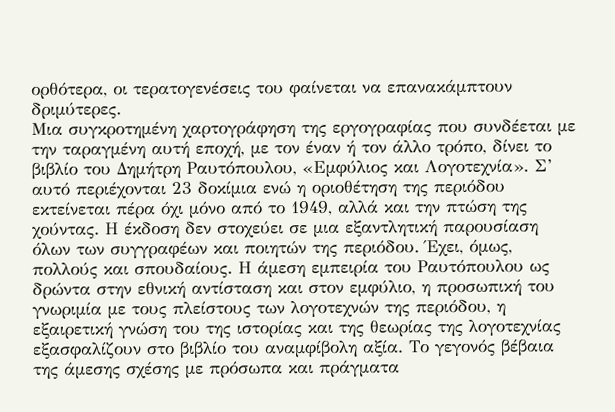ορθότερα, οι τερατογενέσεις του φαίνεται να επανακάμπτουν δριμύτερες.
Μια συγκροτημένη χαρτογράφηση της εργογραφίας που συνδέεται με την ταραγμένη αυτή εποχή, με τον έναν ή τον άλλο τρόπο, δίνει το βιβλίο του Δημήτρη Ραυτόπουλου, «Εμφύλιος και Λογοτεχνία». Σ’ αυτό περιέχονται 23 δοκίμια ενώ η οριοθέτηση της περιόδου εκτείνεται πέρα όχι μόνο από το 1949, αλλά και την πτώση της χούντας. Η έκδοση δεν στοχεύει σε μια εξαντλητική παρουσίαση όλων των συγγραφέων και ποιητών της περιόδου. Έχει, όμως, πολλούς και σπουδαίους. Η άμεση εμπειρία του Ραυτόπουλου ως δρώντα στην εθνική αντίσταση και στον εμφύλιο, η προσωπική του γνωριμία με τους πλείστους των λογοτεχνών της περιόδου, η εξαιρετική γνώση του της ιστορίας και της θεωρίας της λογοτεχνίας εξασφαλίζουν στο βιβλίο του αναμφίβολη αξία. Το γεγονός βέβαια της άμεσης σχέσης με πρόσωπα και πράγματα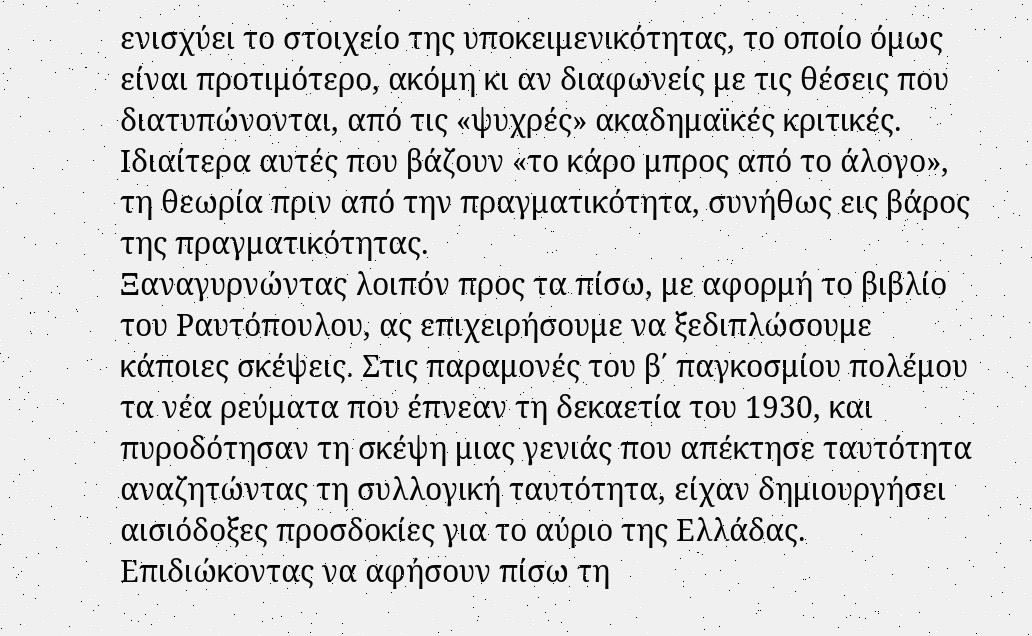ενισχύει το στοιχείο της υποκειμενικότητας, το οποίο όμως είναι προτιμότερο, ακόμη κι αν διαφωνείς με τις θέσεις που διατυπώνονται, από τις «ψυχρές» ακαδημαϊκές κριτικές. Ιδιαίτερα αυτές που βάζουν «το κάρο μπρος από το άλογο», τη θεωρία πριν από την πραγματικότητα, συνήθως εις βάρος της πραγματικότητας.
Ξαναγυρνώντας λοιπόν προς τα πίσω, με αφορμή το βιβλίο του Ραυτόπουλου, ας επιχειρήσουμε να ξεδιπλώσουμε κάποιες σκέψεις. Στις παραμονές του β΄ παγκοσμίου πολέμου τα νέα ρεύματα που έπνεαν τη δεκαετία του 1930, και πυροδότησαν τη σκέψη μιας γενιάς που απέκτησε ταυτότητα αναζητώντας τη συλλογική ταυτότητα, είχαν δημιουργήσει  αισιόδοξες προσδοκίες για το αύριο της Ελλάδας. Επιδιώκοντας να αφήσουν πίσω τη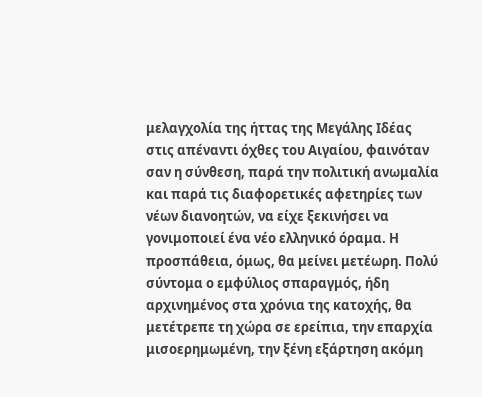μελαγχολία της ήττας της Μεγάλης Ιδέας στις απέναντι όχθες του Αιγαίου, φαινόταν σαν η σύνθεση, παρά την πολιτική ανωμαλία και παρά τις διαφορετικές αφετηρίες των νέων διανοητών, να είχε ξεκινήσει να γονιμοποιεί ένα νέο ελληνικό όραμα. Η προσπάθεια, όμως, θα μείνει μετέωρη. Πολύ σύντομα ο εμφύλιος σπαραγμός, ήδη αρχινημένος στα χρόνια της κατοχής, θα μετέτρεπε τη χώρα σε ερείπια, την επαρχία μισοερημωμένη, την ξένη εξάρτηση ακόμη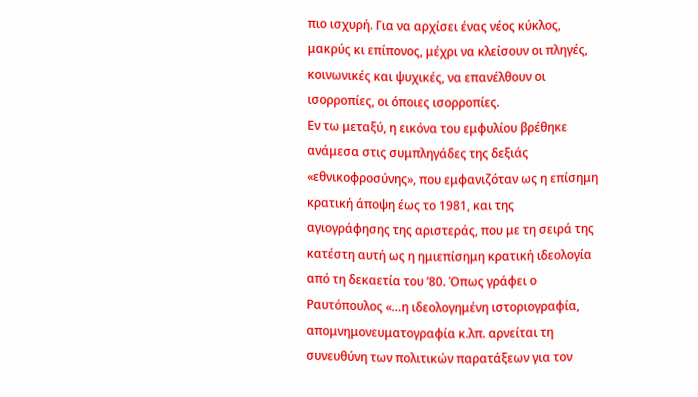πιο ισχυρή. Για να αρχίσει ένας νέος κύκλος, μακρύς κι επίπονος, μέχρι να κλείσουν οι πληγές, κοινωνικές και ψυχικές, να επανέλθουν οι ισορροπίες, οι όποιες ισορροπίες.
Εν τω μεταξύ, η εικόνα του εμφυλίου βρέθηκε ανάμεσα στις συμπληγάδες της δεξιάς «εθνικοφροσύνης», που εμφανιζόταν ως η επίσημη κρατική άποψη έως το 1981, και της αγιογράφησης της αριστεράς, που με τη σειρά της κατέστη αυτή ως η ημιεπίσημη κρατική ιδεολογία από τη δεκαετία του ’80. Όπως γράφει ο Ραυτόπουλος «…η ιδεολογημένη ιστοριογραφία, απομνημονευματογραφία κ.λπ. αρνείται τη συνευθύνη των πολιτικών παρατάξεων για τον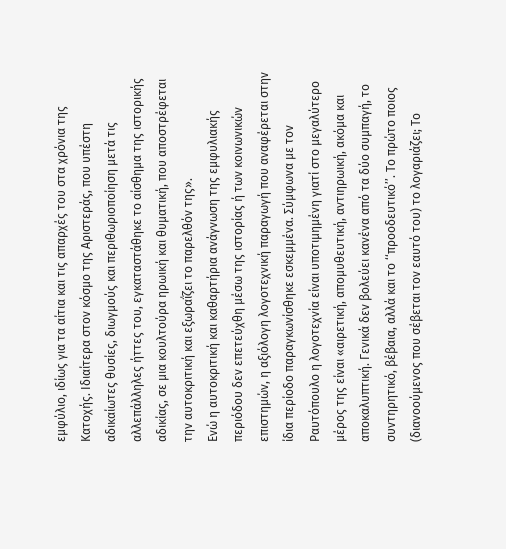εμφύλιο, ιδίως για τα αίτια και τις απαρχές του στα χρόνια της Κατοχής. Ιδιαίτερα στον κόσμο της Αριστεράς, που υπέστη αδικαίωτες θυσίες, διωγμούς και περιθωριοποίηση μετά τις αλλεπάλληλες ήττες του, εγκαταστάθηκε το αίσθημα της ιστορικής αδικίας, σε μια κουλτούρα ηρωική και θυματική, που αποστρέφεται την αυτοκριτική και εξωραΐζει το παρελθόν της».
Ενώ η αυτοκριτική και καθαρτήρια ανάγνωση της εμφυλιακής περιόδου δεν επετεύχθη μέσω της ιστορίας ή των κοινωνικών επιστημών, η αξιόλογη λογοτεχνική παραγωγή που αναφέρεται στην ίδια περίοδο παραγκωνίσθηκε εσκεμμένα. Σύμφωνα με τον Ραυτόπουλο η λογοτεχνία είναι υποτιμημένη γιατί στο μεγαλύτερο μέρος της είναι «αιρετική, απομυθευτική, αντιηρωική, ακόμα και αποκαλυπτική. Γενικά δεν βολεύει κανένα από τα δύο συμπαγή, το συντηρητικό, βέβαια, αλλά και το ‘‘προοδευτικό’’. Το πρώτο ποιος (διανοούμενος που σέβεται τον εαυτό του) το λογαριάζει; Το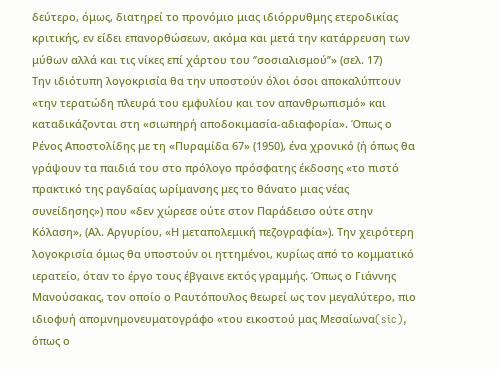δεύτερο, όμως, διατηρεί το προνόμιο μιας ιδιόρρυθμης ετεροδικίας κριτικής, εν είδει επανορθώσεων, ακόμα και μετά την κατάρρευση των μύθων αλλά και τις νίκες επί χάρτου του ‘’σοσιαλισμού’’» (σελ. 17)
Την ιδιότυπη λογοκρισία θα την υποστούν όλοι όσοι αποκαλύπτουν «την τερατώδη πλευρά του εμφυλίου και τον απανθρωπισμό» και καταδικάζονται στη «σιωπηρή αποδοκιμασία-αδιαφορία». Όπως ο Ρένος Αποστολίδης με τη «Πυραμίδα 67» (1950), ένα χρονικό (ή όπως θα γράψουν τα παιδιά του στο πρόλογο πρόσφατης έκδοσης «το πιστό πρακτικό της ραγδαίας ωρίμανσης μες το θάνατο μιας νέας συνείδησης») που «δεν χώρεσε ούτε στον Παράδεισο ούτε στην Κόλαση», (Αλ. Αργυρίου, «Η μεταπολεμική πεζογραφία»). Την χειρότερη λογοκρισία όμως θα υποστούν οι ηττημένοι, κυρίως από το κομματικό ιερατείο, όταν το έργο τους έβγαινε εκτός γραμμής. Όπως ο Γιάννης Μανούσακας, τον οποίο ο Ραυτόπουλος θεωρεί ως τον μεγαλύτερο, πιο ιδιοφυή απομνημονευματογράφο «του εικοστού μας Μεσαίωνα(sic), όπως ο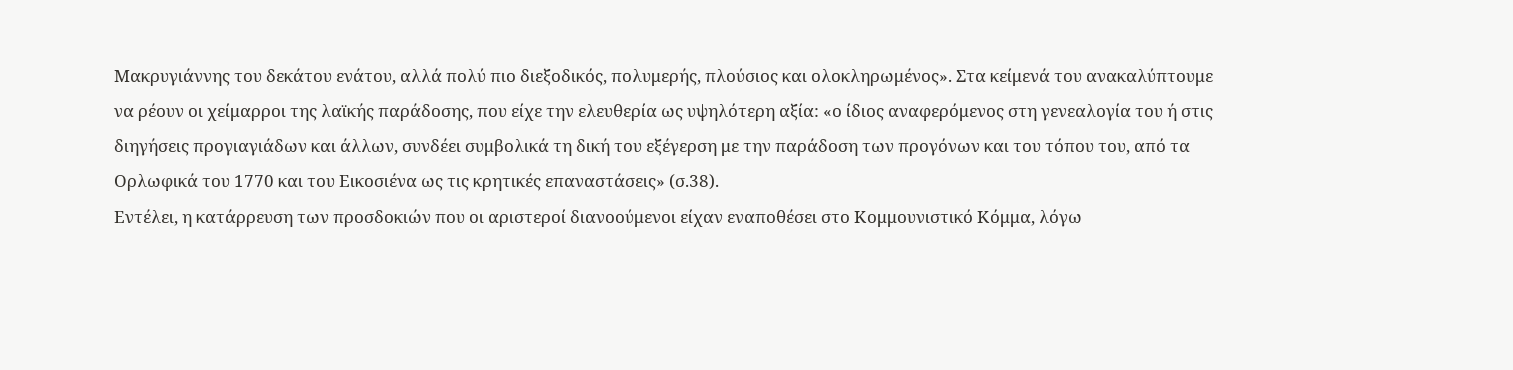Μακρυγιάννης του δεκάτου ενάτου, αλλά πολύ πιο διεξοδικός, πολυμερής, πλούσιος και ολοκληρωμένος». Στα κείμενά του ανακαλύπτουμε να ρέουν οι χείμαρροι της λαϊκής παράδοσης, που είχε την ελευθερία ως υψηλότερη αξία: «ο ίδιος αναφερόμενος στη γενεαλογία του ή στις διηγήσεις προγιαγιάδων και άλλων, συνδέει συμβολικά τη δική του εξέγερση με την παράδοση των προγόνων και του τόπου του, από τα Ορλωφικά του 1770 και του Εικοσιένα ως τις κρητικές επαναστάσεις» (σ.38).
Εντέλει, η κατάρρευση των προσδοκιών που οι αριστεροί διανοούμενοι είχαν εναποθέσει στο Κομμουνιστικό Κόμμα, λόγω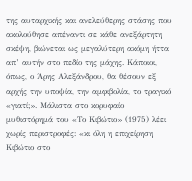της αυταρχικής και ανελεύθερης στάσης που ακολούθησε απέναντι σε κάθε ανεξάρτητη σκέψη, βιώνεται ως μεγαλύτερη ακόμη ήττα απ’ αυτήν στο πεδίο της μάχης. Κάποιοι, όπως, ο Άρης Αλεξάνδρου, θα θέσουν εξ αρχής την υποψία, την αμφιβολία, το τραγικό «γιατί;». Μάλιστα στο κορυφαίο μυθιστόρημά του «Το Κιβώτιο» (1975) λέει χωρίς περιστροφές: «κι όλη η επιχείρηση Κιβώτιο στο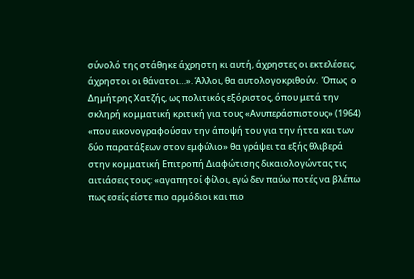σύνολό της στάθηκε άχρηστη κι αυτή, άχρηστες οι εκτελέσεις, άχρηστοι οι θάνατοι…». Άλλοι, θα αυτολογοκριθούν.  Όπως  ο Δημήτρης Χατζής, ως πολιτικός εξόριστος, όπου μετά την σκληρή κομματική κριτική για τους «Ανυπεράσπιστους» (1964) «που εικονογραφούσαν την άποψή του για την ήττα και των δύο παρατάξεων στον εμφύλιο» θα γράψει τα εξής θλιβερά στην κομματική Επιτροπή Διαφώτισης δικαιολογώντας τις αιτιάσεις τους: «αγαπητοί φίλοι, εγώ δεν παύω ποτές να βλέπω πως εσείς είστε πιο αρμόδιοι και πιο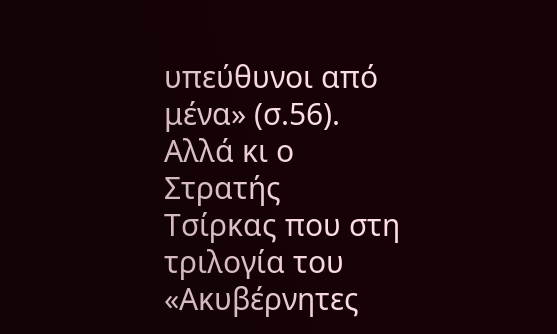υπεύθυνοι από μένα» (σ.56). Αλλά κι ο Στρατής Τσίρκας που στη τριλογία του «Ακυβέρνητες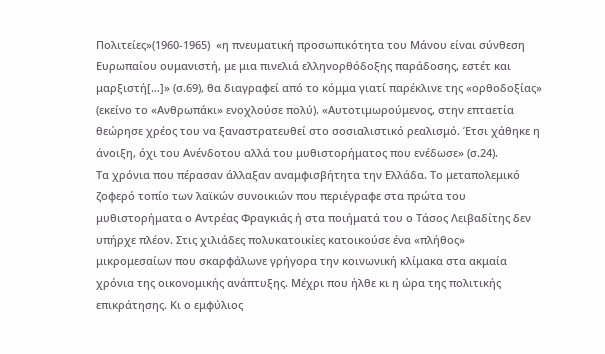Πολιτείες»(1960-1965)  «η πνευματική προσωπικότητα του Μάνου είναι σύνθεση Ευρωπαίου ουμανιστή, με μια πινελιά ελληνορθόδοξης παράδοσης, εστέτ και μαρξιστή[…]» (σ.69), θα διαγραφεί από το κόμμα γιατί παρέκλινε της «ορθοδοξίας» (εκείνο το «Ανθρωπάκι» ενοχλούσε πολύ). «Αυτοτιμωρούμενος, στην επταετία θεώρησε χρέος του να ξαναστρατευθεί στο σοσιαλιστικό ρεαλισμό. Έτσι χάθηκε η άνοιξη, όχι του Ανένδοτου αλλά του μυθιστορήματος που ενέδωσε» (σ.24).
Τα χρόνια που πέρασαν άλλαξαν αναμφισβήτητα την Ελλάδα. Το μεταπολεμικό ζοφερό τοπίο των λαϊκών συνοικιών που περιέγραφε στα πρώτα του μυθιστορήματα ο Αντρέας Φραγκιάς ή στα ποιήματά του ο Τάσος Λειβαδίτης δεν υπήρχε πλέον. Στις χιλιάδες πολυκατοικίες κατοικούσε ένα «πλήθος» μικρομεσαίων που σκαρφάλωνε γρήγορα την κοινωνική κλίμακα στα ακμαία χρόνια της οικονομικής ανάπτυξης. Μέχρι που ήλθε κι η ώρα της πολιτικής επικράτησης. Κι ο εμφύλιος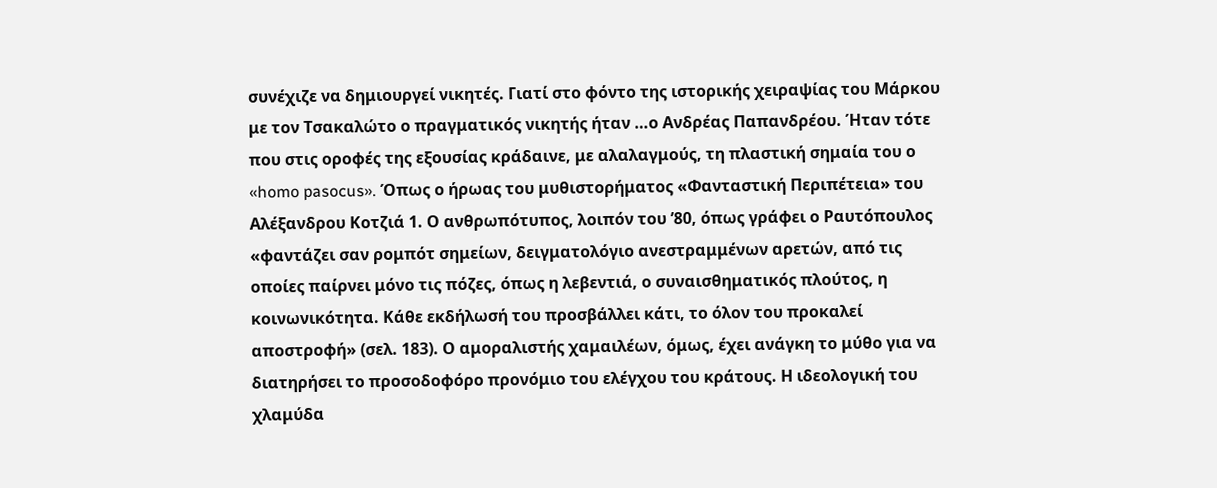συνέχιζε να δημιουργεί νικητές. Γιατί στο φόντο της ιστορικής χειραψίας του Μάρκου με τον Τσακαλώτο ο πραγματικός νικητής ήταν …ο Ανδρέας Παπανδρέου. Ήταν τότε που στις οροφές της εξουσίας κράδαινε, με αλαλαγμούς, τη πλαστική σημαία του ο «homo pasocus». Όπως ο ήρωας του μυθιστορήματος «Φανταστική Περιπέτεια» του Αλέξανδρου Κοτζιά 1. Ο ανθρωπότυπος, λοιπόν του ’80, όπως γράφει ο Ραυτόπουλος «φαντάζει σαν ρομπότ σημείων, δειγματολόγιο ανεστραμμένων αρετών, από τις οποίες παίρνει μόνο τις πόζες, όπως η λεβεντιά, ο συναισθηματικός πλούτος, η κοινωνικότητα. Κάθε εκδήλωσή του προσβάλλει κάτι, το όλον του προκαλεί αποστροφή» (σελ. 183). Ο αμοραλιστής χαμαιλέων, όμως, έχει ανάγκη το μύθο για να διατηρήσει το προσοδοφόρο προνόμιο του ελέγχου του κράτους. Η ιδεολογική του χλαμύδα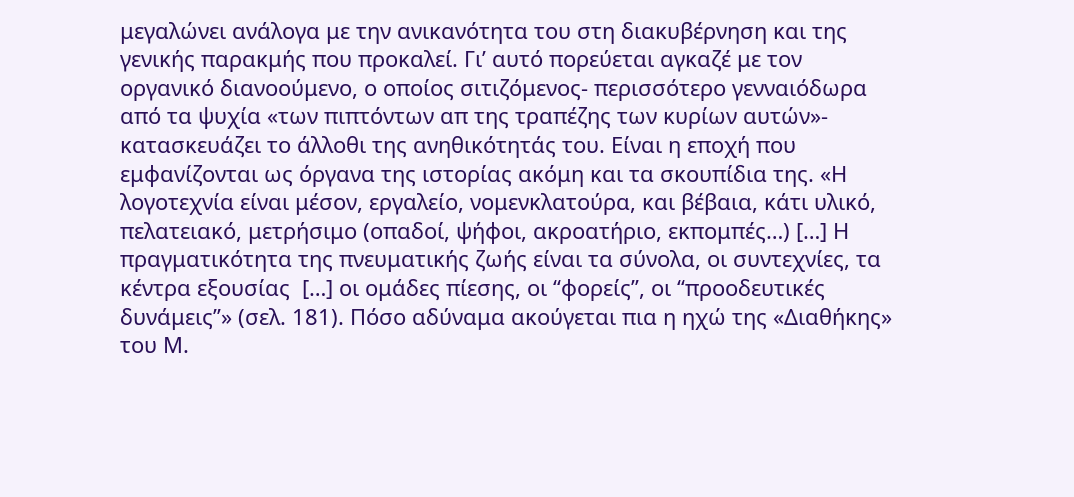μεγαλώνει ανάλογα με την ανικανότητα του στη διακυβέρνηση και της γενικής παρακμής που προκαλεί. Γι’ αυτό πορεύεται αγκαζέ με τον οργανικό διανοούμενο, ο οποίος σιτιζόμενος- περισσότερο γενναιόδωρα από τα ψυχία «των πιπτόντων απ της τραπέζης των κυρίων αυτών»- κατασκευάζει το άλλοθι της ανηθικότητάς του. Είναι η εποχή που εμφανίζονται ως όργανα της ιστορίας ακόμη και τα σκουπίδια της. «Η λογοτεχνία είναι μέσον, εργαλείο, νομενκλατούρα, και βέβαια, κάτι υλικό, πελατειακό, μετρήσιμο (οπαδοί, ψήφοι, ακροατήριο, εκπομπές…) […] Η πραγματικότητα της πνευματικής ζωής είναι τα σύνολα, οι συντεχνίες, τα κέντρα εξουσίας  […] οι ομάδες πίεσης, οι ‘‘φορείς’’, οι ‘‘προοδευτικές δυνάμεις’’» (σελ. 181). Πόσο αδύναμα ακούγεται πια η ηχώ της «Διαθήκης» του Μ.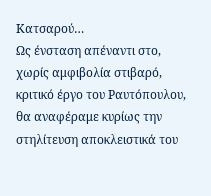Κατσαρού…
Ως ένσταση απέναντι στο, χωρίς αμφιβολία στιβαρό, κριτικό έργο του Ραυτόπουλου, θα αναφέραμε κυρίως την στηλίτευση αποκλειστικά του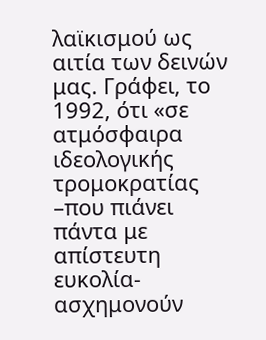λαϊκισμού ως αιτία των δεινών μας. Γράφει, το 1992, ότι «σε ατμόσφαιρα ιδεολογικής τρομοκρατίας –που πιάνει πάντα με απίστευτη ευκολία- ασχημονούν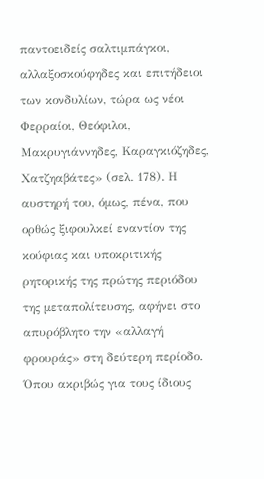παντοειδείς σαλτιμπάγκοι, αλλαξοσκούφηδες και επιτήδειοι των κονδυλίων, τώρα ως νέοι Φερραίοι, Θεόφιλοι, Μακρυγιάννηδες, Καραγκιόζηδες, Χατζηαβάτες» (σελ. 178). Η αυστηρή του, όμως, πένα, που ορθώς ξιφουλκεί εναντίον της κούφιας και υποκριτικής ρητορικής της πρώτης περιόδου της μεταπολίτευσης, αφήνει στο απυρόβλητο την «αλλαγή φρουράς» στη δεύτερη περίοδο. Όπου ακριβώς για τους ίδιους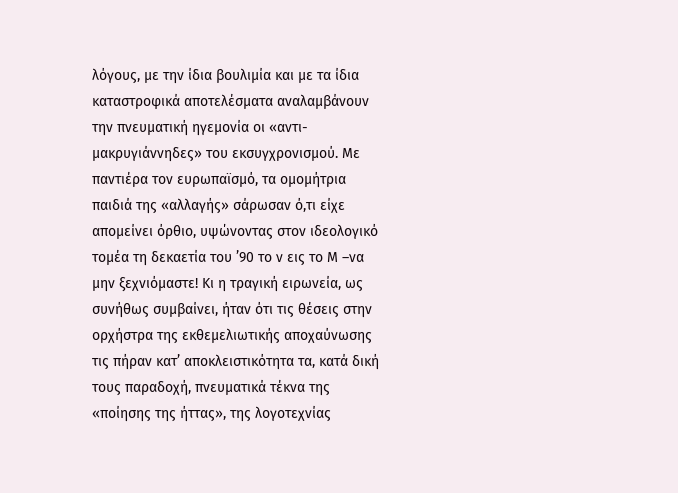λόγους, με την ίδια βουλιμία και με τα ίδια καταστροφικά αποτελέσματα αναλαμβάνουν την πνευματική ηγεμονία οι «αντι-μακρυγιάννηδες» του εκσυγχρονισμού. Με παντιέρα τον ευρωπαϊσμό, τα ομομήτρια παιδιά της «αλλαγής» σάρωσαν ό,τι είχε απομείνει όρθιο, υψώνοντας στον ιδεολογικό τομέα τη δεκαετία του ’90 το ν εις το Μ –να μην ξεχνιόμαστε! Κι η τραγική ειρωνεία, ως συνήθως συμβαίνει, ήταν ότι τις θέσεις στην ορχήστρα της εκθεμελιωτικής αποχαύνωσης τις πήραν κατ’ αποκλειστικότητα τα, κατά δική τους παραδοχή, πνευματικά τέκνα της «ποίησης της ήττας», της λογοτεχνίας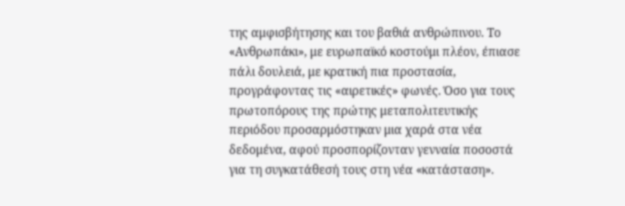της αμφισβήτησης και του βαθιά ανθρώπινου. Το «Ανθρωπάκι», με ευρωπαϊκό κοστούμι πλέον, έπιασε πάλι δουλειά, με κρατική πια προστασία, προγράφοντας τις «αιρετικές» φωνές. Όσο για τους πρωτοπόρους της πρώτης μεταπολιτευτικής περιόδου προσαρμόστηκαν μια χαρά στα νέα δεδομένα, αφού προσπορίζονταν γενναία ποσοστά για τη συγκατάθεσή τους στη νέα «κατάσταση».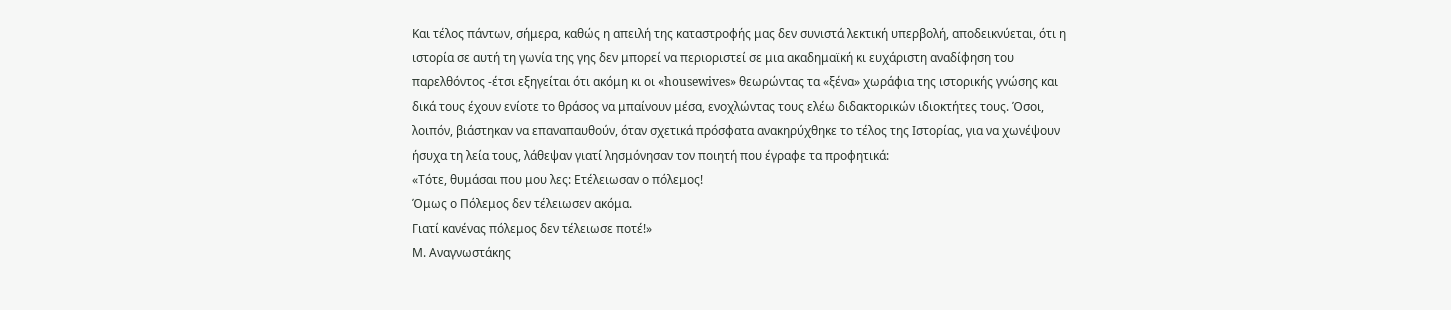Και τέλος πάντων, σήμερα, καθώς η απειλή της καταστροφής μας δεν συνιστά λεκτική υπερβολή, αποδεικνύεται, ότι η ιστορία σε αυτή τη γωνία της γης δεν μπορεί να περιοριστεί σε μια ακαδημαϊκή κι ευχάριστη αναδίφηση του παρελθόντος -έτσι εξηγείται ότι ακόμη κι οι «housewives» θεωρώντας τα «ξένα» χωράφια της ιστορικής γνώσης και δικά τους έχουν ενίοτε το θράσος να μπαίνουν μέσα, ενοχλώντας τους ελέω διδακτορικών ιδιοκτήτες τους. Όσοι, λοιπόν, βιάστηκαν να επαναπαυθούν, όταν σχετικά πρόσφατα ανακηρύχθηκε το τέλος της Ιστορίας, για να χωνέψουν ήσυχα τη λεία τους, λάθεψαν γιατί λησμόνησαν τον ποιητή που έγραφε τα προφητικά:
«Τότε, θυμάσαι που μου λες: Ετέλειωσαν ο πόλεμος!
Όμως ο Πόλεμος δεν τέλειωσεν ακόμα.
Γιατί κανένας πόλεμος δεν τέλειωσε ποτέ!»
Μ. Αναγνωστάκης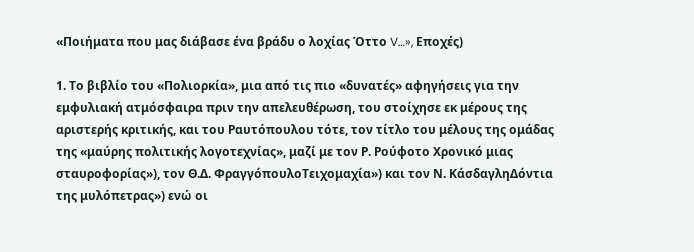«Ποιήματα που μας διάβασε ένα βράδυ ο λοχίας Όττο V…», Εποχές)

1. Το βιβλίο του «Πολιορκία», μια από τις πιο «δυνατές» αφηγήσεις για την εμφυλιακή ατμόσφαιρα πριν την απελευθέρωση, του στοίχησε εκ μέρους της αριστερής κριτικής, και του Ραυτόπουλου τότε, τον τίτλο του μέλους της ομάδας της «μαύρης πολιτικής λογοτεχνίας», μαζί με τον Ρ. Ρούφοτο Χρονικό μιας σταυροφορίας»), τον Θ.Δ. ΦραγγόπουλοΤειχομαχία») και τον Ν. ΚάσδαγληΔόντια της μυλόπετρας») ενώ οι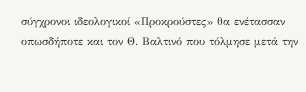σύγχρονοι ιδεολογικοί «Προκρούστες» θα ενέτασσαν οπωσδήποτε και τον Θ. Βαλτινό που τόλμησε μετά την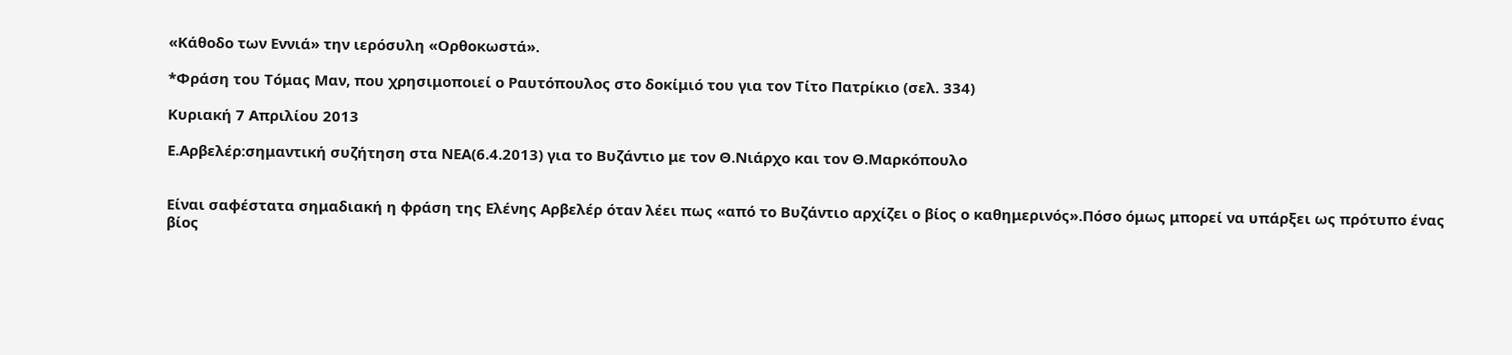«Κάθοδο των Εννιά» την ιερόσυλη «Ορθοκωστά».

*Φράση του Τόμας Μαν, που χρησιμοποιεί ο Ραυτόπουλος στο δοκίμιό του για τον Τίτο Πατρίκιο (σελ. 334)

Κυριακή 7 Απριλίου 2013

Ε.Αρβελέρ:σημαντική συζήτηση στα ΝΕΑ(6.4.2013) για το Βυζάντιο με τον Θ.Νιάρχο και τον Θ.Μαρκόπουλο


Είναι σαφέστατα σημαδιακή η φράση της Ελένης Αρβελέρ όταν λέει πως «από το Βυζάντιο αρχίζει ο βίος ο καθημερινός».Πόσο όμως μπορεί να υπάρξει ως πρότυπο ένας βίος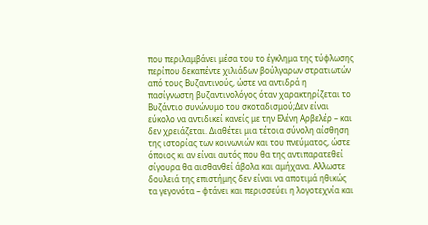που περιλαμβάνει μέσα του το έγκλημα της τύφλωσης περίπου δεκαπέντε χιλιάδων βούλγαρων στρατιωτών από τους Βυζαντινούς, ώστε να αντιδρά η πασίγνωστη βυζαντινολόγος όταν χαρακτηρίζεται το Βυζάντιο συνώνυμο του σκοταδισμού;Δεν είναι εύκολο να αντιδικεί κανείς με την Ελένη Αρβελέρ – και δεν χρειάζεται. Διαθέτει μια τέτοια σύνολη αίσθηση της ιστορίας των κοινωνιών και του πνεύματος, ώστε όποιος κι αν είναι αυτός που θα της αντιπαρατεθεί σίγουρα θα αισθανθεί άβολα και αμήχανα. Αλλωστε δουλειά της επιστήμης δεν είναι να αποτιμά ηθικώς τα γεγονότα – φτάνει και περισσεύει η λογοτεχνία και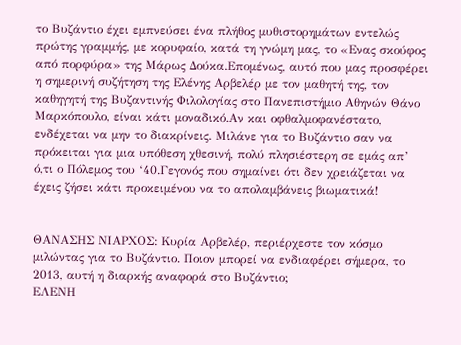το Βυζάντιο έχει εμπνεύσει ένα πλήθος μυθιστορημάτων εντελώς πρώτης γραμμής, με κορυφαίο, κατά τη γνώμη μας, το «Ενας σκούφος από πορφύρα» της Μάρως Δούκα.Επομένως, αυτό που μας προσφέρει η σημερινή συζήτηση της Ελένης Αρβελέρ με τον μαθητή της, τον καθηγητή της Βυζαντινής Φιλολογίας στο Πανεπιστήμιο Αθηνών Θάνο Μαρκόπουλο, είναι κάτι μοναδικό.Αν και οφθαλμοφανέστατο, ενδέχεται να μην το διακρίνεις. Μιλάνε για το Βυζάντιο σαν να πρόκειται για μια υπόθεση χθεσινή, πολύ πλησιέστερη σε εμάς απ’ ό,τι ο Πόλεμος του ‘40.Γεγονός που σημαίνει ότι δεν χρειάζεται να έχεις ζήσει κάτι προκειμένου να το απολαμβάνεις βιωματικά!


ΘΑΝΑΣΗΣ ΝΙΑΡΧΟΣ: Κυρία Αρβελέρ, περιέρχεστε τον κόσµο µιλώντας για το Βυζάντιο. Ποιον µπορεί να ενδιαφέρει σήµερα, το 2013, αυτή η διαρκής αναφορά στο Βυζάντιο;
ΕΛΕΝΗ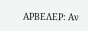ΑΡΒΕΛΕΡ: Αν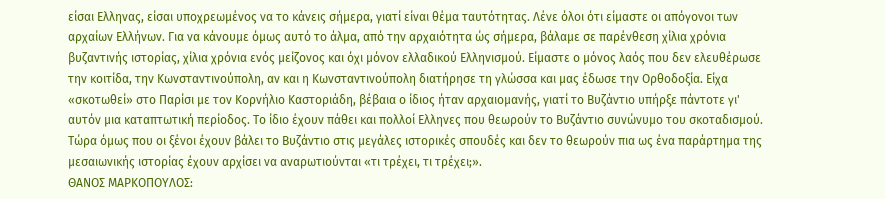είσαι Ελληνας, είσαι υποχρεωμένος να το κάνεις σήμερα, γιατί είναι θέμα ταυτότητας. Λένε όλοι ότι είμαστε οι απόγονοι των αρχαίων Ελλήνων. Για να κάνουμε όμως αυτό το άλμα, από την αρχαιότητα ώς σήμερα, βάλαμε σε παρένθεση χίλια χρόνια βυζαντινής ιστορίας, χίλια χρόνια ενός μείζονος και όχι μόνον ελλαδικού Ελληνισμού. Είμαστε ο μόνος λαός που δεν ελευθέρωσε την κοιτίδα, την Κωνσταντινούπολη, αν και η Κωνσταντινούπολη διατήρησε τη γλώσσα και μας έδωσε την Ορθοδοξία. Είχα «σκοτωθεί» στο Παρίσι με τον Κορνήλιο Καστοριάδη, βέβαια ο ίδιος ήταν αρχαιομανής, γιατί το Βυζάντιο υπήρξε πάντοτε γι' αυτόν μια καταπτωτική περίοδος. Το ίδιο έχουν πάθει και πολλοί Ελληνες που θεωρούν το Βυζάντιο συνώνυμο του σκοταδισμού. Τώρα όμως που οι ξένοι έχουν βάλει το Βυζάντιο στις μεγάλες ιστορικές σπουδές και δεν το θεωρούν πια ως ένα παράρτημα της μεσαιωνικής ιστορίας έχουν αρχίσει να αναρωτιούνται «τι τρέχει, τι τρέχει;».
ΘΑΝΟΣ ΜΑΡΚΟΠΟΥΛΟΣ: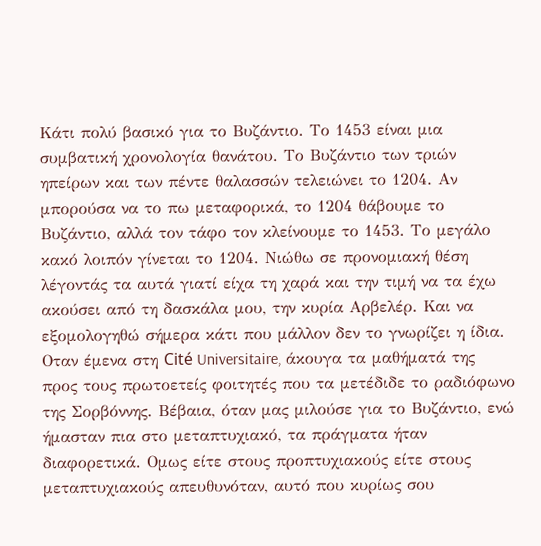Κάτι πολύ βασικό για το Βυζάντιο. Το 1453 είναι μια συμβατική χρονολογία θανάτου. Το Βυζάντιο των τριών ηπείρων και των πέντε θαλασσών τελειώνει το 1204. Αν μπορούσα να το πω μεταφορικά, το 1204 θάβουμε το Βυζάντιο, αλλά τον τάφο τον κλείνουμε το 1453. Το μεγάλο κακό λοιπόν γίνεται το 1204. Νιώθω σε προνομιακή θέση λέγοντάς τα αυτά γιατί είχα τη χαρά και την τιμή να τα έχω ακούσει από τη δασκάλα μου, την κυρία Αρβελέρ. Και να εξομολογηθώ σήμερα κάτι που μάλλον δεν το γνωρίζει η ίδια. Οταν έμενα στη Cité Universitaire, άκουγα τα μαθήματά της προς τους πρωτοετείς φοιτητές που τα μετέδιδε το ραδιόφωνο της Σορβόννης. Βέβαια, όταν μας μιλούσε για το Βυζάντιο, ενώ ήμασταν πια στο μεταπτυχιακό, τα πράγματα ήταν διαφορετικά. Ομως είτε στους προπτυχιακούς είτε στους μεταπτυχιακούς απευθυνόταν, αυτό που κυρίως σου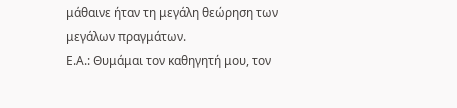μάθαινε ήταν τη μεγάλη θεώρηση των μεγάλων πραγμάτων.
Ε.Α.: Θυμάμαι τον καθηγητή μου, τον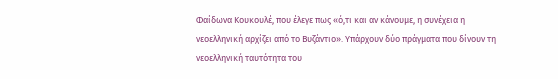Φαίδωνα Κουκουλέ, που έλεγε πως «ό,τι και αν κάνουμε, η συνέχεια η νεοελληνική αρχίζει από το Βυζάντιο». Υπάρχουν δύο πράγματα που δίνουν τη νεοελληνική ταυτότητα του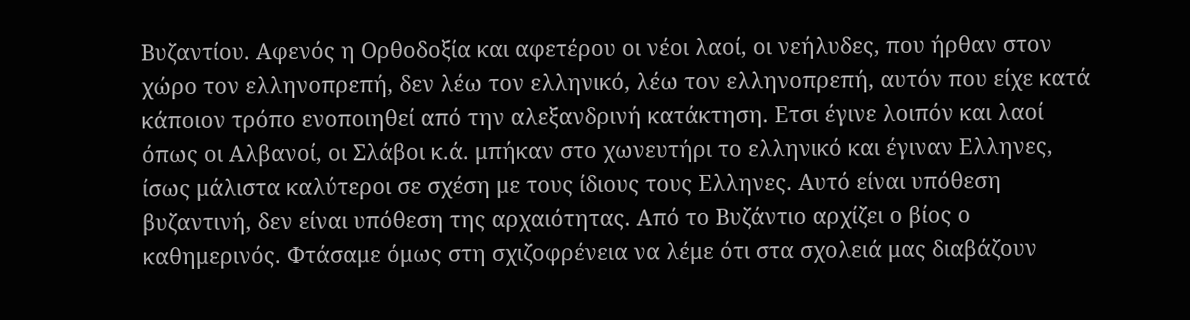Βυζαντίου. Αφενός η Ορθοδοξία και αφετέρου οι νέοι λαοί, οι νεήλυδες, που ήρθαν στον χώρο τον ελληνοπρεπή, δεν λέω τον ελληνικό, λέω τον ελληνοπρεπή, αυτόν που είχε κατά κάποιον τρόπο ενοποιηθεί από την αλεξανδρινή κατάκτηση. Ετσι έγινε λοιπόν και λαοί όπως οι Αλβανοί, οι Σλάβοι κ.ά. μπήκαν στο χωνευτήρι το ελληνικό και έγιναν Ελληνες, ίσως μάλιστα καλύτεροι σε σχέση με τους ίδιους τους Ελληνες. Αυτό είναι υπόθεση βυζαντινή, δεν είναι υπόθεση της αρχαιότητας. Από το Βυζάντιο αρχίζει ο βίος ο καθημερινός. Φτάσαμε όμως στη σχιζοφρένεια να λέμε ότι στα σχολειά μας διαβάζουν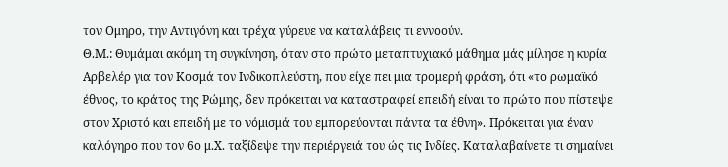τον Ομηρο, την Αντιγόνη και τρέχα γύρευε να καταλάβεις τι εννοούν.
Θ.Μ.: Θυμάμαι ακόμη τη συγκίνηση, όταν στο πρώτο μεταπτυχιακό μάθημα μάς μίλησε η κυρία Αρβελέρ για τον Κοσμά τον Ινδικοπλεύστη, που είχε πει μια τρομερή φράση, ότι «το ρωμαϊκό έθνος, το κράτος της Ρώμης, δεν πρόκειται να καταστραφεί επειδή είναι το πρώτο που πίστεψε στον Χριστό και επειδή με το νόμισμά του εμπορεύονται πάντα τα έθνη». Πρόκειται για έναν καλόγηρο που τον 6ο μ.Χ. ταξίδεψε την περιέργειά του ώς τις Ινδίες. Καταλαβαίνετε τι σημαίνει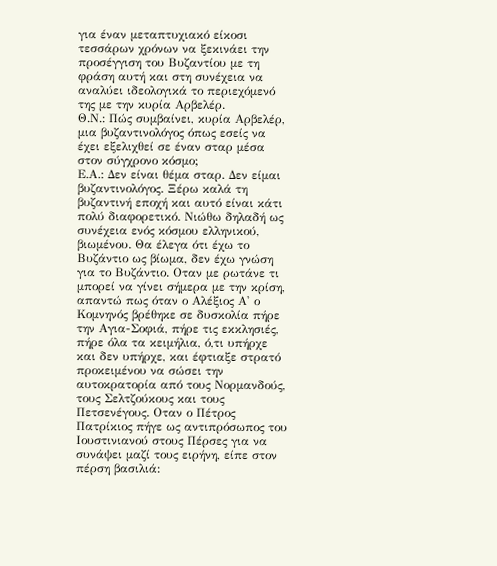για έναν μεταπτυχιακό είκοσι τεσσάρων χρόνων να ξεκινάει την προσέγγιση του Βυζαντίου με τη φράση αυτή και στη συνέχεια να αναλύει ιδεολογικά το περιεχόμενό της με την κυρία Αρβελέρ.
Θ.Ν.: Πώς συµβαίνει, κυρία Αρβελέρ, µια βυζαντινολόγος όπως εσείς να έχει εξελιχθεί σε έναν σταρ µέσα στον σύγχρονο κόσµο;
Ε.Α.: Δεν είναι θέμα σταρ. Δεν είμαι βυζαντινολόγος. Ξέρω καλά τη βυζαντινή εποχή και αυτό είναι κάτι πολύ διαφορετικό. Νιώθω δηλαδή ως συνέχεια ενός κόσμου ελληνικού, βιωμένου. Θα έλεγα ότι έχω το Βυζάντιο ως βίωμα, δεν έχω γνώση για το Βυζάντιο. Οταν με ρωτάνε τι μπορεί να γίνει σήμερα με την κρίση, απαντώ πως όταν ο Αλέξιος Α' ο Κομνηνός βρέθηκε σε δυσκολία πήρε την Αγια-Σοφιά, πήρε τις εκκλησιές, πήρε όλα τα κειμήλια, ό,τι υπήρχε και δεν υπήρχε, και έφτιαξε στρατό προκειμένου να σώσει την αυτοκρατορία από τους Νορμανδούς, τους Σελτζούκους και τους Πετσενέγους. Οταν ο Πέτρος Πατρίκιος πήγε ως αντιπρόσωπος του Ιουστινιανού στους Πέρσες για να συνάψει μαζί τους ειρήνη, είπε στον πέρση βασιλιά: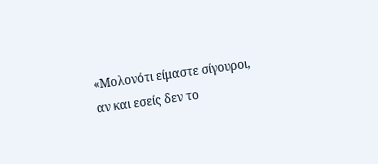«Μολονότι είμαστε σίγουροι, αν και εσείς δεν το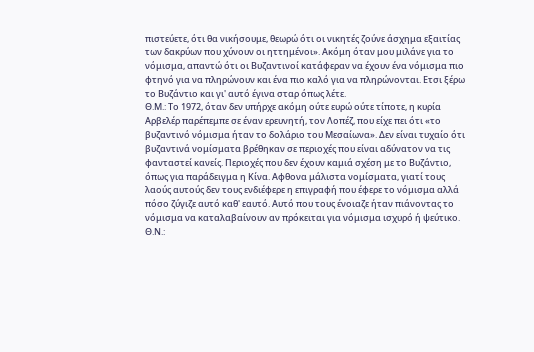πιστεύετε, ότι θα νικήσουμε, θεωρώ ότι οι νικητές ζούνε άσχημα εξαιτίας των δακρύων που χύνουν οι ηττημένοι». Ακόμη όταν μου μιλάνε για το νόμισμα, απαντώ ότι οι Βυζαντινοί κατάφεραν να έχουν ένα νόμισμα πιο φτηνό για να πληρώνουν και ένα πιο καλό για να πληρώνονται. Ετσι ξέρω το Βυζάντιο και γι' αυτό έγινα σταρ όπως λέτε.
Θ.Μ.: Το 1972, όταν δεν υπήρχε ακόμη ούτε ευρώ ούτε τίποτε, η κυρία Αρβελέρ παρέπεμπε σε έναν ερευνητή, τον Λοπέζ, που είχε πει ότι «το βυζαντινό νόμισμα ήταν το δολάριο του Μεσαίωνα». Δεν είναι τυχαίο ότι βυζαντινά νομίσματα βρέθηκαν σε περιοχές που είναι αδύνατον να τις φανταστεί κανείς. Περιοχές που δεν έχουν καμιά σχέση με το Βυζάντιο, όπως για παράδειγμα η Κίνα. Αφθονα μάλιστα νομίσματα, γιατί τους λαούς αυτούς δεν τους ενδιέφερε η επιγραφή που έφερε το νόμισμα αλλά πόσο ζύγιζε αυτό καθ' εαυτό. Αυτό που τους ένοιαζε ήταν πιάνοντας το νόμισμα να καταλαβαίνουν αν πρόκειται για νόμισμα ισχυρό ή ψεύτικο.
Θ.Ν.: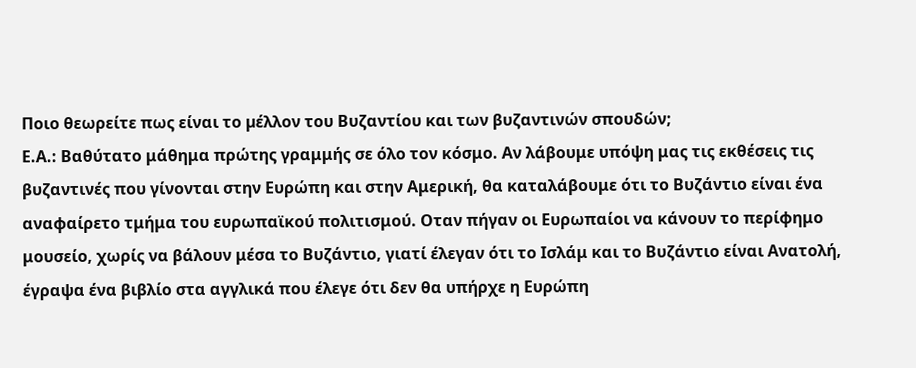Ποιο θεωρείτε πως είναι το µέλλον του Βυζαντίου και των βυζαντινών σπουδών;
Ε.Α.: Βαθύτατο μάθημα πρώτης γραμμής σε όλο τον κόσμο. Αν λάβουμε υπόψη μας τις εκθέσεις τις βυζαντινές που γίνονται στην Ευρώπη και στην Αμερική, θα καταλάβουμε ότι το Βυζάντιο είναι ένα αναφαίρετο τμήμα του ευρωπαϊκού πολιτισμού. Οταν πήγαν οι Ευρωπαίοι να κάνουν το περίφημο μουσείο, χωρίς να βάλουν μέσα το Βυζάντιο, γιατί έλεγαν ότι το Ισλάμ και το Βυζάντιο είναι Ανατολή, έγραψα ένα βιβλίο στα αγγλικά που έλεγε ότι δεν θα υπήρχε η Ευρώπη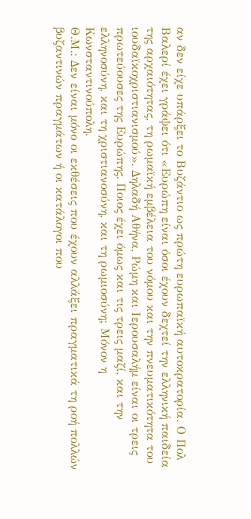αν δεν είχε υπάρξει το Βυζάντιο ως πρώτη ευρωπαϊκή αυτοκρατορία. Ο Πολ Βαλερί έχει γράψει ότι «Ευρώπη είναι όσοι έχουν δεχτεί την ελληνική παιδεία της αρχαιότητας, τη ρωμαϊκή εμβέλεια του νόμου και την πνευματικότητα του ιουδαϊκοχριστιανισμού». Δηλαδή Αθήνα, Ρώμη και Ιερουσαλήμ είναι οι τρεις πρωτεύουσες της Ευρώπης. Ποιος έχει όμως και τις τρεις μαζί, και την ελληνοσύνη, και τη χριστιανοσύνη, και τη ρωμιοσύνη; Μόνον η Κωνσταντινούπολη.
Θ.Μ.: Δεν είναι μόνο οι εκθέσεις που έχουν αλλάξει πραγματικά τη ροή πολλών βυζαντινών πραγμάτων ή οι κατάλογοι που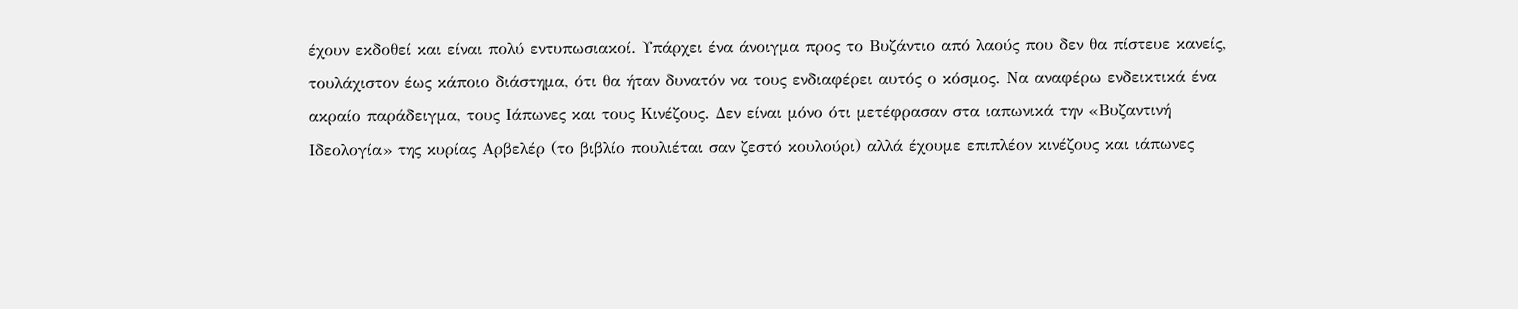έχουν εκδοθεί και είναι πολύ εντυπωσιακοί. Υπάρχει ένα άνοιγμα προς το Βυζάντιο από λαούς που δεν θα πίστευε κανείς, τουλάχιστον έως κάποιο διάστημα, ότι θα ήταν δυνατόν να τους ενδιαφέρει αυτός ο κόσμος. Να αναφέρω ενδεικτικά ένα ακραίο παράδειγμα, τους Ιάπωνες και τους Κινέζους. Δεν είναι μόνο ότι μετέφρασαν στα ιαπωνικά την «Βυζαντινή Ιδεολογία» της κυρίας Αρβελέρ (το βιβλίο πουλιέται σαν ζεστό κουλούρι) αλλά έχουμε επιπλέον κινέζους και ιάπωνες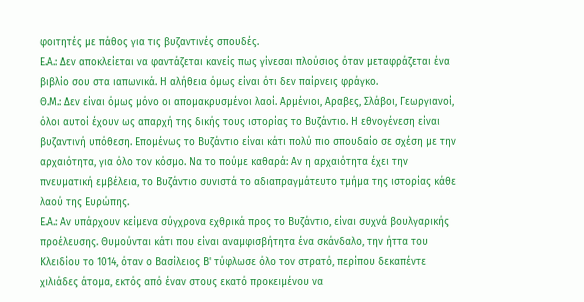φοιτητές με πάθος για τις βυζαντινές σπουδές.
Ε.Α.: Δεν αποκλείεται να φαντάζεται κανείς πως γίνεσαι πλούσιος όταν μεταφράζεται ένα βιβλίο σου στα ιαπωνικά. Η αλήθεια όμως είναι ότι δεν παίρνεις φράγκο.
Θ.Μ.: Δεν είναι όμως μόνο οι απομακρυσμένοι λαοί. Αρμένιοι, Αραβες, Σλάβοι, Γεωργιανοί, όλοι αυτοί έχουν ως απαρχή της δικής τους ιστορίας το Βυζάντιο. Η εθνογένεση είναι βυζαντινή υπόθεση. Επομένως το Βυζάντιο είναι κάτι πολύ πιο σπουδαίο σε σχέση με την αρχαιότητα, για όλο τον κόσμο. Να το πούμε καθαρά: Αν η αρχαιότητα έχει την πνευματική εμβέλεια, το Βυζάντιο συνιστά το αδιαπραγμάτευτο τμήμα της ιστορίας κάθε λαού της Ευρώπης.
Ε.Α.: Αν υπάρχουν κείμενα σύγχρονα εχθρικά προς το Βυζάντιο, είναι συχνά βουλγαρικής προέλευσης. Θυμούνται κάτι που είναι αναμφισβήτητα ένα σκάνδαλο, την ήττα του Κλειδίου το 1014, όταν ο Βασίλειος Β' τύφλωσε όλο τον στρατό, περίπου δεκαπέντε χιλιάδες άτομα, εκτός από έναν στους εκατό προκειμένου να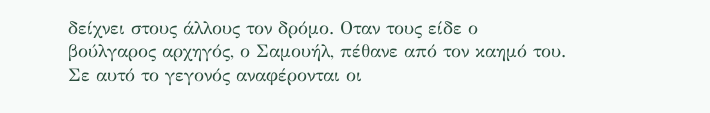δείχνει στους άλλους τον δρόμο. Οταν τους είδε ο βούλγαρος αρχηγός, ο Σαμουήλ, πέθανε από τον καημό του. Σε αυτό το γεγονός αναφέρονται οι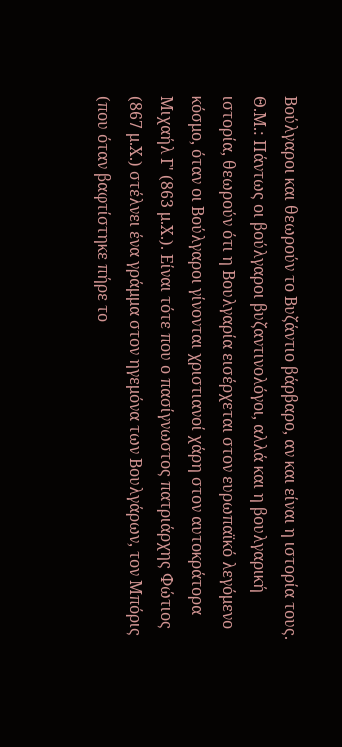Βούλγαροι και θεωρούν το Βυζάντιο βάρβαρο, αν και είναι η ιστορία τους.
Θ.Μ.: Πάντως οι βούλγαροι βυζαντινολόγοι, αλλά και η βουλγαρική ιστορία, θεωρούν ότι η Βουλγαρία εισέρχεται στον ευρωπαϊκό λεγόμενο κόσμο, όταν οι Βούλγαροι γίνονται χριστιανοί χάρη στον αυτοκράτορα Μιχαήλ Γ' (863 μ.Χ.). Είναι τότε που ο πασίγνωστος πατριάρχης Φώτιος (867 μ.Χ.) στέλνει ένα γράμμα στον ηγεμόνα των Βουλγάρων, τον Μπόρις (που όταν βαφτίστηκε πήρε το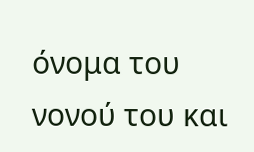όνομα του νονού του και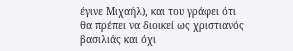έγινε Μιχαήλ), και του γράφει ότι θα πρέπει να διοικεί ως χριστιανός βασιλιάς και όχι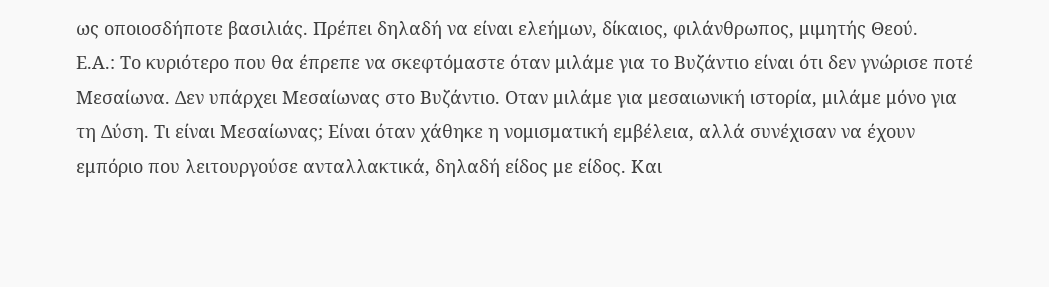ως οποιοσδήποτε βασιλιάς. Πρέπει δηλαδή να είναι ελεήμων, δίκαιος, φιλάνθρωπος, μιμητής Θεού.
Ε.Α.: Το κυριότερο που θα έπρεπε να σκεφτόμαστε όταν μιλάμε για το Βυζάντιο είναι ότι δεν γνώρισε ποτέ Μεσαίωνα. Δεν υπάρχει Μεσαίωνας στο Βυζάντιο. Οταν μιλάμε για μεσαιωνική ιστορία, μιλάμε μόνο για τη Δύση. Τι είναι Μεσαίωνας; Είναι όταν χάθηκε η νομισματική εμβέλεια, αλλά συνέχισαν να έχουν εμπόριο που λειτουργούσε ανταλλακτικά, δηλαδή είδος με είδος. Και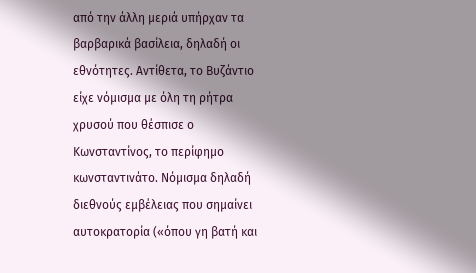από την άλλη μεριά υπήρχαν τα βαρβαρικά βασίλεια, δηλαδή οι εθνότητες. Αντίθετα, το Βυζάντιο είχε νόμισμα με όλη τη ρήτρα χρυσού που θέσπισε ο Κωνσταντίνος, το περίφημο κωνσταντινάτο. Νόμισμα δηλαδή διεθνούς εμβέλειας που σημαίνει αυτοκρατορία («όπου γη βατή και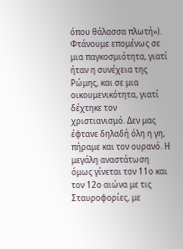όπου θάλασσα πλωτή»). Φτάνουμε επομένως σε μια παγκοσμιότητα, γιατί ήταν η συνέχεια της Ρώμης, και σε μια οικουμενικότητα, γιατί δέχτηκε τον χριστιανισμό. Δεν μας έφτανε δηλαδή όλη η γη, πήραμε και τον ουρανό. Η μεγάλη αναστάτωση όμως γίνεται τον 11ο και τον 12ο αιώνα με τις Σταυροφορίες, με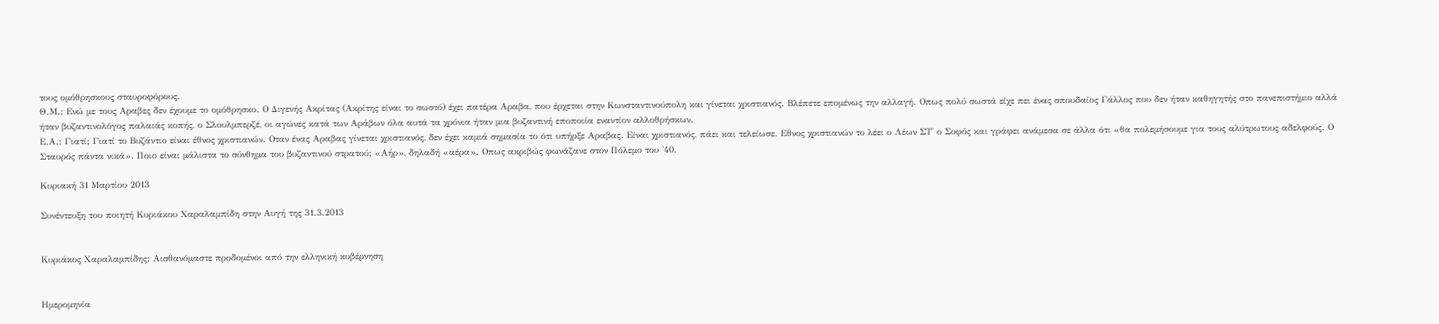τους ομόθρησκους σταυροφόρους.
Θ.Μ.: Ενώ με τους Αραβες δεν έχουμε το ομόθρησκο. Ο Διγενής Ακρίτας (Ακρίτης είναι το σωστό) έχει πατέρα Αραβα, που έρχεται στην Κωνσταντινούπολη και γίνεται χριστιανός. Βλέπετε επομένως την αλλαγή. Οπως πολύ σωστά είχε πει ένας σπουδαίος Γάλλος που δεν ήταν καθηγητής στο πανεπιστήμιο αλλά ήταν βυζαντινολόγος παλαιάς κοπής, ο Σλουλμπερζέ, οι αγώνες κατά των Αράβων όλα αυτά τα χρόνια ήταν μια βυζαντινή εποποιία εναντίον αλλοθρήσκων.
Ε.Α.: Γιατί; Γιατί το Βυζάντιο είναι έθνος χριστιανών. Οταν ένας Αραβας γίνεται χριστιανός, δεν έχει καμιά σημασία το ότι υπήρξε Αραβας. Είναι χριστιανός, πάει και τελείωσε. Εθνος χριστιανών το λέει ο Λέων ΣΤ' ο Σοφός και γράφει ανάμεσα σε άλλα ότι «θα πολεμήσουμε για τους αλύτρωτους αδελφούς. Ο Σταυρός πάντα νικά». Ποιο είναι μάλιστα το σύνθημα του βυζαντινού στρατού; «Αήρ», δηλαδή «αέρα». Οπως ακριβώς φωνάζανε στον Πόλεμο του '40.

Κυριακή 31 Μαρτίου 2013

Συνέντευξη του ποιητή Κυριάκου Χαραλαμπίδη στην Αυγή της 31.3.2013


Κυριάκος Χαραλαμπίδης: Αισθανόμαστε προδομένοι από την ελληνική κυβέρνηση


Ημερομηνία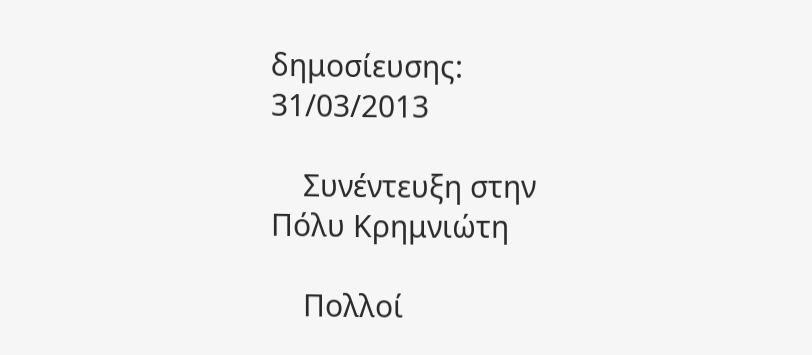δημοσίευσης: 31/03/2013

    Συνέντευξη στην Πόλυ Κρημνιώτη

    Πολλοί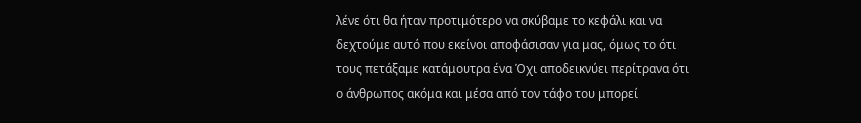λένε ότι θα ήταν προτιμότερο να σκύβαμε το κεφάλι και να δεχτούμε αυτό που εκείνοι αποφάσισαν για μας, όμως το ότι τους πετάξαμε κατάμουτρα ένα Όχι αποδεικνύει περίτρανα ότι ο άνθρωπος ακόμα και μέσα από τον τάφο του μπορεί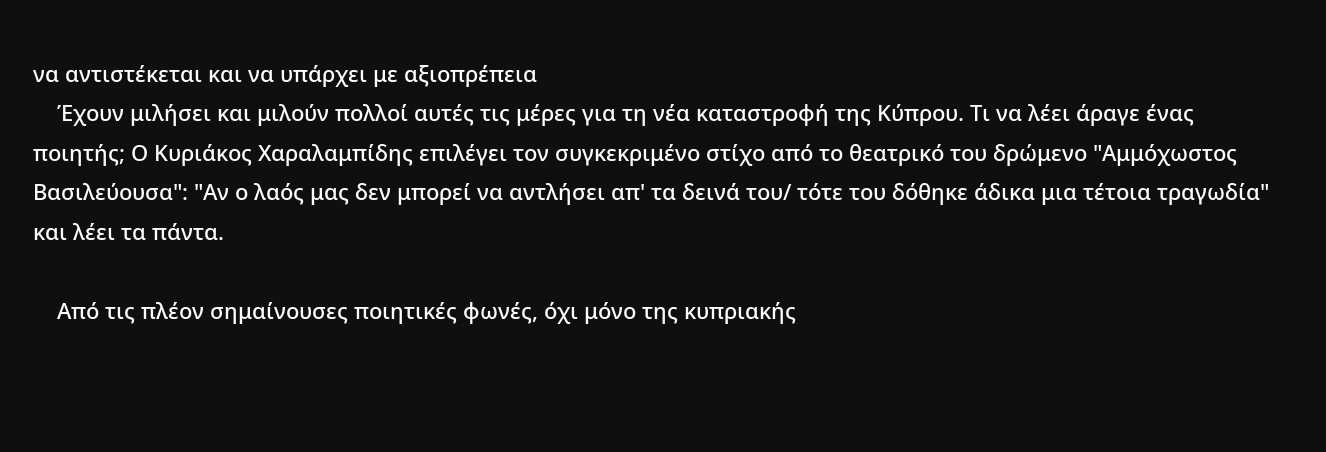να αντιστέκεται και να υπάρχει με αξιοπρέπεια
    Έχουν μιλήσει και μιλούν πολλοί αυτές τις μέρες για τη νέα καταστροφή της Κύπρου. Τι να λέει άραγε ένας ποιητής; Ο Κυριάκος Χαραλαμπίδης επιλέγει τον συγκεκριμένο στίχο από το θεατρικό του δρώμενο "Αμμόχωστος Βασιλεύουσα": "Αν ο λαός μας δεν μπορεί να αντλήσει απ' τα δεινά του/ τότε του δόθηκε άδικα μια τέτοια τραγωδία" και λέει τα πάντα.

    Από τις πλέον σημαίνουσες ποιητικές φωνές, όχι μόνο της κυπριακής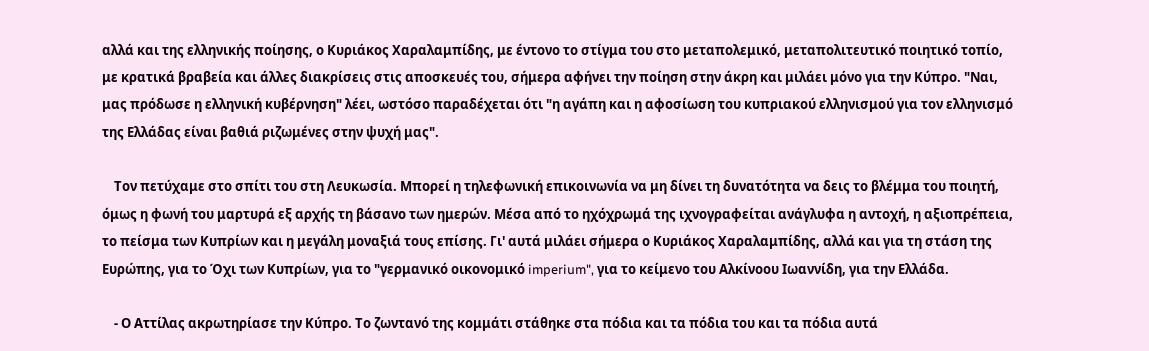αλλά και της ελληνικής ποίησης, ο Κυριάκος Χαραλαμπίδης, με έντονο το στίγμα του στο μεταπολεμικό, μεταπολιτευτικό ποιητικό τοπίο, με κρατικά βραβεία και άλλες διακρίσεις στις αποσκευές του, σήμερα αφήνει την ποίηση στην άκρη και μιλάει μόνο για την Κύπρο. "Ναι, μας πρόδωσε η ελληνική κυβέρνηση" λέει, ωστόσο παραδέχεται ότι "η αγάπη και η αφοσίωση του κυπριακού ελληνισμού για τον ελληνισμό της Ελλάδας είναι βαθιά ριζωμένες στην ψυχή μας".

    Τον πετύχαμε στο σπίτι του στη Λευκωσία. Μπορεί η τηλεφωνική επικοινωνία να μη δίνει τη δυνατότητα να δεις το βλέμμα του ποιητή, όμως η φωνή του μαρτυρά εξ αρχής τη βάσανο των ημερών. Μέσα από το ηχόχρωμά της ιχνογραφείται ανάγλυφα η αντοχή, η αξιοπρέπεια, το πείσμα των Κυπρίων και η μεγάλη μοναξιά τους επίσης. Γι' αυτά μιλάει σήμερα ο Κυριάκος Χαραλαμπίδης, αλλά και για τη στάση της Ευρώπης, για το Όχι των Κυπρίων, για το "γερμανικό οικονομικό imperium", για το κείμενο του Αλκίνοου Ιωαννίδη, για την Ελλάδα.

    - Ο Αττίλας ακρωτηρίασε την Κύπρο. Το ζωντανό της κομμάτι στάθηκε στα πόδια και τα πόδια του και τα πόδια αυτά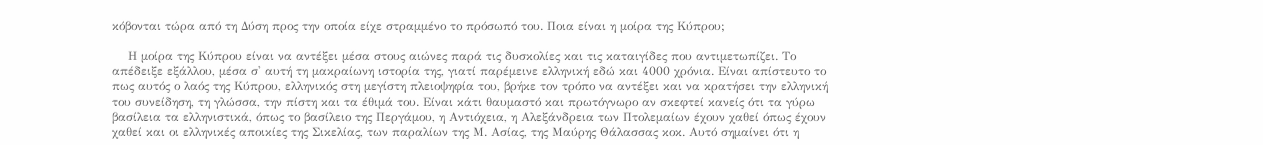κόβονται τώρα από τη Δύση προς την οποία είχε στραμμένο το πρόσωπό του. Ποια είναι η μοίρα της Κύπρου;

    Η μοίρα της Κύπρου είναι να αντέξει μέσα στους αιώνες παρά τις δυσκολίες και τις καταιγίδες που αντιμετωπίζει. Το απέδειξε εξάλλου, μέσα σ' αυτή τη μακραίωνη ιστορία της, γιατί παρέμεινε ελληνική εδώ και 4000 χρόνια. Είναι απίστευτο το πως αυτός ο λαός της Κύπρου, ελληνικός στη μεγίστη πλειοψηφία του, βρήκε τον τρόπο να αντέξει και να κρατήσει την ελληνική του συνείδηση, τη γλώσσα, την πίστη και τα έθιμά του. Είναι κάτι θαυμαστό και πρωτόγνωρο αν σκεφτεί κανείς ότι τα γύρω βασίλεια τα ελληνιστικά, όπως το βασίλειο της Περγάμου, η Αντιόχεια, η Αλεξάνδρεια των Πτολεμαίων έχουν χαθεί όπως έχουν χαθεί και οι ελληνικές αποικίες της Σικελίας, των παραλίων της Μ. Ασίας, της Μαύρης Θάλασσας κοκ. Αυτό σημαίνει ότι η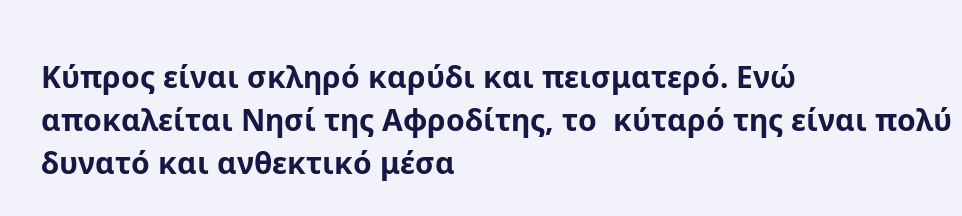Κύπρος είναι σκληρό καρύδι και πεισματερό. Ενώ αποκαλείται Νησί της Αφροδίτης, το  κύταρό της είναι πολύ δυνατό και ανθεκτικό μέσα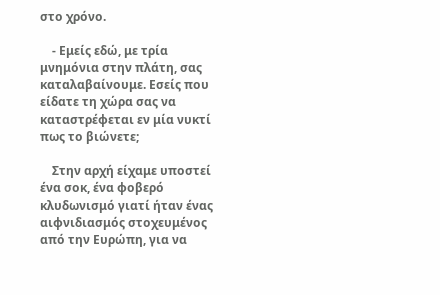στο χρόνο.

    - Εμείς εδώ, με τρία μνημόνια στην πλάτη, σας καταλαβαίνουμε. Εσείς που είδατε τη χώρα σας να καταστρέφεται εν μία νυκτί πως το βιώνετε;

    Στην αρχή είχαμε υποστεί ένα σοκ, ένα φοβερό κλυδωνισμό γιατί ήταν ένας αιφνιδιασμός στοχευμένος από την Ευρώπη, για να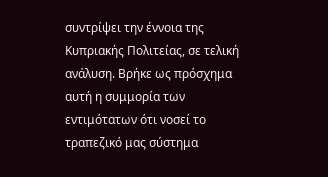συντρίψει την έννοια της Κυπριακής Πολιτείας, σε τελική ανάλυση. Βρήκε ως πρόσχημα αυτή η συμμορία των εντιμότατων ότι νοσεί το τραπεζικό μας σύστημα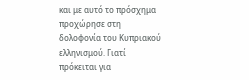και με αυτό το πρόσχημα προχώρησε στη δολοφονία του Κυπριακού ελληνισμού. Γιατί πρόκειται για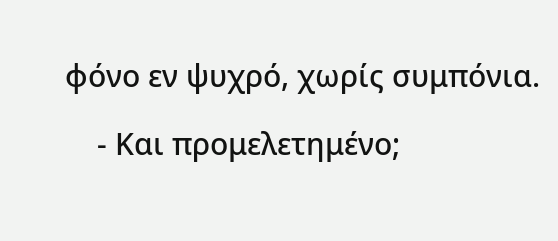φόνο εν ψυχρό, χωρίς συμπόνια.

    - Και προμελετημένο;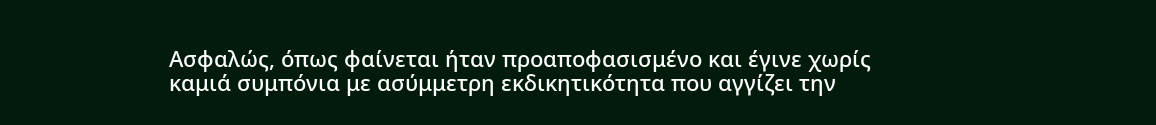Ασφαλώς, όπως φαίνεται ήταν προαποφασισμένο και έγινε χωρίς καμιά συμπόνια με ασύμμετρη εκδικητικότητα που αγγίζει την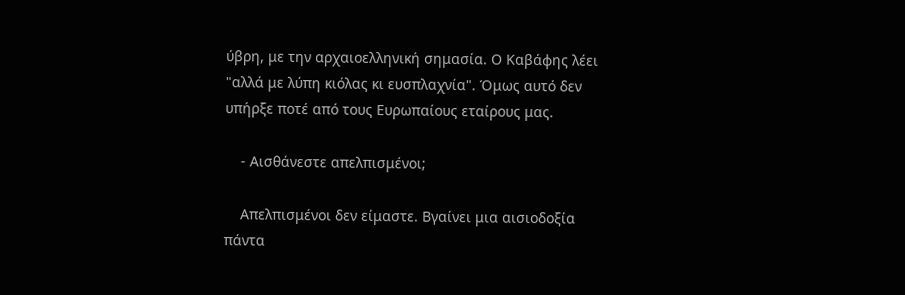ύβρη, με την αρχαιοελληνική σημασία. Ο Καβάφης λέει "αλλά με λύπη κιόλας κι ευσπλαχνία". Όμως αυτό δεν υπήρξε ποτέ από τους Ευρωπαίους εταίρους μας.

    - Αισθάνεστε απελπισμένοι;

    Απελπισμένοι δεν είμαστε. Βγαίνει μια αισιοδοξία πάντα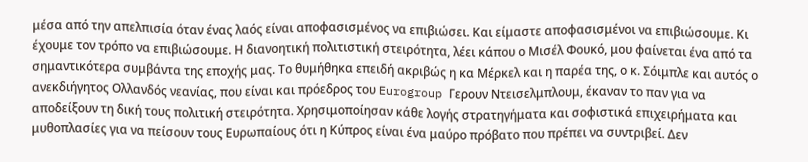μέσα από την απελπισία όταν ένας λαός είναι αποφασισμένος να επιβιώσει. Και είμαστε αποφασισμένοι να επιβιώσουμε. Κι έχουμε τον τρόπο να επιβιώσουμε. Η διανοητική πολιτιστική στειρότητα, λέει κάπου ο Μισέλ Φουκό, μου φαίνεται ένα από τα σημαντικότερα συμβάντα της εποχής μας. Το θυμήθηκα επειδή ακριβώς η κα Μέρκελ και η παρέα της, ο κ. Σόιμπλε και αυτός ο  ανεκδιήγητος Ολλανδός νεανίας, που είναι και πρόεδρος του Eurogroup Γερουν Ντεισελμπλουμ, έκαναν το παν για να αποδείξουν τη δική τους πολιτική στειρότητα. Χρησιμοποίησαν κάθε λογής στρατηγήματα και σοφιστικά επιχειρήματα και μυθοπλασίες για να πείσουν τους Ευρωπαίους ότι η Κύπρος είναι ένα μαύρο πρόβατο που πρέπει να συντριβεί. Δεν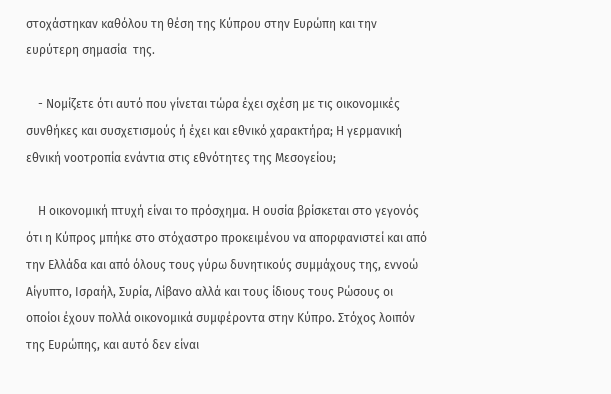στοχάστηκαν καθόλου τη θέση της Κύπρου στην Ευρώπη και την ευρύτερη σημασία  της.

    - Νομίζετε ότι αυτό που γίνεται τώρα έχει σχέση με τις οικονομικές συνθήκες και συσχετισμούς ή έχει και εθνικό χαρακτήρα; Η γερμανική εθνική νοοτροπία ενάντια στις εθνότητες της Μεσογείου;

    Η οικονομική πτυχή είναι το πρόσχημα. Η ουσία βρίσκεται στο γεγονός ότι η Κύπρος μπήκε στο στόχαστρο προκειμένου να απορφανιστεί και από την Ελλάδα και από όλους τους γύρω δυνητικούς συμμάχους της, εννοώ Αίγυπτο, Ισραήλ, Συρία, Λίβανο αλλά και τους ίδιους τους Ρώσους οι οποίοι έχουν πολλά οικονομικά συμφέροντα στην Κύπρο. Στόχος λοιπόν της Ευρώπης, και αυτό δεν είναι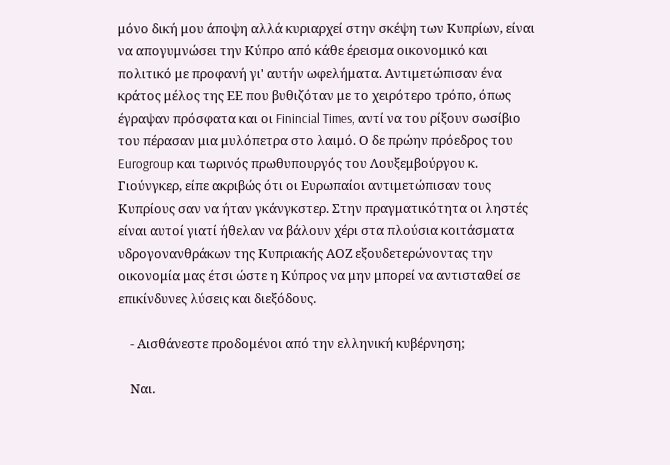μόνο δική μου άποψη αλλά κυριαρχεί στην σκέψη των Κυπρίων, είναι να απογυμνώσει την Κύπρο από κάθε έρεισμα οικονομικό και πολιτικό με προφανή γι' αυτήν ωφελήματα. Αντιμετώπισαν ένα κράτος μέλος της ΕΕ που βυθιζόταν με το χειρότερο τρόπο, όπως έγραψαν πρόσφατα και οι Finincial Times, αντί να του ρίξουν σωσίβιο του πέρασαν μια μυλόπετρα στο λαιμό. Ο δε πρώην πρόεδρος του Eurogroup και τωρινός πρωθυπουργός του Λουξεμβούργου κ. Γιούνγκερ, είπε ακριβώς ότι οι Ευρωπαίοι αντιμετώπισαν τους Κυπρίους σαν να ήταν γκάνγκστερ. Στην πραγματικότητα οι ληστές είναι αυτοί γιατί ήθελαν να βάλουν χέρι στα πλούσια κοιτάσματα υδρογονανθράκων της Κυπριακής ΑΟΖ εξουδετερώνοντας την οικονομία μας έτσι ώστε η Κύπρος να μην μπορεί να αντισταθεί σε επικίνδυνες λύσεις και διεξόδους.

    - Αισθάνεστε προδομένοι από την ελληνική κυβέρνηση;

    Ναι.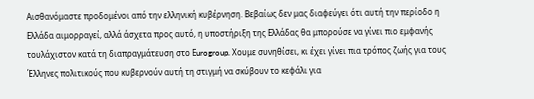Αισθανόμαστε προδομένοι από την ελληνική κυβέρνηση. Βεβαίως δεν μας διαφεύγει ότι αυτή την περίοδο η Ελλάδα αιμορραγεί, αλλά άσχετα προς αυτό, η υποστήριξη της Ελλάδας θα μπορούσε να γίνει πιο εμφανής τουλάχιστον κατά τη διαπραγμάτευση στο Εurogroup. Χουμε συνηθίσει, κι έχει γίνει πια τρόπος ζωής για τους Έλληνες πολιτικούς που κυβερνούν αυτή τη στιγμή να σκύβουν το κεφάλι για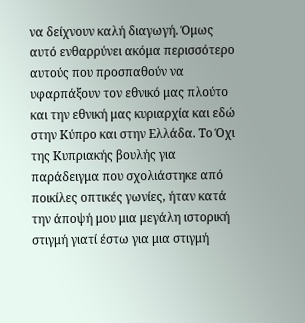να δείχνουν καλή διαγωγή. Όμως αυτό ενθαρρύνει ακόμα περισσότερο αυτούς που προσπαθούν να υφαρπάξουν τον εθνικό μας πλούτο και την εθνική μας κυριαρχία και εδώ στην Κύπρο και στην Ελλάδα. Το Όχι της Κυπριακής βουλής για παράδειγμα που σχολιάστηκε από ποικίλες οπτικές γωνίες, ήταν κατά την άποψή μου μια μεγάλη ιστορική στιγμή γιατί έστω για μια στιγμή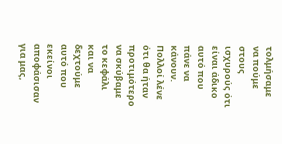τολμήσαμε να πούμε στους ισχυρούς ότι είναι άδικο αυτό που πάνε να κάνουν. Πολλοί λένε ότι θα ήταν προτιμότερο να σκύβαμε το κεφάλι και να δεχτούμε αυτό που εκείνοι αποφάσισαν για μας,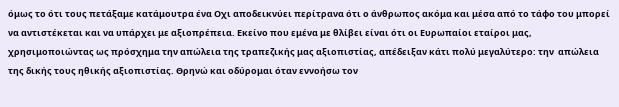όμως το ότι τους πετάξαμε κατάμουτρα ένα Οχι αποδεικνύει περίτρανα ότι ο άνθρωπος ακόμα και μέσα από το τάφο του μπορεί να αντιστέκεται και να υπάρχει με αξιοπρέπεια. Εκείνο που εμένα με θλίβει είναι ότι οι Ευρωπαίοι εταίροι μας, χρησιμοποιώντας ως πρόσχημα την απώλεια της τραπεζικής μας αξιοπιστίας, απέδειξαν κάτι πολύ μεγαλύτερο: την  απώλεια της δικής τους ηθικής αξιοπιστίας. Θρηνώ και οδύρομαι όταν εννοήσω τον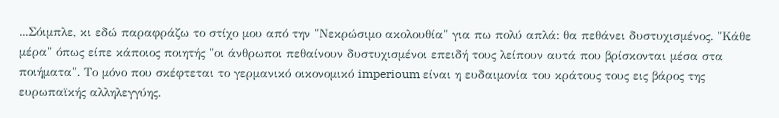...Σόιμπλε, κι εδώ παραφράζω το στίχο μου από την "Νεκρώσιμο ακολουθία" για πω πολύ απλά: θα πεθάνει δυστυχισμένος. "Κάθε μέρα" όπως είπε κάποιος ποιητής "οι άνθρωποι πεθαίνουν δυστυχισμένοι επειδή τους λείπουν αυτά που βρίσκονται μέσα στα ποιήματα". Το μόνο που σκέφτεται το γερμανικό οικονομικό imperioum είναι η ευδαιμονία του κράτους τους εις βάρος της ευρωπαϊκής αλληλεγγύης.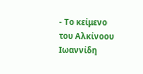- Το κείμενο του Αλκίνοου Ιωαννίδη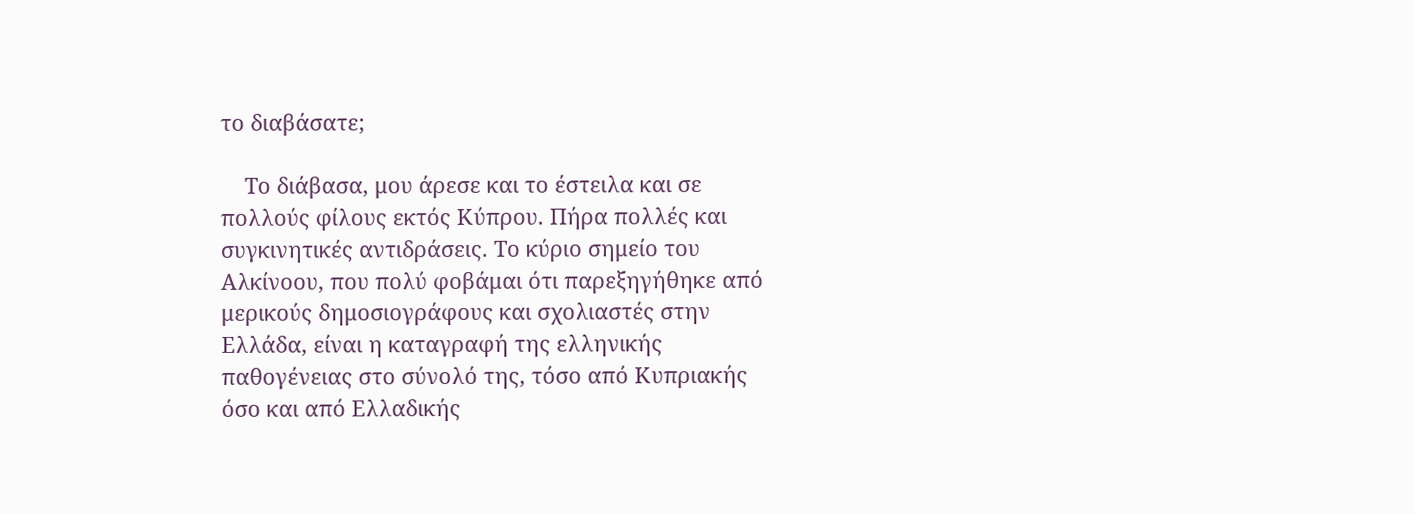το διαβάσατε;

    Το διάβασα, μου άρεσε και το έστειλα και σε πολλούς φίλους εκτός Κύπρου. Πήρα πολλές και συγκινητικές αντιδράσεις. Το κύριο σημείο του Αλκίνοου, που πολύ φοβάμαι ότι παρεξηγήθηκε από μερικούς δημοσιογράφους και σχολιαστές στην Ελλάδα, είναι η καταγραφή της ελληνικής παθογένειας στο σύνολό της, τόσο από Κυπριακής όσο και από Ελλαδικής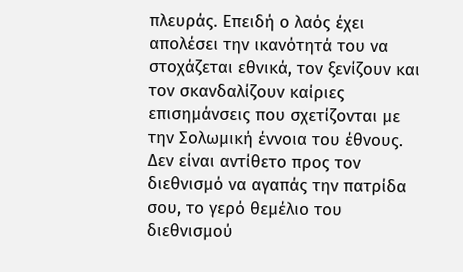πλευράς. Επειδή ο λαός έχει απολέσει την ικανότητά του να στοχάζεται εθνικά, τον ξενίζουν και τον σκανδαλίζουν καίριες επισημάνσεις που σχετίζονται με την Σολωμική έννοια του έθνους. Δεν είναι αντίθετο προς τον διεθνισμό να αγαπάς την πατρίδα σου, το γερό θεμέλιο του διεθνισμού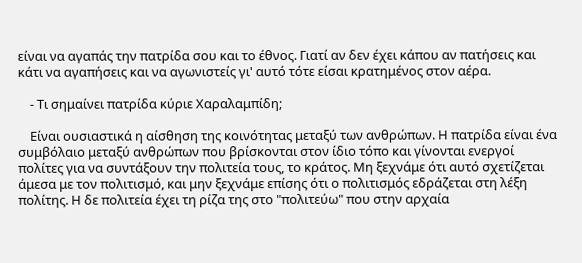είναι να αγαπάς την πατρίδα σου και το έθνος. Γιατί αν δεν έχει κάπου αν πατήσεις και κάτι να αγαπήσεις και να αγωνιστείς γι' αυτό τότε είσαι κρατημένος στον αέρα.

    - Τι σημαίνει πατρίδα κύριε Χαραλαμπίδη;

    Είναι ουσιαστικά η αίσθηση της κοινότητας μεταξύ των ανθρώπων. Η πατρίδα είναι ένα συμβόλαιο μεταξύ ανθρώπων που βρίσκονται στον ίδιο τόπο και γίνονται ενεργοί πολίτες για να συντάξουν την πολιτεία τους, το κράτος. Μη ξεχνάμε ότι αυτό σχετίζεται άμεσα με τον πολιτισμό, και μην ξεχνάμε επίσης ότι ο πολιτισμός εδράζεται στη λέξη πολίτης. Η δε πολιτεία έχει τη ρίζα της στο "πολιτεύω" που στην αρχαία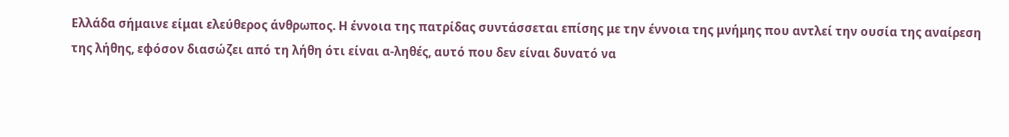Ελλάδα σήμαινε είμαι ελεύθερος άνθρωπος. Η έννοια της πατρίδας συντάσσεται επίσης με την έννοια της μνήμης που αντλεί την ουσία της αναίρεση της λήθης, εφόσον διασώζει από τη λήθη ότι είναι α-ληθές, αυτό που δεν είναι δυνατό να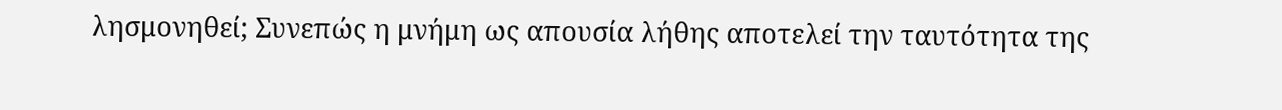λησμονηθεί; Συνεπώς η μνήμη ως απουσία λήθης αποτελεί την ταυτότητα της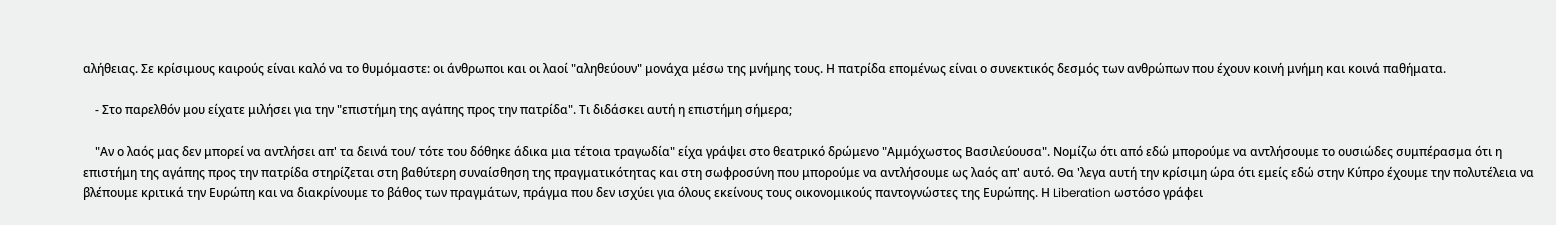αλήθειας. Σε κρίσιμους καιρούς είναι καλό να το θυμόμαστε: οι άνθρωποι και οι λαοί "αληθεύουν" μονάχα μέσω της μνήμης τους. Η πατρίδα επομένως είναι ο συνεκτικός δεσμός των ανθρώπων που έχουν κοινή μνήμη και κοινά παθήματα.

    - Στο παρελθόν μου είχατε μιλήσει για την "επιστήμη της αγάπης προς την πατρίδα". Τι διδάσκει αυτή η επιστήμη σήμερα;

    "Αν ο λαός μας δεν μπορεί να αντλήσει απ' τα δεινά του/ τότε του δόθηκε άδικα μια τέτοια τραγωδία" είχα γράψει στο θεατρικό δρώμενο "Αμμόχωστος Βασιλεύουσα". Νομίζω ότι από εδώ μπορούμε να αντλήσουμε το ουσιώδες συμπέρασμα ότι η επιστήμη της αγάπης προς την πατρίδα στηρίζεται στη βαθύτερη συναίσθηση της πραγματικότητας και στη σωφροσύνη που μπορούμε να αντλήσουμε ως λαός απ' αυτό. Θα 'λεγα αυτή την κρίσιμη ώρα ότι εμείς εδώ στην Κύπρο έχουμε την πολυτέλεια να βλέπουμε κριτικά την Ευρώπη και να διακρίνουμε το βάθος των πραγμάτων, πράγμα που δεν ισχύει για όλους εκείνους τους οικονομικούς παντογνώστες της Ευρώπης. Η Liberation ωστόσο γράφει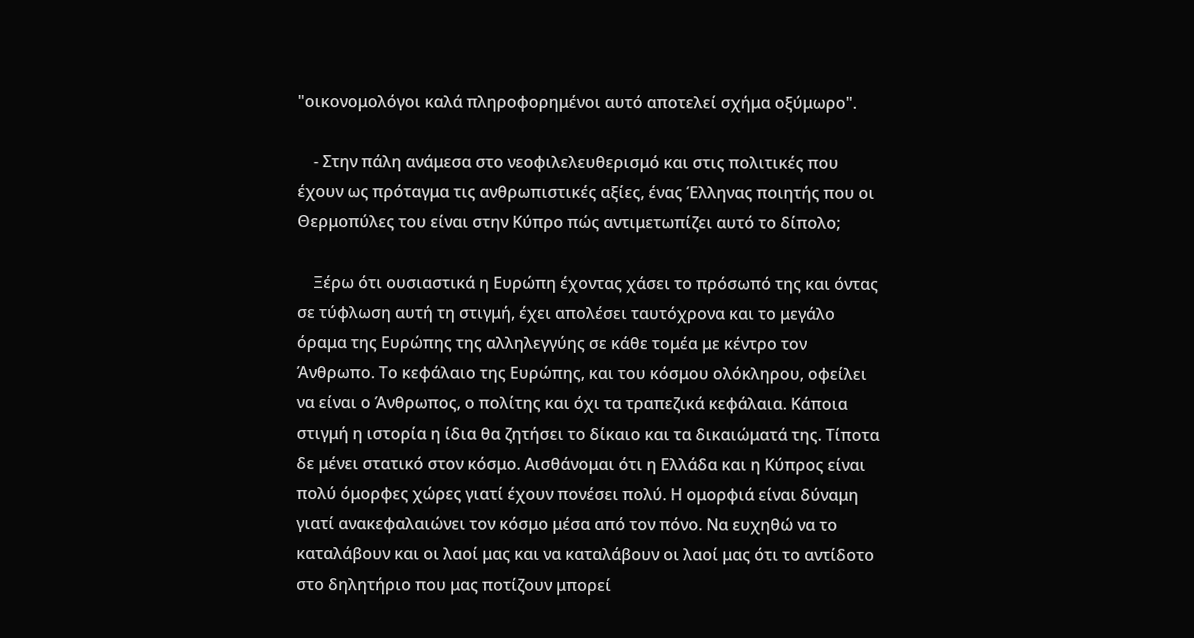"οικονομολόγοι καλά πληροφορημένοι αυτό αποτελεί σχήμα οξύμωρο".

    - Στην πάλη ανάμεσα στο νεοφιλελευθερισμό και στις πολιτικές που έχουν ως πρόταγμα τις ανθρωπιστικές αξίες, ένας Έλληνας ποιητής που οι Θερμοπύλες του είναι στην Κύπρο πώς αντιμετωπίζει αυτό το δίπολο;

    Ξέρω ότι ουσιαστικά η Ευρώπη έχοντας χάσει το πρόσωπό της και όντας σε τύφλωση αυτή τη στιγμή, έχει απολέσει ταυτόχρονα και το μεγάλο όραμα της Ευρώπης της αλληλεγγύης σε κάθε τομέα με κέντρο τον Άνθρωπο. Το κεφάλαιο της Ευρώπης, και του κόσμου ολόκληρου, οφείλει να είναι ο Άνθρωπος, ο πολίτης και όχι τα τραπεζικά κεφάλαια. Κάποια στιγμή η ιστορία η ίδια θα ζητήσει το δίκαιο και τα δικαιώματά της. Τίποτα δε μένει στατικό στον κόσμο. Αισθάνομαι ότι η Ελλάδα και η Κύπρος είναι πολύ όμορφες χώρες γιατί έχουν πονέσει πολύ. Η ομορφιά είναι δύναμη γιατί ανακεφαλαιώνει τον κόσμο μέσα από τον πόνο. Να ευχηθώ να το καταλάβουν και οι λαοί μας και να καταλάβουν οι λαοί μας ότι το αντίδοτο στο δηλητήριο που μας ποτίζουν μπορεί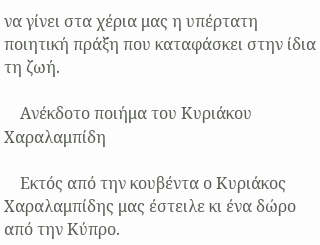να γίνει στα χέρια μας η υπέρτατη ποιητική πράξη που καταφάσκει στην ίδια τη ζωή.

    Ανέκδοτο ποιήμα του Κυριάκου Χαραλαμπίδη

    Εκτός από την κουβέντα ο Κυριάκος Χαραλαμπίδης μας έστειλε κι ένα δώρο από την Κύπρο.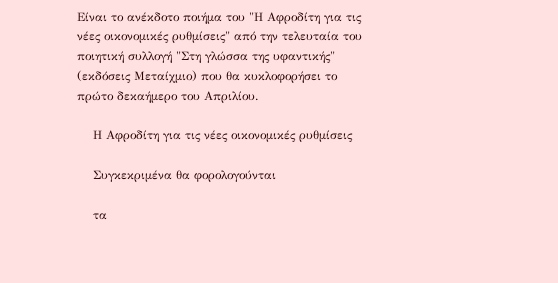Είναι το ανέκδοτο ποιήμα του "Η Αφροδίτη για τις νέες οικονομικές ρυθμίσεις" από την τελευταία του ποιητική συλλογή "Στη γλώσσα της υφαντικής" (εκδόσεις Μεταίχμιο) που θα κυκλοφορήσει το πρώτο δεκαήμερο του Απριλίου.

    Η Αφροδίτη για τις νέες οικονομικές ρυθμίσεις

    Συγκεκριμένα θα φορολογούνται

    τα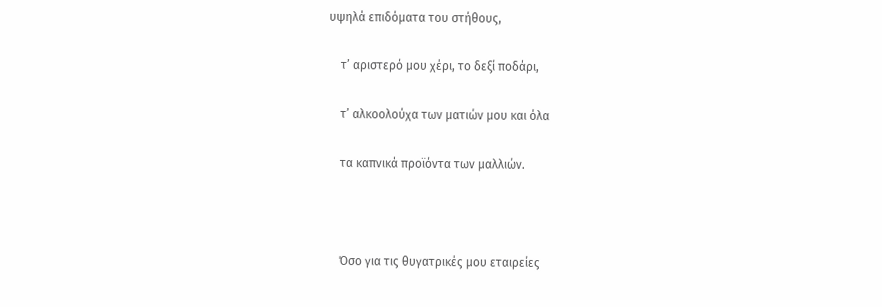υψηλά επιδόματα του στήθους,

    τʼ αριστερό μου χέρι, το δεξί ποδάρι,

    τʼ αλκοολούχα των ματιών μου και όλα

    τα καπνικά προϊόντα των μαλλιών.



    Όσο για τις θυγατρικές μου εταιρείες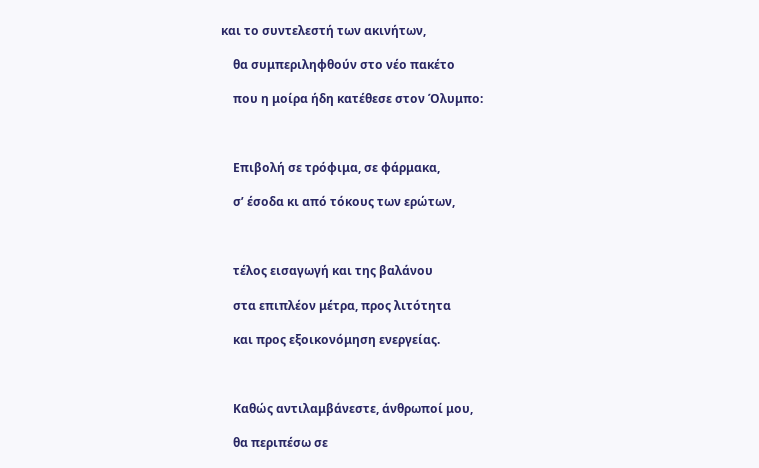και το συντελεστή των ακινήτων,

    θα συμπεριληφθούν στο νέο πακέτο

    που η μοίρα ήδη κατέθεσε στον Όλυμπο:



    Επιβολή σε τρόφιμα, σε φάρμακα,

    σʼ έσοδα κι από τόκους των ερώτων,



    τέλος εισαγωγή και της βαλάνου

    στα επιπλέον μέτρα, προς λιτότητα

    και προς εξοικονόμηση ενεργείας.



    Καθώς αντιλαμβάνεστε, άνθρωποί μου,

    θα περιπέσω σε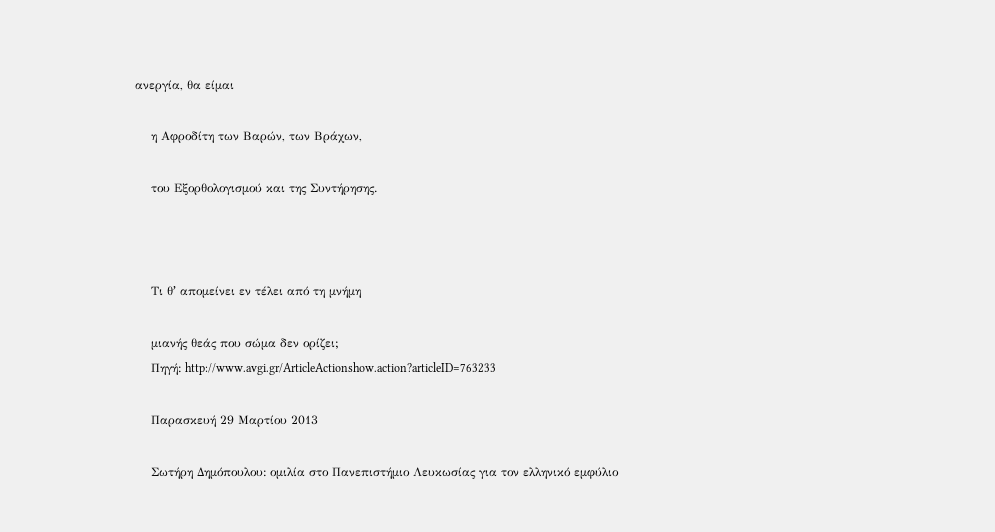ανεργία, θα είμαι

    η Αφροδίτη των Βαρών, των Βράχων,

    του Εξορθολογισμού και της Συντήρησης.



    Τι θʼ απομείνει εν τέλει από τη μνήμη

    μιανής θεάς που σώμα δεν ορίζει;
    Πηγή: http://www.avgi.gr/ArticleActionshow.action?articleID=763233

    Παρασκευή 29 Μαρτίου 2013

    Σωτήρη Δημόπουλου: ομιλία στο Πανεπιστήμιο Λευκωσίας για τον ελληνικό εμφύλιο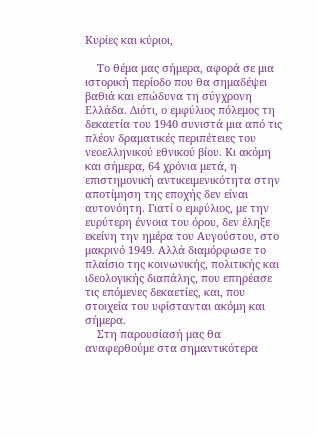Κυρίες και κύριοι,

    Το θέμα μας σήμερα, αφορά σε μια ιστορική περίοδο που θα σημαδέψει βαθιά και επώδυνα τη σύγχρονη Ελλάδα. Διότι, ο εμφύλιος πόλεμος τη δεκαετία του 1940 συνιστά μια από τις πλέον δραματικές περιπέτειες του νεοελληνικού εθνικού βίου. Κι ακόμη και σήμερα, 64 χρόνια μετά, η επιστημονική αντικειμενικότητα στην αποτίμηση της εποχής δεν είναι αυτονόητη. Γιατί ο εμφύλιος, με την ευρύτερη έννοια του όρου, δεν έληξε εκείνη την ημέρα του Αυγούστου, στο μακρινό 1949. Αλλά διαμόρφωσε το πλαίσιο της κοινωνικής, πολιτικής και ιδεολογικής διαπάλης, που επηρέασε τις επόμενες δεκαετίες, και, που στοιχεία του υφίστανται ακόμη και σήμερα.
    Στη παρουσίασή μας θα αναφερθούμε στα σημαντικότερα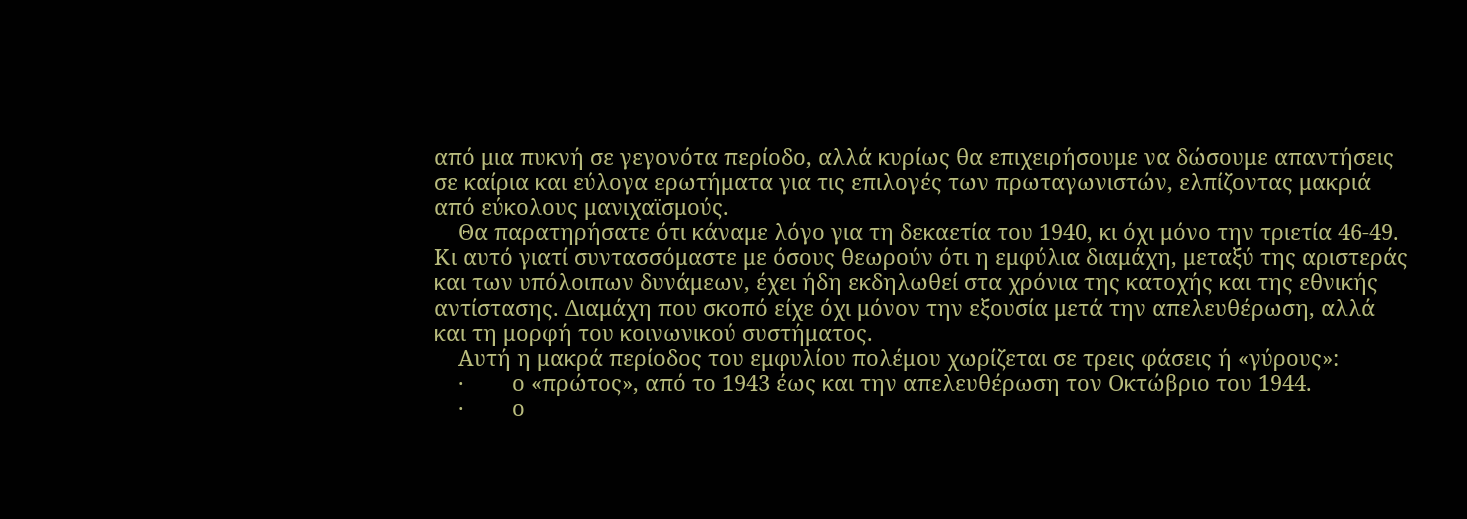από μια πυκνή σε γεγονότα περίοδο, αλλά κυρίως θα επιχειρήσουμε να δώσουμε απαντήσεις σε καίρια και εύλογα ερωτήματα για τις επιλογές των πρωταγωνιστών, ελπίζοντας μακριά από εύκολους μανιχαϊσμούς.
    Θα παρατηρήσατε ότι κάναμε λόγο για τη δεκαετία του 1940, κι όχι μόνο την τριετία 46-49. Κι αυτό γιατί συντασσόμαστε με όσους θεωρούν ότι η εμφύλια διαμάχη, μεταξύ της αριστεράς και των υπόλοιπων δυνάμεων, έχει ήδη εκδηλωθεί στα χρόνια της κατοχής και της εθνικής αντίστασης. Διαμάχη που σκοπό είχε όχι μόνον την εξουσία μετά την απελευθέρωση, αλλά και τη μορφή του κοινωνικού συστήματος.
    Αυτή η μακρά περίοδος του εμφυλίου πολέμου χωρίζεται σε τρεις φάσεις ή «γύρους»:
    ·        ο «πρώτος», από το 1943 έως και την απελευθέρωση τον Οκτώβριο του 1944.
    ·        ο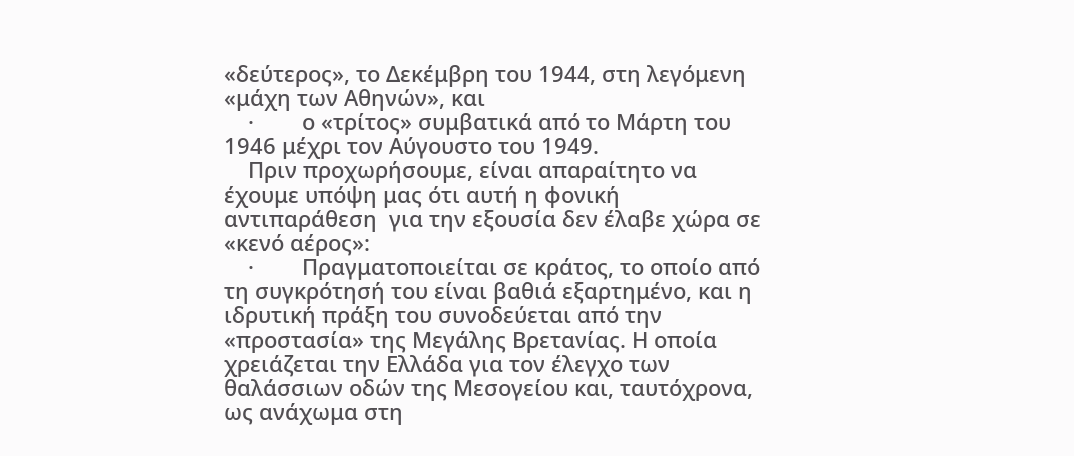«δεύτερος», το Δεκέμβρη του 1944, στη λεγόμενη «μάχη των Αθηνών», και
    ·        ο «τρίτος» συμβατικά από το Μάρτη του 1946 μέχρι τον Αύγουστο του 1949.
    Πριν προχωρήσουμε, είναι απαραίτητο να έχουμε υπόψη μας ότι αυτή η φονική αντιπαράθεση  για την εξουσία δεν έλαβε χώρα σε «κενό αέρος»:
    ·        Πραγματοποιείται σε κράτος, το οποίο από τη συγκρότησή του είναι βαθιά εξαρτημένο, και η ιδρυτική πράξη του συνοδεύεται από την «προστασία» της Μεγάλης Βρετανίας. Η οποία χρειάζεται την Ελλάδα για τον έλεγχο των θαλάσσιων οδών της Μεσογείου και, ταυτόχρονα, ως ανάχωμα στη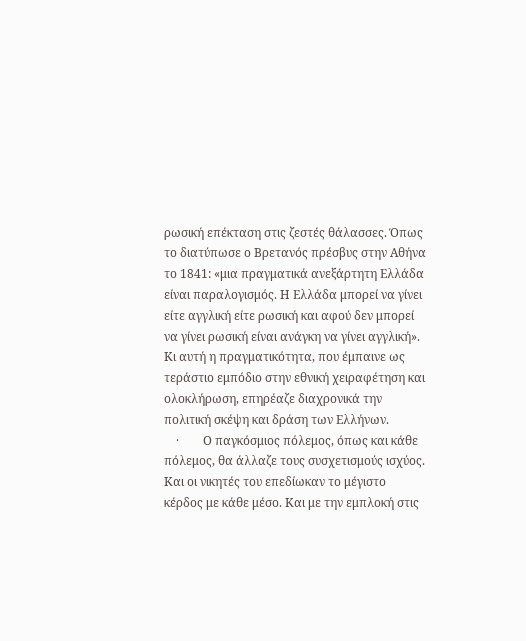ρωσική επέκταση στις ζεστές θάλασσες. Όπως το διατύπωσε ο Βρετανός πρέσβυς στην Αθήνα το 1841: «μια πραγματικά ανεξάρτητη Ελλάδα είναι παραλογισμός. Η Ελλάδα μπορεί να γίνει είτε αγγλική είτε ρωσική και αφού δεν μπορεί να γίνει ρωσική είναι ανάγκη να γίνει αγγλική». Κι αυτή η πραγματικότητα, που έμπαινε ως τεράστιο εμπόδιο στην εθνική χειραφέτηση και ολοκλήρωση, επηρέαζε διαχρονικά την πολιτική σκέψη και δράση των Ελλήνων.
    ·        Ο παγκόσμιος πόλεμος, όπως και κάθε πόλεμος, θα άλλαζε τους συσχετισμούς ισχύος. Και οι νικητές του επεδίωκαν το μέγιστο κέρδος με κάθε μέσο. Και με την εμπλοκή στις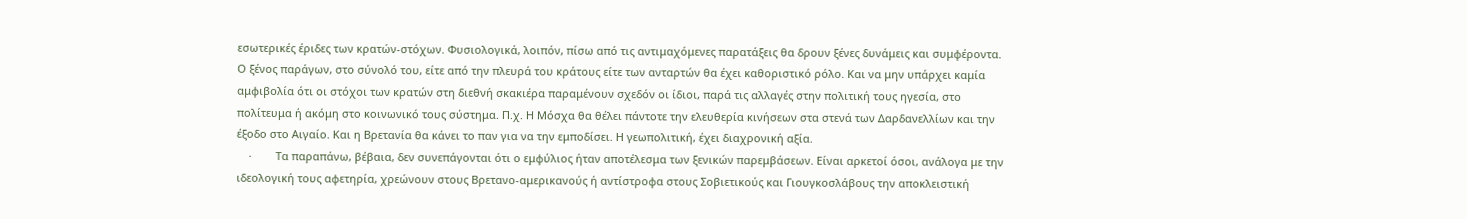εσωτερικές έριδες των κρατών-στόχων. Φυσιολογικά, λοιπόν, πίσω από τις αντιμαχόμενες παρατάξεις θα δρουν ξένες δυνάμεις και συμφέροντα. Ο ξένος παράγων, στο σύνολό του, είτε από την πλευρά του κράτους είτε των ανταρτών θα έχει καθοριστικό ρόλο. Και να μην υπάρχει καμία αμφιβολία ότι οι στόχοι των κρατών στη διεθνή σκακιέρα παραμένουν σχεδόν οι ίδιοι, παρά τις αλλαγές στην πολιτική τους ηγεσία, στο πολίτευμα ή ακόμη στο κοινωνικό τους σύστημα. Π.χ. Η Μόσχα θα θέλει πάντοτε την ελευθερία κινήσεων στα στενά των Δαρδανελλίων και την έξοδο στο Αιγαίο. Και η Βρετανία θα κάνει το παν για να την εμποδίσει. Η γεωπολιτική, έχει διαχρονική αξία.
    ·        Τα παραπάνω, βέβαια, δεν συνεπάγονται ότι ο εμφύλιος ήταν αποτέλεσμα των ξενικών παρεμβάσεων. Είναι αρκετοί όσοι, ανάλογα με την ιδεολογική τους αφετηρία, χρεώνουν στους Βρετανο-αμερικανούς ή αντίστροφα στους Σοβιετικούς και Γιουγκοσλάβους την αποκλειστική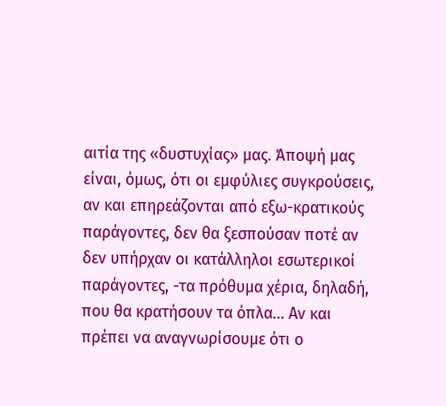αιτία της «δυστυχίας» μας. Άποψή μας είναι, όμως, ότι οι εμφύλιες συγκρούσεις, αν και επηρεάζονται από εξω-κρατικούς παράγοντες, δεν θα ξεσπούσαν ποτέ αν δεν υπήρχαν οι κατάλληλοι εσωτερικοί παράγοντες, -τα πρόθυμα χέρια, δηλαδή,  που θα κρατήσουν τα όπλα... Αν και πρέπει να αναγνωρίσουμε ότι ο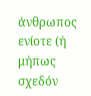άνθρωπος ενίοτε (ή μήπως σχεδόν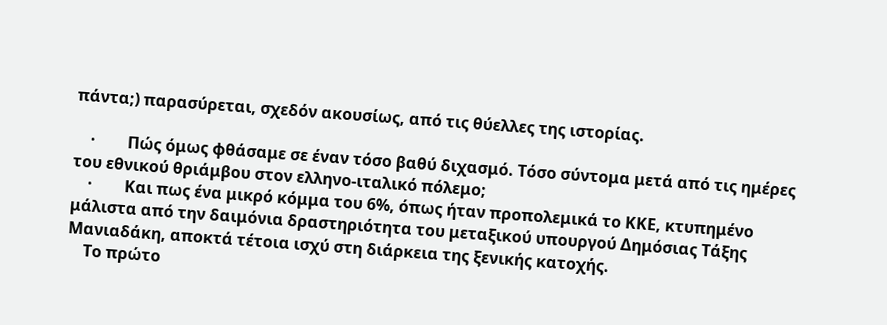πάντα;) παρασύρεται, σχεδόν ακουσίως, από τις θύελλες της ιστορίας.

    ·        Πώς όμως φθάσαμε σε έναν τόσο βαθύ διχασμό. Τόσο σύντομα μετά από τις ημέρες του εθνικού θριάμβου στον ελληνο-ιταλικό πόλεμο;
    ·        Και πως ένα μικρό κόμμα του 6%, όπως ήταν προπολεμικά το ΚΚΕ, κτυπημένο μάλιστα από την δαιμόνια δραστηριότητα του μεταξικού υπουργού Δημόσιας Τάξης Μανιαδάκη, αποκτά τέτοια ισχύ στη διάρκεια της ξενικής κατοχής.
    Το πρώτο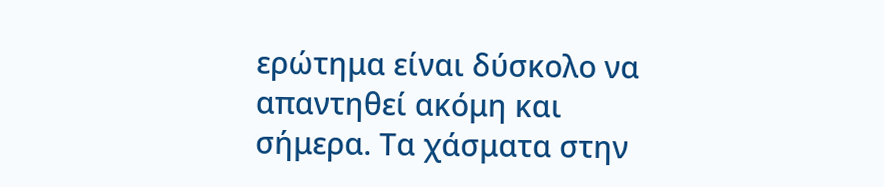ερώτημα είναι δύσκολο να απαντηθεί ακόμη και σήμερα. Τα χάσματα στην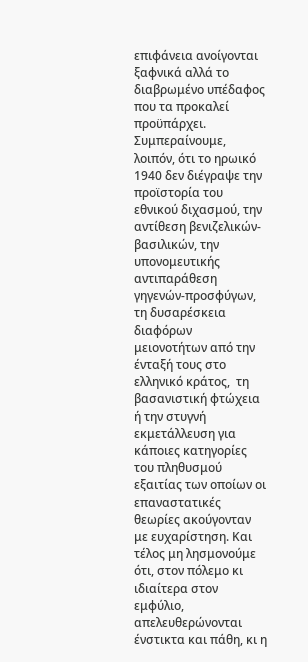επιφάνεια ανοίγονται ξαφνικά αλλά το διαβρωμένο υπέδαφος που τα προκαλεί προϋπάρχει. Συμπεραίνουμε, λοιπόν, ότι το ηρωικό 1940 δεν διέγραψε την προϊστορία του εθνικού διχασμού, την αντίθεση βενιζελικών-βασιλικών, την υπονομευτικής αντιπαράθεση γηγενών-προσφύγων, τη δυσαρέσκεια διαφόρων μειονοτήτων από την ένταξή τους στο ελληνικό κράτος,  τη βασανιστική φτώχεια ή την στυγνή εκμετάλλευση για κάποιες κατηγορίες του πληθυσμού εξαιτίας των οποίων οι επαναστατικές θεωρίες ακούγονταν με ευχαρίστηση. Και τέλος μη λησμονούμε ότι, στον πόλεμο κι ιδιαίτερα στον εμφύλιο, απελευθερώνονται ένστικτα και πάθη, κι η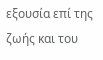εξουσία επί της ζωής και του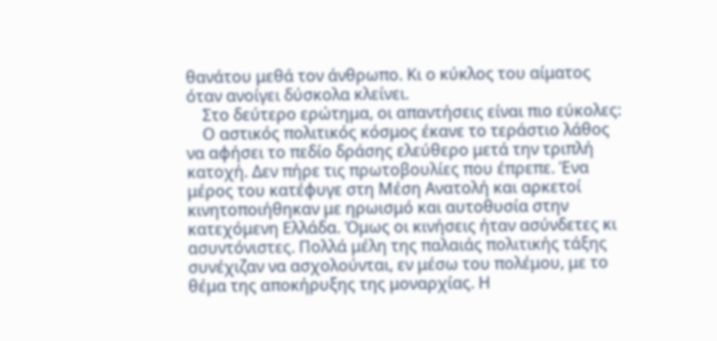θανάτου μεθά τον άνθρωπο. Κι ο κύκλος του αίματος όταν ανοίγει δύσκολα κλείνει.
    Στο δεύτερο ερώτημα, οι απαντήσεις είναι πιο εύκολες:
    Ο αστικός πολιτικός κόσμος έκανε το τεράστιο λάθος να αφήσει το πεδίο δράσης ελεύθερο μετά την τριπλή κατοχή. Δεν πήρε τις πρωτοβουλίες που έπρεπε. Ένα μέρος του κατέφυγε στη Μέση Ανατολή και αρκετοί κινητοποιήθηκαν με ηρωισμό και αυτοθυσία στην κατεχόμενη Ελλάδα. Όμως οι κινήσεις ήταν ασύνδετες κι ασυντόνιστες. Πολλά μέλη της παλαιάς πολιτικής τάξης συνέχιζαν να ασχολούνται, εν μέσω του πολέμου, με το θέμα της αποκήρυξης της μοναρχίας. Η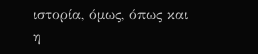ιστορία, όμως, όπως και η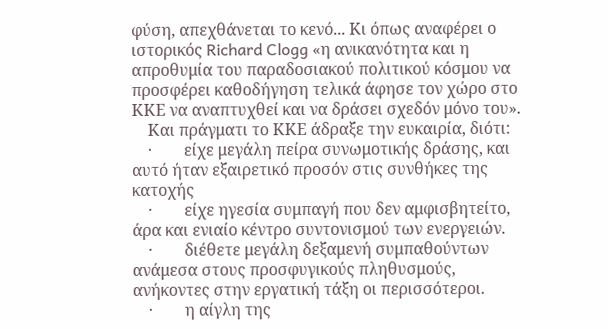φύση, απεχθάνεται το κενό... Κι όπως αναφέρει ο ιστορικός Richard Clogg «η ανικανότητα και η απροθυμία του παραδοσιακού πολιτικού κόσμου να προσφέρει καθοδήγηση τελικά άφησε τον χώρο στο ΚΚΕ να αναπτυχθεί και να δράσει σχεδόν μόνο του».
    Και πράγματι το ΚΚΕ άδραξε την ευκαιρία, διότι:
    ·        είχε μεγάλη πείρα συνωμοτικής δράσης, και αυτό ήταν εξαιρετικό προσόν στις συνθήκες της κατοχής
    ·        είχε ηγεσία συμπαγή που δεν αμφισβητείτο, άρα και ενιαίο κέντρο συντονισμού των ενεργειών.
    ·        διέθετε μεγάλη δεξαμενή συμπαθούντων ανάμεσα στους προσφυγικούς πληθυσμούς, ανήκοντες στην εργατική τάξη οι περισσότεροι.
    ·        η αίγλη της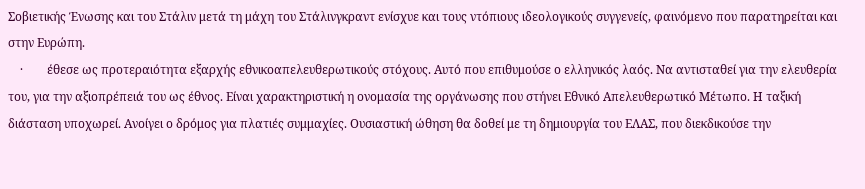Σοβιετικής Ένωσης και του Στάλιν μετά τη μάχη του Στάλινγκραντ ενίσχυε και τους ντόπιους ιδεολογικούς συγγενείς, φαινόμενο που παρατηρείται και στην Ευρώπη.
    ·        έθεσε ως προτεραιότητα εξαρχής εθνικοαπελευθερωτικούς στόχους. Αυτό που επιθυμούσε ο ελληνικός λαός. Να αντισταθεί για την ελευθερία του, για την αξιοπρέπειά του ως έθνος. Είναι χαρακτηριστική η ονομασία της οργάνωσης που στήνει Εθνικό Απελευθερωτικό Μέτωπο. Η ταξική διάσταση υποχωρεί. Ανοίγει ο δρόμος για πλατιές συμμαχίες. Ουσιαστική ώθηση θα δοθεί με τη δημιουργία του ΕΛΑΣ, που διεκδικούσε την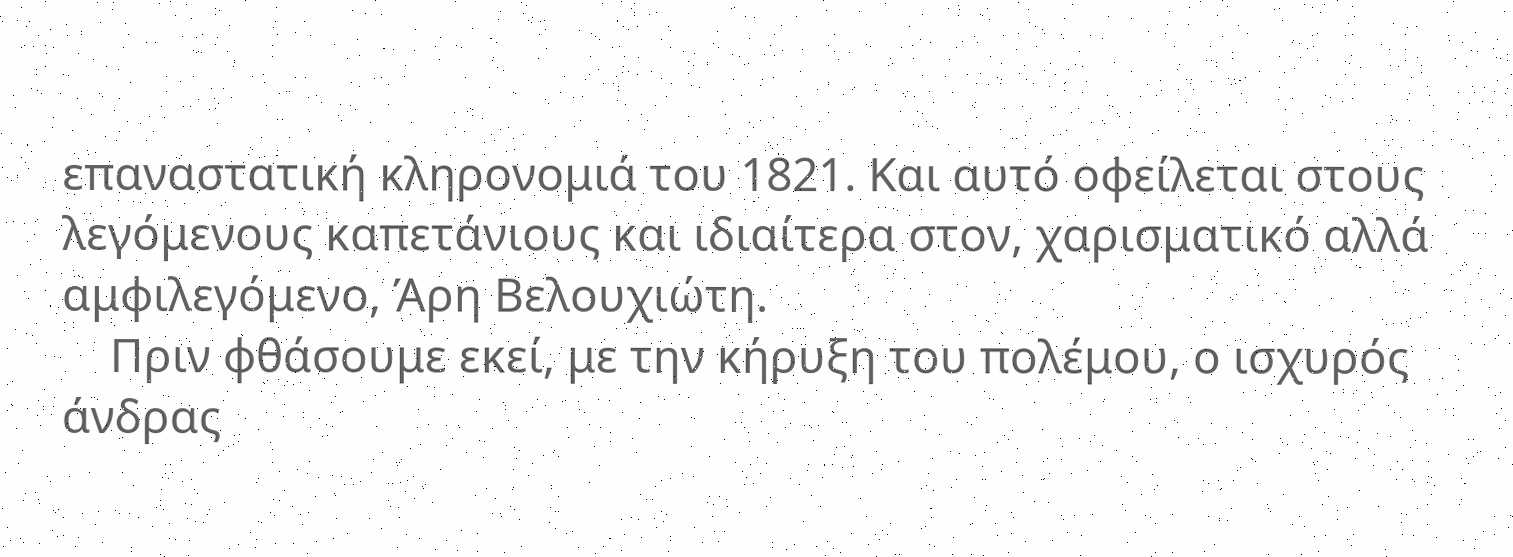επαναστατική κληρονομιά του 1821. Και αυτό οφείλεται στους λεγόμενους καπετάνιους και ιδιαίτερα στον, χαρισματικό αλλά αμφιλεγόμενο, Άρη Βελουχιώτη.
    Πριν φθάσουμε εκεί, με την κήρυξη του πολέμου, ο ισχυρός άνδρας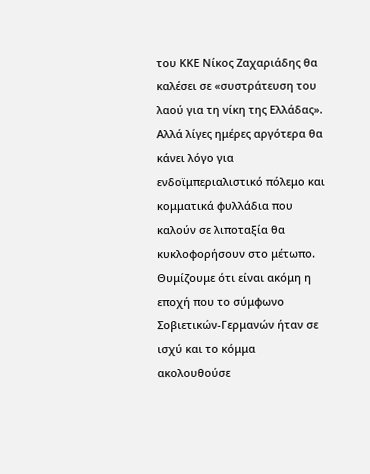του ΚΚΕ Νίκος Ζαχαριάδης θα καλέσει σε «συστράτευση του λαού για τη νίκη της Ελλάδας». Αλλά λίγες ημέρες αργότερα θα κάνει λόγο για ενδοϊμπεριαλιστικό πόλεμο και κομματικά φυλλάδια που καλούν σε λιποταξία θα κυκλοφορήσουν στο μέτωπο. Θυμίζουμε ότι είναι ακόμη η εποχή που το σύμφωνο Σοβιετικών-Γερμανών ήταν σε ισχύ και το κόμμα ακολουθούσε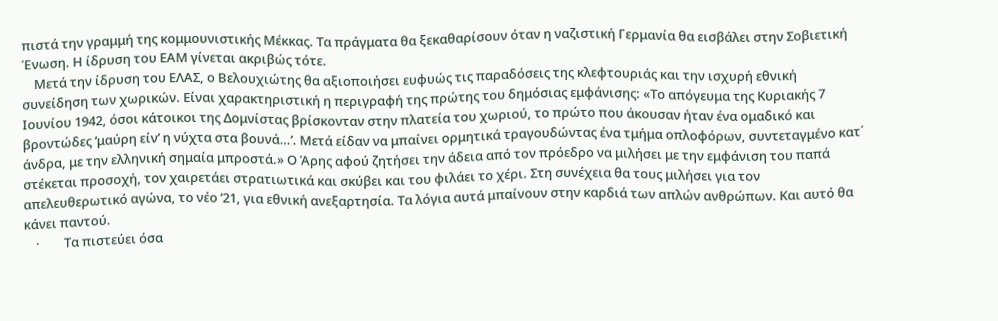πιστά την γραμμή της κομμουνιστικής Μέκκας. Τα πράγματα θα ξεκαθαρίσουν όταν η ναζιστική Γερμανία θα εισβάλει στην Σοβιετική Ένωση. Η ίδρυση του ΕΑΜ γίνεται ακριβώς τότε.
    Μετά την ίδρυση του ΕΛΑΣ, ο Βελουχιώτης θα αξιοποιήσει ευφυώς τις παραδόσεις της κλεφτουριάς και την ισχυρή εθνική συνείδηση των χωρικών. Είναι χαρακτηριστική η περιγραφή της πρώτης του δημόσιας εμφάνισης: «Το απόγευμα της Κυριακής 7 Ιουνίου 1942, όσοι κάτοικοι της Δομνίστας βρίσκονταν στην πλατεία του χωριού, το πρώτο που άκουσαν ήταν ένα ομαδικό και βροντώδες ‘μαύρη είν’ η νύχτα στα βουνά…’. Μετά είδαν να μπαίνει ορμητικά τραγουδώντας ένα τμήμα οπλοφόρων, συντεταγμένο κατ΄ άνδρα, με την ελληνική σημαία μπροστά.» Ο Άρης αφού ζητήσει την άδεια από τον πρόεδρο να μιλήσει με την εμφάνιση του παπά στέκεται προσοχή, τον χαιρετάει στρατιωτικά και σκύβει και του φιλάει το χέρι. Στη συνέχεια θα τους μιλήσει για τον απελευθερωτικό αγώνα, το νέο ’21, για εθνική ανεξαρτησία. Τα λόγια αυτά μπαίνουν στην καρδιά των απλών ανθρώπων. Και αυτό θα κάνει παντού.
    ·        Τα πιστεύει όσα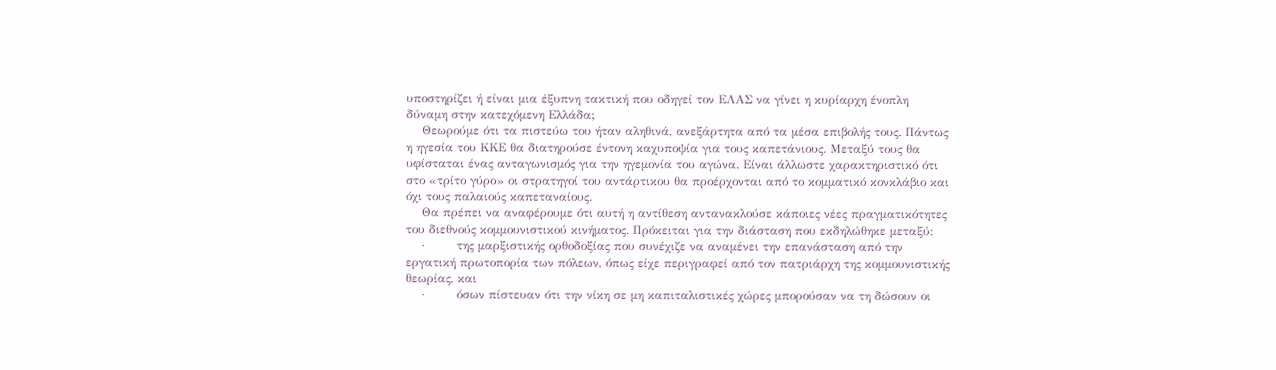υποστηρίζει ή είναι μια έξυπνη τακτική που οδηγεί τον ΕΛΑΣ να γίνει η κυρίαρχη ένοπλη δύναμη στην κατεχόμενη Ελλάδα;
    Θεωρούμε ότι τα πιστεύω του ήταν αληθινά, ανεξάρτητα από τα μέσα επιβολής τους. Πάντως η ηγεσία του ΚΚΕ θα διατηρούσε έντονη καχυποψία για τους καπετάνιους. Μεταξύ τους θα υφίσταται ένας ανταγωνισμός για την ηγεμονία του αγώνα. Είναι άλλωστε χαρακτηριστικό ότι στο «τρίτο γύρο» οι στρατηγοί του αντάρτικου θα προέρχονται από το κομματικό κονκλάβιο και όχι τους παλαιούς καπεταναίους.
    Θα πρέπει να αναφέρουμε ότι αυτή η αντίθεση αντανακλούσε κάποιες νέες πραγματικότητες του διεθνούς κομμουνιστικού κινήματος. Πρόκειται για την διάσταση που εκδηλώθηκε μεταξύ:
    ·        της μαρξιστικής ορθοδοξίας που συνέχιζε να αναμένει την επανάσταση από την εργατική πρωτοπορία των πόλεων, όπως είχε περιγραφεί από τον πατριάρχη της κομμουνιστικής θεωρίας, και
    ·        όσων πίστευαν ότι την νίκη σε μη καπιταλιστικές χώρες μπορούσαν να τη δώσουν οι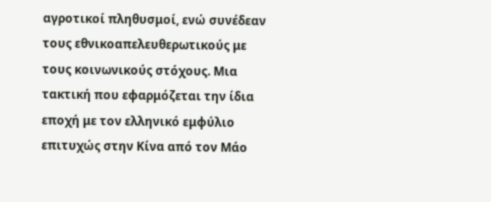αγροτικοί πληθυσμοί, ενώ συνέδεαν τους εθνικοαπελευθερωτικούς με τους κοινωνικούς στόχους. Μια τακτική που εφαρμόζεται την ίδια εποχή με τον ελληνικό εμφύλιο επιτυχώς στην Κίνα από τον Μάο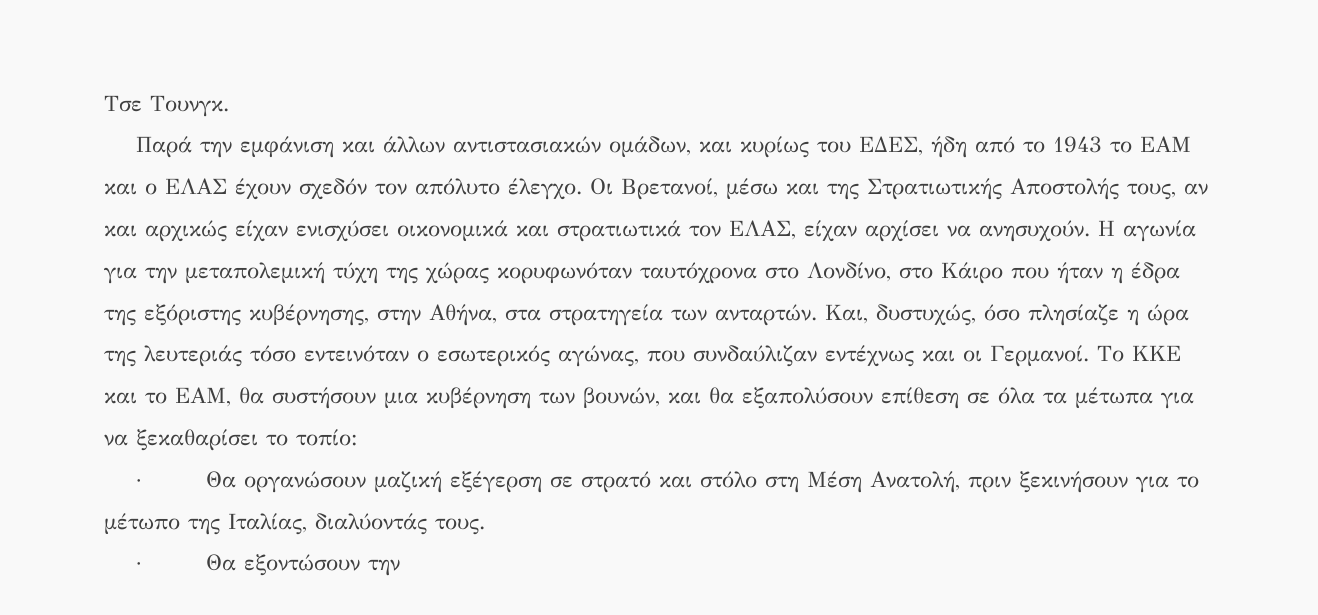Τσε Τουνγκ.
    Παρά την εμφάνιση και άλλων αντιστασιακών ομάδων, και κυρίως του ΕΔΕΣ, ήδη από το 1943 το ΕΑΜ και ο ΕΛΑΣ έχουν σχεδόν τον απόλυτο έλεγχο. Οι Βρετανοί, μέσω και της Στρατιωτικής Αποστολής τους, αν και αρχικώς είχαν ενισχύσει οικονομικά και στρατιωτικά τον ΕΛΑΣ, είχαν αρχίσει να ανησυχούν. Η αγωνία για την μεταπολεμική τύχη της χώρας κορυφωνόταν ταυτόχρονα στο Λονδίνο, στο Κάιρο που ήταν η έδρα της εξόριστης κυβέρνησης, στην Αθήνα, στα στρατηγεία των ανταρτών. Και, δυστυχώς, όσο πλησίαζε η ώρα της λευτεριάς τόσο εντεινόταν ο εσωτερικός αγώνας, που συνδαύλιζαν εντέχνως και οι Γερμανοί. Το ΚΚΕ και το ΕΑΜ, θα συστήσουν μια κυβέρνηση των βουνών, και θα εξαπολύσουν επίθεση σε όλα τα μέτωπα για να ξεκαθαρίσει το τοπίο:
    ·        Θα οργανώσουν μαζική εξέγερση σε στρατό και στόλο στη Μέση Ανατολή, πριν ξεκινήσουν για το μέτωπο της Ιταλίας, διαλύοντάς τους.
    ·        Θα εξοντώσουν την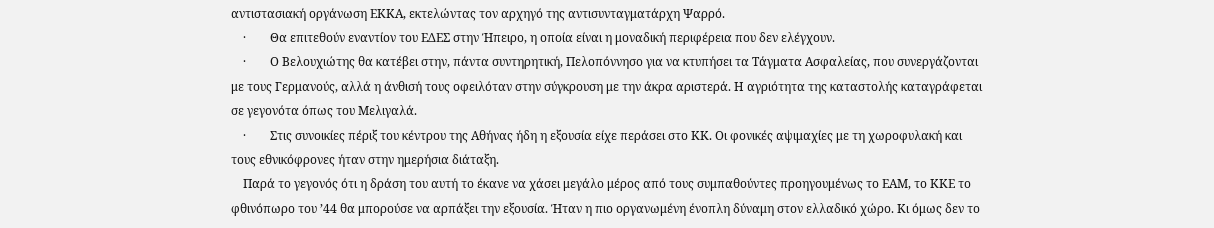αντιστασιακή οργάνωση ΕΚΚΑ, εκτελώντας τον αρχηγό της αντισυνταγματάρχη Ψαρρό.
    ·        Θα επιτεθούν εναντίον του ΕΔΕΣ στην Ήπειρο, η οποία είναι η μοναδική περιφέρεια που δεν ελέγχουν.
    ·        Ο Βελουχιώτης θα κατέβει στην, πάντα συντηρητική, Πελοπόννησο για να κτυπήσει τα Τάγματα Ασφαλείας, που συνεργάζονται με τους Γερμανούς, αλλά η άνθισή τους οφειλόταν στην σύγκρουση με την άκρα αριστερά. Η αγριότητα της καταστολής καταγράφεται σε γεγονότα όπως του Μελιγαλά.
    ·        Στις συνοικίες πέριξ του κέντρου της Αθήνας ήδη η εξουσία είχε περάσει στο ΚΚ. Οι φονικές αψιμαχίες με τη χωροφυλακή και τους εθνικόφρονες ήταν στην ημερήσια διάταξη.
    Παρά το γεγονός ότι η δράση του αυτή το έκανε να χάσει μεγάλο μέρος από τους συμπαθούντες προηγουμένως το ΕΑΜ, το ΚΚΕ το φθινόπωρο του ’44 θα μπορούσε να αρπάξει την εξουσία. Ήταν η πιο οργανωμένη ένοπλη δύναμη στον ελλαδικό χώρο. Κι όμως δεν το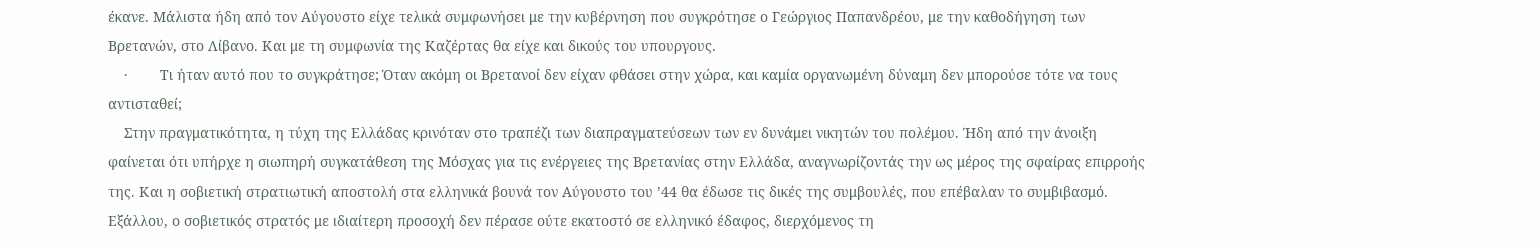έκανε. Μάλιστα ήδη από τον Αύγουστο είχε τελικά συμφωνήσει με την κυβέρνηση που συγκρότησε ο Γεώργιος Παπανδρέου, με την καθοδήγηση των Βρετανών, στο Λίβανο. Και με τη συμφωνία της Καζέρτας θα είχε και δικούς του υπουργους.
    ·        Τι ήταν αυτό που το συγκράτησε; Όταν ακόμη οι Βρετανοί δεν είχαν φθάσει στην χώρα, και καμία οργανωμένη δύναμη δεν μπορούσε τότε να τους αντισταθεί;
    Στην πραγματικότητα, η τύχη της Ελλάδας κρινόταν στο τραπέζι των διαπραγματεύσεων των εν δυνάμει νικητών του πολέμου. Ήδη από την άνοιξη φαίνεται ότι υπήρχε η σιωπηρή συγκατάθεση της Μόσχας για τις ενέργειες της Βρετανίας στην Ελλάδα, αναγνωρίζοντάς την ως μέρος της σφαίρας επιρροής της. Και η σοβιετική στρατιωτική αποστολή στα ελληνικά βουνά τον Αύγουστο του ’44 θα έδωσε τις δικές της συμβουλές, που επέβαλαν το συμβιβασμό. Εξάλλου, ο σοβιετικός στρατός με ιδιαίτερη προσοχή δεν πέρασε ούτε εκατοστό σε ελληνικό έδαφος, διερχόμενος τη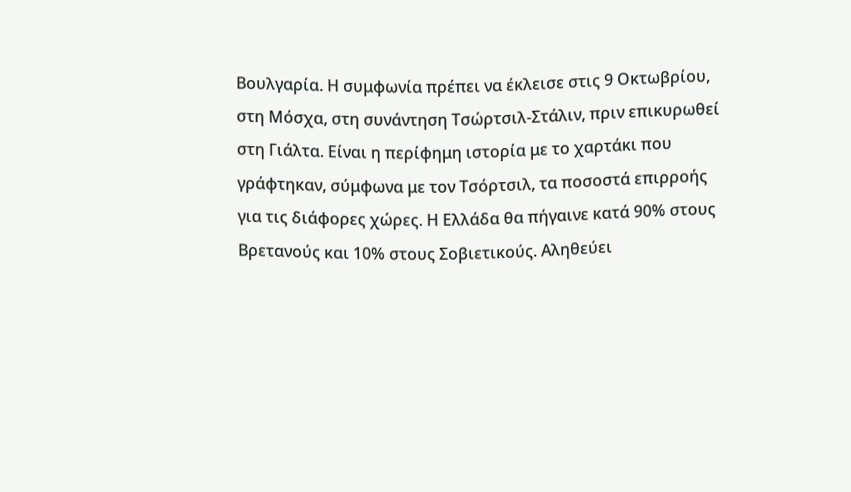Βουλγαρία. Η συμφωνία πρέπει να έκλεισε στις 9 Οκτωβρίου, στη Μόσχα, στη συνάντηση Τσώρτσιλ-Στάλιν, πριν επικυρωθεί στη Γιάλτα. Είναι η περίφημη ιστορία με το χαρτάκι που γράφτηκαν, σύμφωνα με τον Τσόρτσιλ, τα ποσοστά επιρροής για τις διάφορες χώρες. Η Ελλάδα θα πήγαινε κατά 90% στους Βρετανούς και 10% στους Σοβιετικούς. Αληθεύει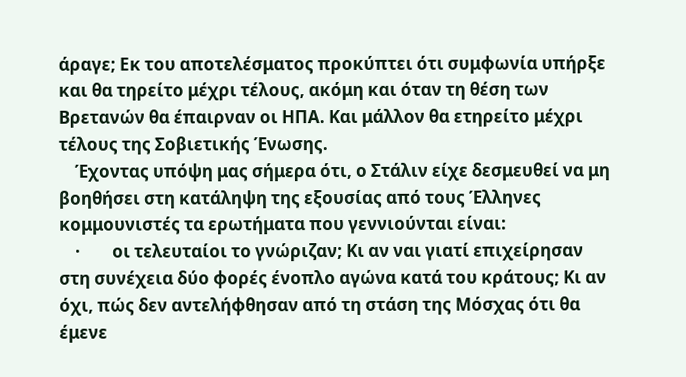άραγε; Εκ του αποτελέσματος προκύπτει ότι συμφωνία υπήρξε και θα τηρείτο μέχρι τέλους, ακόμη και όταν τη θέση των Βρετανών θα έπαιρναν οι ΗΠΑ. Και μάλλον θα ετηρείτο μέχρι τέλους της Σοβιετικής Ένωσης.
    Έχοντας υπόψη μας σήμερα ότι, ο Στάλιν είχε δεσμευθεί να μη βοηθήσει στη κατάληψη της εξουσίας από τους Έλληνες κομμουνιστές τα ερωτήματα που γεννιούνται είναι:
    ·        οι τελευταίοι το γνώριζαν; Κι αν ναι γιατί επιχείρησαν στη συνέχεια δύο φορές ένοπλο αγώνα κατά του κράτους; Κι αν όχι, πώς δεν αντελήφθησαν από τη στάση της Μόσχας ότι θα έμενε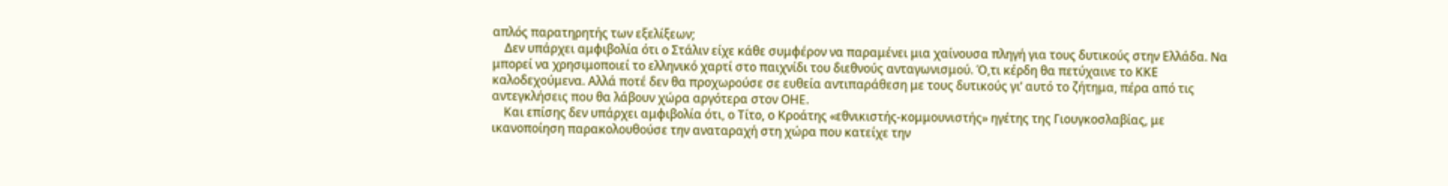απλός παρατηρητής των εξελίξεων;
    Δεν υπάρχει αμφιβολία ότι ο Στάλιν είχε κάθε συμφέρον να παραμένει μια χαίνουσα πληγή για τους δυτικούς στην Ελλάδα. Να μπορεί να χρησιμοποιεί το ελληνικό χαρτί στο παιχνίδι του διεθνούς ανταγωνισμού. Ό,τι κέρδη θα πετύχαινε το ΚΚΕ καλοδεχούμενα. Αλλά ποτέ δεν θα προχωρούσε σε ευθεία αντιπαράθεση με τους δυτικούς γι’ αυτό το ζήτημα, πέρα από τις αντεγκλήσεις που θα λάβουν χώρα αργότερα στον ΟΗΕ.
    Και επίσης δεν υπάρχει αμφιβολία ότι, ο Τίτο, ο Κροάτης «εθνικιστής-κομμουνιστής» ηγέτης της Γιουγκοσλαβίας, με ικανοποίηση παρακολουθούσε την αναταραχή στη χώρα που κατείχε την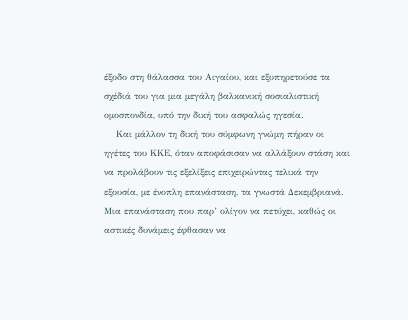έξοδο στη θάλασσα του Αιγαίου, και εξυπηρετούσε τα σχέδιά του για μια μεγάλη βαλκανική σοσιαλιστική ομοσπονδία, υπό την δική του ασφαλώς ηγεσία.
    Και μάλλον τη δική του σύμφωνη γνώμη πήραν οι ηγέτες του ΚΚΕ, όταν αποφάσισαν να αλλάξουν στάση και να προλάβουν τις εξελίξεις επιχειρώντας τελικά την εξουσία, με ένοπλη επανάσταση, τα γνωστά Δεκεμβριανά. Μια επανάσταση που παρ’ ολίγον να πετύχει, καθώς οι αστικές δυνάμεις έφθασαν να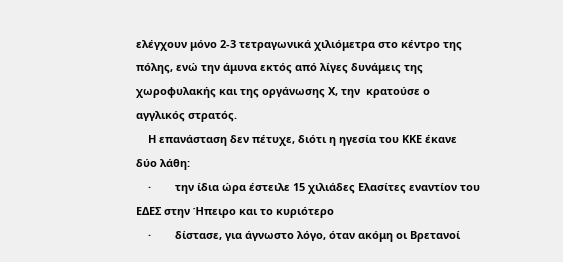ελέγχουν μόνο 2-3 τετραγωνικά χιλιόμετρα στο κέντρο της πόλης, ενώ την άμυνα εκτός από λίγες δυνάμεις της χωροφυλακής και της οργάνωσης Χ, την  κρατούσε ο αγγλικός στρατός.
    Η επανάσταση δεν πέτυχε, διότι η ηγεσία του ΚΚΕ έκανε δύο λάθη:
    ·        την ίδια ώρα έστειλε 15 χιλιάδες Ελασίτες εναντίον του ΕΔΕΣ στην Ήπειρο και το κυριότερο
    ·        δίστασε, για άγνωστο λόγο, όταν ακόμη οι Βρετανοί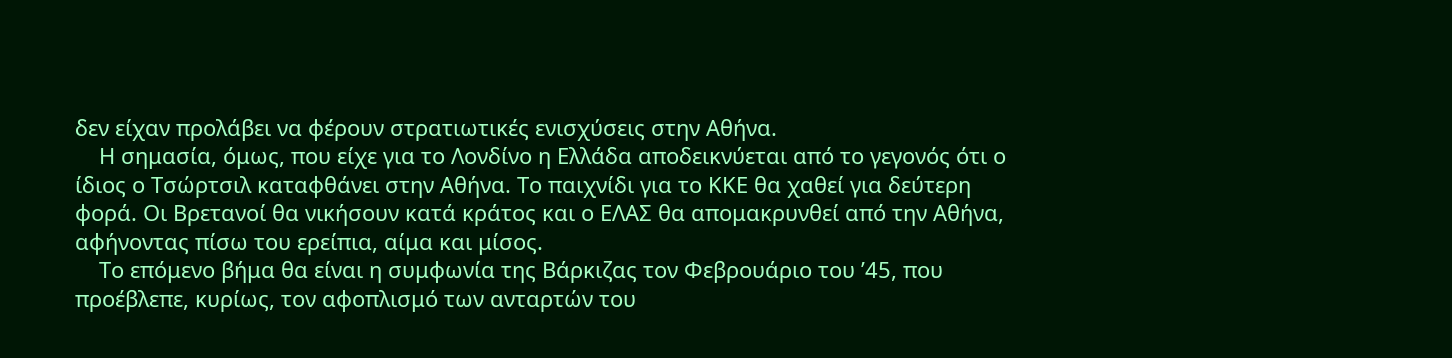δεν είχαν προλάβει να φέρουν στρατιωτικές ενισχύσεις στην Αθήνα.
    Η σημασία, όμως, που είχε για το Λονδίνο η Ελλάδα αποδεικνύεται από το γεγονός ότι ο ίδιος ο Τσώρτσιλ καταφθάνει στην Αθήνα. Το παιχνίδι για το ΚΚΕ θα χαθεί για δεύτερη φορά. Οι Βρετανοί θα νικήσουν κατά κράτος και ο ΕΛΑΣ θα απομακρυνθεί από την Αθήνα, αφήνοντας πίσω του ερείπια, αίμα και μίσος.
    Το επόμενο βήμα θα είναι η συμφωνία της Βάρκιζας τον Φεβρουάριο του ’45, που προέβλεπε, κυρίως, τον αφοπλισμό των ανταρτών του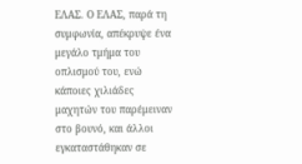ΕΛΑΣ. Ο ΕΛΑΣ, παρά τη συμφωνία, απέκρυψε ένα μεγάλο τμήμα του οπλισμού του, ενώ κάποιες χιλιάδες μαχητών του παρέμειναν στο βουνό, και άλλοι εγκαταστάθηκαν σε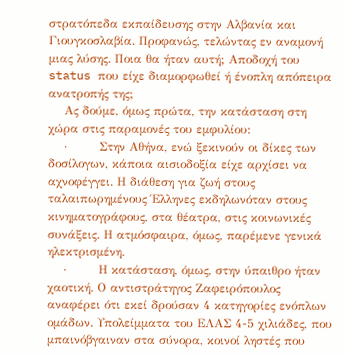στρατόπεδα εκπαίδευσης στην Αλβανία και Γιουγκοσλαβία. Προφανώς, τελώντας εν αναμονή μιας λύσης. Ποια θα ήταν αυτή; Αποδοχή του status που είχε διαμορφωθεί ή ένοπλη απόπειρα ανατροπής της;
    Ας δούμε, όμως πρώτα, την κατάσταση στη χώρα στις παραμονές του εμφυλίου:
    ·        Στην Αθήνα, ενώ ξεκινούν οι δίκες των δοσίλογων, κάποια αισιοδοξία είχε αρχίσει να αχνοφέγγει. Η διάθεση για ζωή στους ταλαιπωρημένους Έλληνες εκδηλωνόταν στους κινηματογράφους, στα θέατρα, στις κοινωνικές συνάξεις. Η ατμόσφαιρα, όμως, παρέμενε γενικά ηλεκτρισμένη.
    ·        Η κατάσταση, όμως, στην ύπαιθρο ήταν χαοτική. Ο αντιστράτηγος Ζαφειρόπουλος αναφέρει ότι εκεί δρούσαν 4 κατηγορίες ενόπλων ομάδων. Υπολείμματα του ΕΛΑΣ 4-5 χιλιάδες, που μπαινόβγαιναν στα σύνορα, κοινοί ληστές που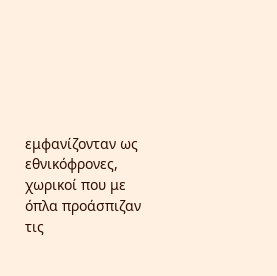εμφανίζονταν ως εθνικόφρονες, χωρικοί που με όπλα προάσπιζαν τις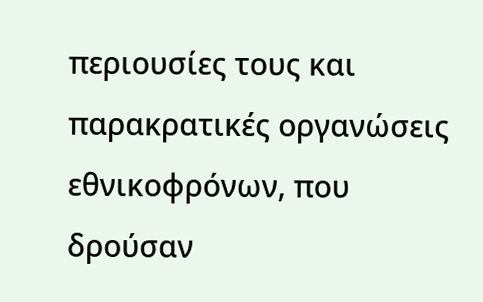περιουσίες τους και παρακρατικές οργανώσεις εθνικοφρόνων, που δρούσαν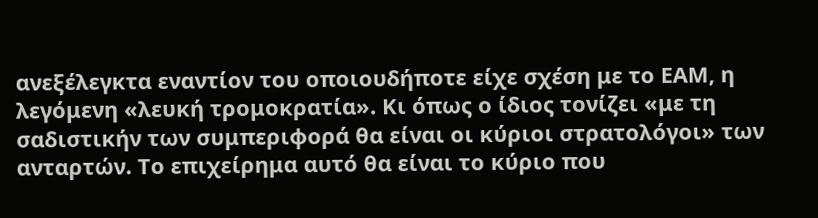ανεξέλεγκτα εναντίον του οποιουδήποτε είχε σχέση με το ΕΑΜ, η λεγόμενη «λευκή τρομοκρατία». Κι όπως ο ίδιος τονίζει «με τη σαδιστικήν των συμπεριφορά θα είναι οι κύριοι στρατολόγοι» των ανταρτών. Το επιχείρημα αυτό θα είναι το κύριο που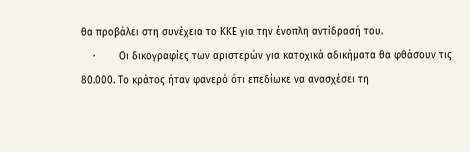θα προβάλει στη συνέχεια το ΚΚΕ για την ένοπλη αντίδρασή του.
    ·        Οι δικογραφίες των αριστερών για κατοχικά αδικήματα θα φθάσουν τις 80.000. Το κράτος ήταν φανερό ότι επεδίωκε να ανασχέσει τη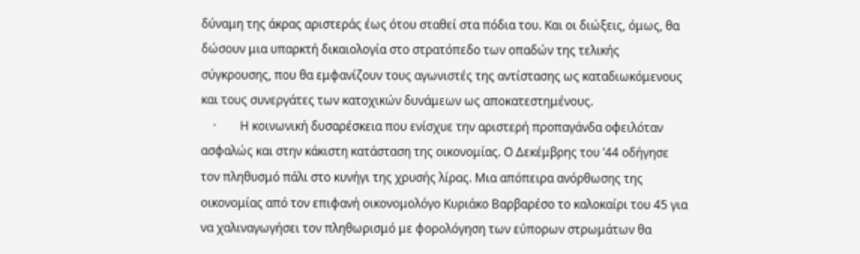δύναμη της άκρας αριστεράς έως ότου σταθεί στα πόδια του. Και οι διώξεις, όμως, θα δώσουν μια υπαρκτή δικαιολογία στο στρατόπεδο των οπαδών της τελικής σύγκρουσης, που θα εμφανίζουν τους αγωνιστές της αντίστασης ως καταδιωκόμενους και τους συνεργάτες των κατοχικών δυνάμεων ως αποκατεστημένους.
    ·        Η κοινωνική δυσαρέσκεια που ενίσχυε την αριστερή προπαγάνδα οφειλόταν ασφαλώς και στην κάκιστη κατάσταση της οικονομίας. Ο Δεκέμβρης του ’44 οδήγησε τον πληθυσμό πάλι στο κυνήγι της χρυσής λίρας. Μια απόπειρα ανόρθωσης της οικονομίας από τον επιφανή οικονομολόγο Κυριάκο Βαρβαρέσο το καλοκαίρι του 45 για να χαλιναγωγήσει τον πληθωρισμό με φορολόγηση των εύπορων στρωμάτων θα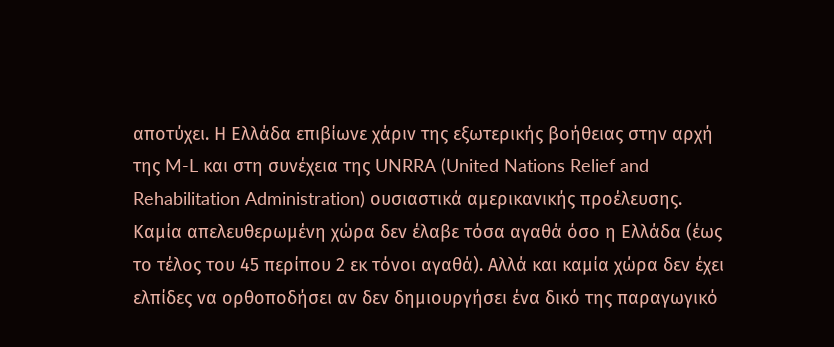αποτύχει. Η Ελλάδα επιβίωνε χάριν της εξωτερικής βοήθειας στην αρχή της M-L και στη συνέχεια της UNRRA (United Nations Relief and Rehabilitation Administration) ουσιαστικά αμερικανικής προέλευσης. Καμία απελευθερωμένη χώρα δεν έλαβε τόσα αγαθά όσο η Ελλάδα (έως το τέλος του 45 περίπου 2 εκ τόνοι αγαθά). Αλλά και καμία χώρα δεν έχει ελπίδες να ορθοποδήσει αν δεν δημιουργήσει ένα δικό της παραγωγικό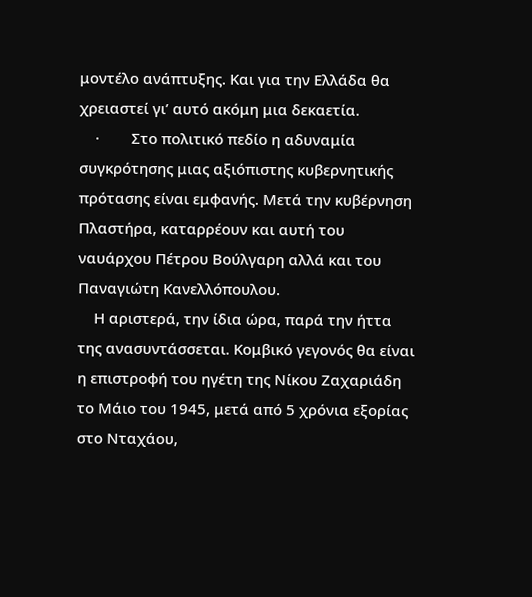μοντέλο ανάπτυξης. Και για την Ελλάδα θα χρειαστεί γι’ αυτό ακόμη μια δεκαετία.
    ·        Στο πολιτικό πεδίο η αδυναμία συγκρότησης μιας αξιόπιστης κυβερνητικής πρότασης είναι εμφανής. Μετά την κυβέρνηση Πλαστήρα, καταρρέουν και αυτή του ναυάρχου Πέτρου Βούλγαρη αλλά και του Παναγιώτη Κανελλόπουλου.
    Η αριστερά, την ίδια ώρα, παρά την ήττα της ανασυντάσσεται. Κομβικό γεγονός θα είναι η επιστροφή του ηγέτη της Νίκου Ζαχαριάδη το Μάιο του 1945, μετά από 5 χρόνια εξορίας στο Νταχάου,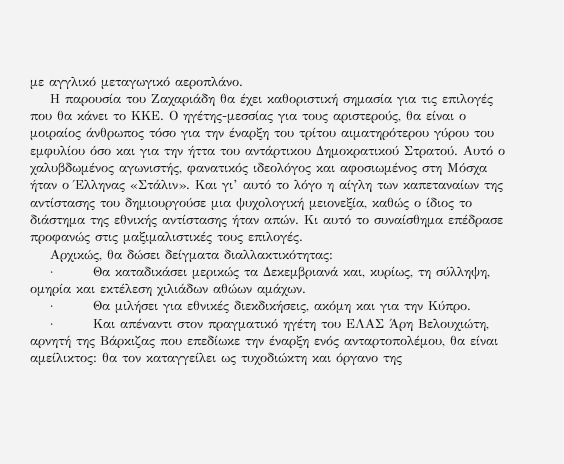με αγγλικό μεταγωγικό αεροπλάνο.
    Η παρουσία του Ζαχαριάδη θα έχει καθοριστική σημασία για τις επιλογές που θα κάνει το ΚΚΕ. Ο ηγέτης-μεσσίας για τους αριστερούς, θα είναι ο μοιραίος άνθρωπος τόσο για την έναρξη του τρίτου αιματηρότερου γύρου του εμφυλίου όσο και για την ήττα του αντάρτικου Δημοκρατικού Στρατού. Αυτό ο χαλυβδωμένος αγωνιστής, φανατικός ιδεολόγος και αφοσιωμένος στη Μόσχα ήταν ο Έλληνας «Στάλιν». Και γι’ αυτό το λόγο η αίγλη των καπεταναίων της αντίστασης του δημιουργούσε μια ψυχολογική μειονεξία, καθώς ο ίδιος το διάστημα της εθνικής αντίστασης ήταν απών. Κι αυτό το συναίσθημα επέδρασε προφανώς στις μαξιμαλιστικές τους επιλογές.
    Αρχικώς, θα δώσει δείγματα διαλλακτικότητας:
    ·        Θα καταδικάσει μερικώς τα Δεκεμβριανά και, κυρίως, τη σύλληψη, ομηρία και εκτέλεση χιλιάδων αθώων αμάχων.
    ·        Θα μιλήσει για εθνικές διεκδικήσεις, ακόμη και για την Κύπρο.
    ·        Και απέναντι στον πραγματικό ηγέτη του ΕΛΑΣ Άρη Βελουχιώτη, αρνητή της Βάρκιζας που επεδίωκε την έναρξη ενός ανταρτοπολέμου, θα είναι αμείλικτος: θα τον καταγγείλει ως τυχοδιώκτη και όργανο της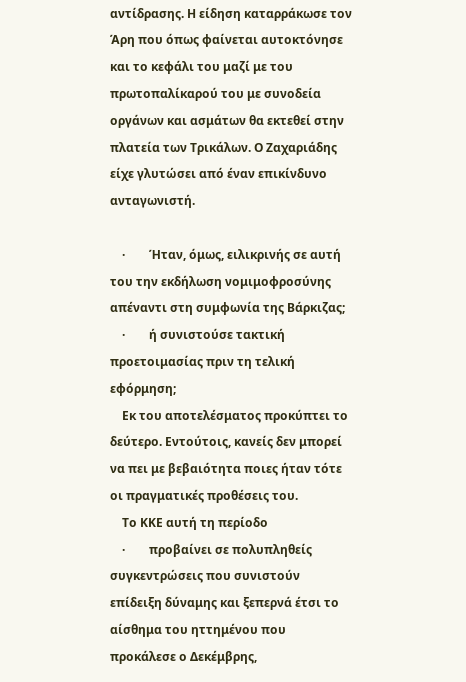αντίδρασης. Η είδηση καταρράκωσε τον Άρη που όπως φαίνεται αυτοκτόνησε και το κεφάλι του μαζί με του πρωτοπαλίκαρού του με συνοδεία οργάνων και ασμάτων θα εκτεθεί στην πλατεία των Τρικάλων. Ο Ζαχαριάδης είχε γλυτώσει από έναν επικίνδυνο ανταγωνιστή.

    ·        Ήταν, όμως, ειλικρινής σε αυτή του την εκδήλωση νομιμοφροσύνης απέναντι στη συμφωνία της Βάρκιζας;
    ·        ή συνιστούσε τακτική προετοιμασίας πριν τη τελική εφόρμηση;
    Εκ του αποτελέσματος προκύπτει το δεύτερο. Εντούτοις, κανείς δεν μπορεί να πει με βεβαιότητα ποιες ήταν τότε οι πραγματικές προθέσεις του.
    Το ΚΚΕ αυτή τη περίοδο
    ·        προβαίνει σε πολυπληθείς συγκεντρώσεις που συνιστούν επίδειξη δύναμης και ξεπερνά έτσι το αίσθημα του ηττημένου που προκάλεσε ο Δεκέμβρης,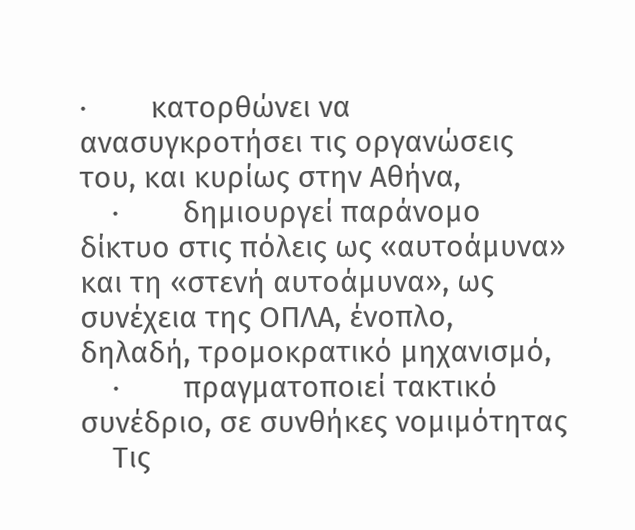·        κατορθώνει να ανασυγκροτήσει τις οργανώσεις του, και κυρίως στην Αθήνα,
    ·        δημιουργεί παράνομο δίκτυο στις πόλεις ως «αυτοάμυνα» και τη «στενή αυτοάμυνα», ως συνέχεια της ΟΠΛΑ, ένοπλο, δηλαδή, τρομοκρατικό μηχανισμό,
    ·        πραγματοποιεί τακτικό συνέδριο, σε συνθήκες νομιμότητας
    Τις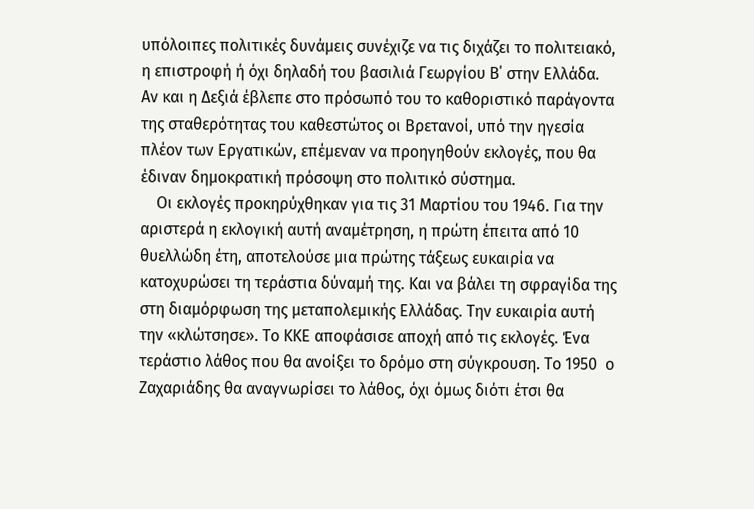υπόλοιπες πολιτικές δυνάμεις συνέχιζε να τις διχάζει το πολιτειακό, η επιστροφή ή όχι δηλαδή του βασιλιά Γεωργίου Β΄ στην Ελλάδα. Αν και η Δεξιά έβλεπε στο πρόσωπό του το καθοριστικό παράγοντα της σταθερότητας του καθεστώτος οι Βρετανοί, υπό την ηγεσία πλέον των Εργατικών, επέμεναν να προηγηθούν εκλογές, που θα έδιναν δημοκρατική πρόσοψη στο πολιτικό σύστημα.
    Οι εκλογές προκηρύχθηκαν για τις 31 Μαρτίου του 1946. Για την αριστερά η εκλογική αυτή αναμέτρηση, η πρώτη έπειτα από 10 θυελλώδη έτη, αποτελούσε μια πρώτης τάξεως ευκαιρία να κατοχυρώσει τη τεράστια δύναμή της. Και να βάλει τη σφραγίδα της στη διαμόρφωση της μεταπολεμικής Ελλάδας. Την ευκαιρία αυτή την «κλώτσησε». Το ΚΚΕ αποφάσισε αποχή από τις εκλογές. Ένα τεράστιο λάθος που θα ανοίξει το δρόμο στη σύγκρουση. Το 1950  ο Ζαχαριάδης θα αναγνωρίσει το λάθος, όχι όμως διότι έτσι θα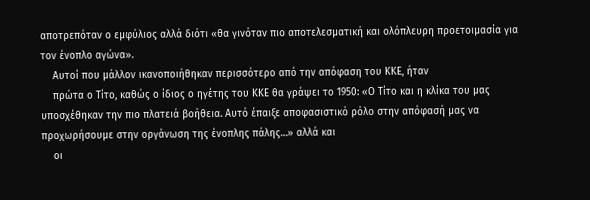αποτρεπόταν ο εμφύλιος αλλά διότι «θα γινόταν πιο αποτελεσματική και ολόπλευρη προετοιμασία για τον ένοπλο αγώνα».
    Αυτοί που μάλλον ικανοποιήθηκαν περισσότερο από την απόφαση του ΚΚΕ, ήταν
    πρώτα ο Τίτο, καθώς ο ίδιος ο ηγέτης του ΚΚΕ θα γράψει το 1950: «Ο Τίτο και η κλίκα του μας υποσχέθηκαν την πιο πλατειά βοήθεια. Αυτό έπαιξε αποφασιστικό ρόλο στην απόφασή μας να προχωρήσουμε στην οργάνωση της ένοπλης πάλης…» αλλά και
    οι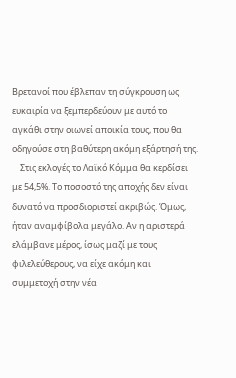Βρετανοί που έβλεπαν τη σύγκρουση ως ευκαιρία να ξεμπερδεύουν με αυτό το αγκάθι στην οιωνεί αποικία τους, που θα οδηγούσε στη βαθύτερη ακόμη εξάρτησή της.
    Στις εκλογές το Λαϊκό Κόμμα θα κερδίσει με 54,5%. Το ποσοστό της αποχής δεν είναι δυνατό να προσδιοριστεί ακριβώς. Όμως, ήταν αναμφίβολα μεγάλο. Αν η αριστερά ελάμβανε μέρος, ίσως μαζί με τους φιλελεύθερους, να είχε ακόμη και συμμετοχή στην νέα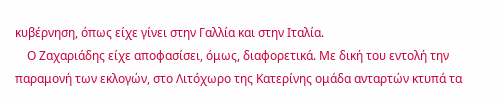κυβέρνηση, όπως είχε γίνει στην Γαλλία και στην Ιταλία.
    Ο Ζαχαριάδης είχε αποφασίσει, όμως, διαφορετικά. Με δική του εντολή την παραμονή των εκλογών, στο Λιτόχωρο της Κατερίνης ομάδα ανταρτών κτυπά τα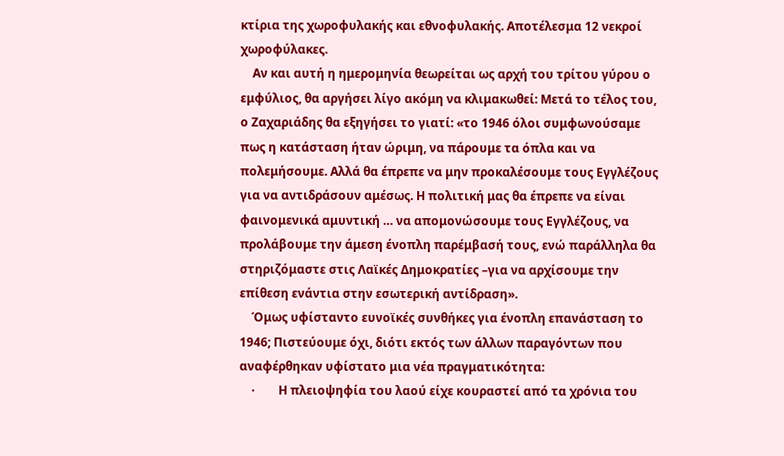κτίρια της χωροφυλακής και εθνοφυλακής. Αποτέλεσμα 12 νεκροί χωροφύλακες.
    Αν και αυτή η ημερομηνία θεωρείται ως αρχή του τρίτου γύρου ο εμφύλιος, θα αργήσει λίγο ακόμη να κλιμακωθεί: Μετά το τέλος του, ο Ζαχαριάδης θα εξηγήσει το γιατί: «το 1946 όλοι συμφωνούσαμε πως η κατάσταση ήταν ώριμη, να πάρουμε τα όπλα και να πολεμήσουμε. Αλλά θα έπρεπε να μην προκαλέσουμε τους Εγγλέζους για να αντιδράσουν αμέσως. Η πολιτική μας θα έπρεπε να είναι φαινομενικά αμυντική … να απομονώσουμε τους Εγγλέζους, να προλάβουμε την άμεση ένοπλη παρέμβασή τους, ενώ παράλληλα θα στηριζόμαστε στις Λαϊκές Δημοκρατίες –για να αρχίσουμε την επίθεση ενάντια στην εσωτερική αντίδραση».
    Όμως υφίσταντο ευνοϊκές συνθήκες για ένοπλη επανάσταση το 1946; Πιστεύουμε όχι, διότι εκτός των άλλων παραγόντων που αναφέρθηκαν υφίστατο μια νέα πραγματικότητα:
    ·        Η πλειοψηφία του λαού είχε κουραστεί από τα χρόνια του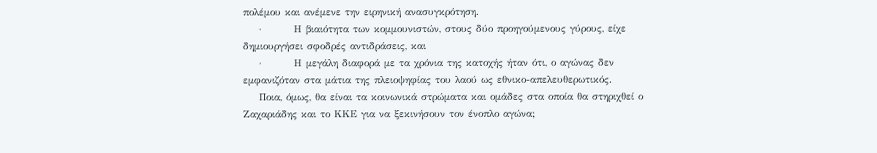πολέμου και ανέμενε την ειρηνική ανασυγκρότηση.
    ·        Η βιαιότητα των κομμουνιστών, στους δύο προηγούμενους γύρους, είχε δημιουργήσει σφοδρές αντιδράσεις, και
    ·        Η μεγάλη διαφορά με τα χρόνια της κατοχής ήταν ότι, ο αγώνας δεν εμφανιζόταν στα μάτια της πλειοψηφίας του λαού ως εθνικο-απελευθερωτικός.
    Ποια, όμως, θα είναι τα κοινωνικά στρώματα και ομάδες στα οποία θα στηριχθεί ο Ζαχαριάδης και το ΚΚΕ για να ξεκινήσουν τον ένοπλο αγώνα;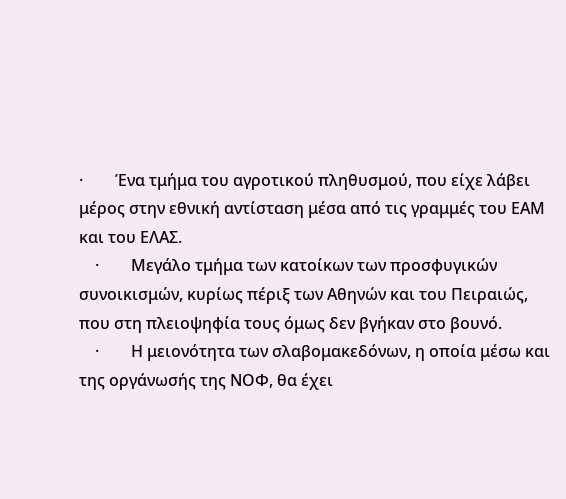·        Ένα τμήμα του αγροτικού πληθυσμού, που είχε λάβει μέρος στην εθνική αντίσταση μέσα από τις γραμμές του ΕΑΜ και του ΕΛΑΣ.
    ·        Μεγάλο τμήμα των κατοίκων των προσφυγικών συνοικισμών, κυρίως πέριξ των Αθηνών και του Πειραιώς, που στη πλειοψηφία τους όμως δεν βγήκαν στο βουνό.
    ·        Η μειονότητα των σλαβομακεδόνων, η οποία μέσω και της οργάνωσής της ΝΟΦ, θα έχει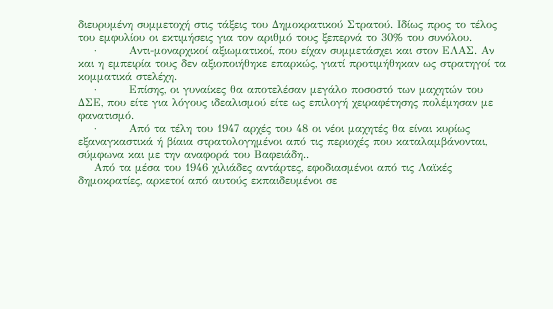διευρυμένη συμμετοχή στις τάξεις του Δημοκρατικού Στρατού. Ιδίως προς το τέλος του εμφυλίου οι εκτιμήσεις για τον αριθμό τους ξεπερνά το 30% του συνόλου.
    ·        Αντι-μοναρχικοί αξιωματικοί, που είχαν συμμετάσχει και στον ΕΛΑΣ. Αν και η εμπειρία τους δεν αξιοποιήθηκε επαρκώς, γιατί προτιμήθηκαν ως στρατηγοί τα κομματικά στελέχη.
    ·        Επίσης, οι γυναίκες θα αποτελέσαν μεγάλο ποσοστό των μαχητών του ΔΣΕ, που είτε για λόγους ιδεαλισμού είτε ως επιλογή χειραφέτησης πολέμησαν με φανατισμό.
    ·        Από τα τέλη του 1947 αρχές του 48 οι νέοι μαχητές θα είναι κυρίως εξαναγκαστικά ή βίαια στρατολογημένοι από τις περιοχές που καταλαμβάνονται, σύμφωνα και με την αναφορά του Βαφειάδη..
    Από τα μέσα του 1946 χιλιάδες αντάρτες, εφοδιασμένοι από τις Λαϊκές δημοκρατίες, αρκετοί από αυτούς εκπαιδευμένοι σε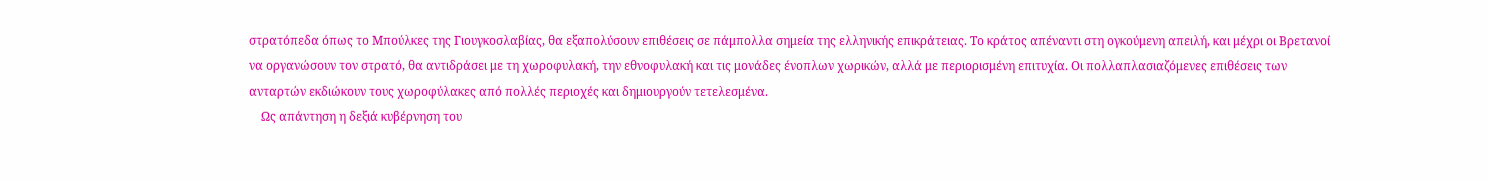στρατόπεδα όπως το Μπούλκες της Γιουγκοσλαβίας, θα εξαπολύσουν επιθέσεις σε πάμπολλα σημεία της ελληνικής επικράτειας. Το κράτος απέναντι στη ογκούμενη απειλή, και μέχρι οι Βρετανοί να οργανώσουν τον στρατό, θα αντιδράσει με τη χωροφυλακή, την εθνοφυλακή και τις μονάδες ένοπλων χωρικών, αλλά με περιορισμένη επιτυχία. Οι πολλαπλασιαζόμενες επιθέσεις των ανταρτών εκδιώκουν τους χωροφύλακες από πολλές περιοχές και δημιουργούν τετελεσμένα.
    Ως απάντηση η δεξιά κυβέρνηση του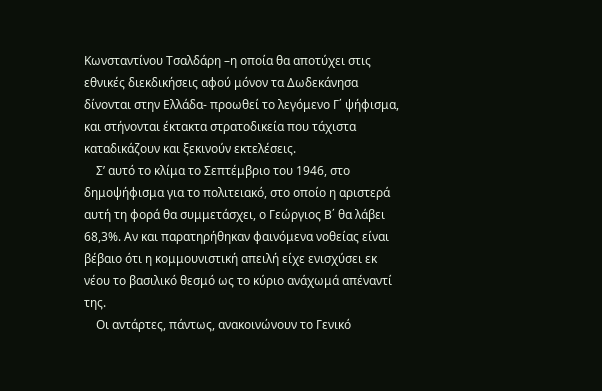Κωνσταντίνου Τσαλδάρη –η οποία θα αποτύχει στις εθνικές διεκδικήσεις αφού μόνον τα Δωδεκάνησα δίνονται στην Ελλάδα- προωθεί το λεγόμενο Γ΄ ψήφισμα, και στήνονται έκτακτα στρατοδικεία που τάχιστα καταδικάζουν και ξεκινούν εκτελέσεις.
    Σ’ αυτό το κλίμα το Σεπτέμβριο του 1946, στο δημοψήφισμα για το πολιτειακό, στο οποίο η αριστερά αυτή τη φορά θα συμμετάσχει, ο Γεώργιος Β΄ θα λάβει 68,3%. Αν και παρατηρήθηκαν φαινόμενα νοθείας είναι βέβαιο ότι η κομμουνιστική απειλή είχε ενισχύσει εκ νέου το βασιλικό θεσμό ως το κύριο ανάχωμά απέναντί της.
    Οι αντάρτες, πάντως, ανακοινώνουν το Γενικό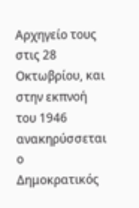Αρχηγείο τους στις 28 Οκτωβρίου, και στην εκπνοή του 1946 ανακηρύσσεται ο Δημοκρατικός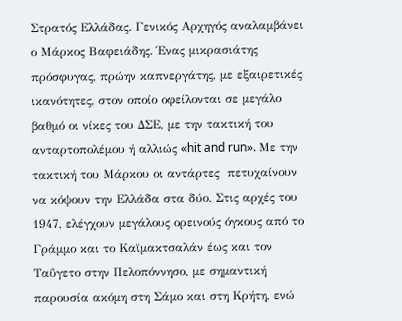Στρατός Ελλάδας. Γενικός Αρχηγός αναλαμβάνει ο Μάρκος Βαφειάδης. Ένας μικρασιάτης πρόσφυγας, πρώην καπνεργάτης, με εξαιρετικές ικανότητες, στον οποίο οφείλονται σε μεγάλο βαθμό οι νίκες του ΔΣΕ, με την τακτική του ανταρτοπολέμου ή αλλιώς «hit and run». Με την τακτική του Μάρκου οι αντάρτες  πετυχαίνουν να κόψουν την Ελλάδα στα δύο. Στις αρχές του 1947, ελέγχουν μεγάλους ορεινούς όγκους από το Γράμμο και το Καϊμακτσαλάν έως και τον Ταΰγετο στην Πελοπόννησο, με σημαντική παρουσία ακόμη στη Σάμο και στη Κρήτη, ενώ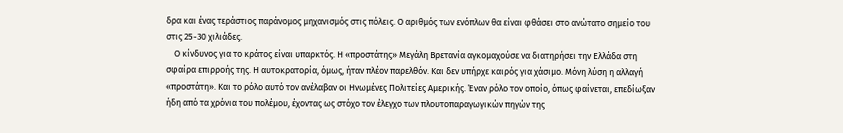δρα και ένας τεράστιος παράνομος μηχανισμός στις πόλεις. Ο αριθμός των ενόπλων θα είναι φθάσει στο ανώτατο σημείο του στις 25-30 χιλιάδες.
    Ο κίνδυνος για το κράτος είναι υπαρκτός. Η «προστάτης» Μεγάλη Βρετανία αγκομαχούσε να διατηρήσει την Ελλάδα στη σφαίρα επιρροής της. Η αυτοκρατορία, όμως, ήταν πλέον παρελθόν. Και δεν υπήρχε καιρός για χάσιμο. Μόνη λύση η αλλαγή «προστάτη». Και το ρόλο αυτό τον ανέλαβαν οι Ηνωμένες Πολιτείες Αμερικής. Έναν ρόλο τον οποίο, όπως φαίνεται, επεδίωξαν ήδη από τα χρόνια του πολέμου, έχοντας ως στόχο τον έλεγχο των πλουτοπαραγωγικών πηγών της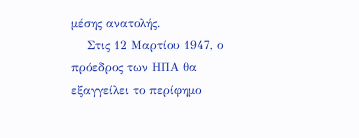μέσης ανατολής.
    Στις 12 Μαρτίου 1947, ο πρόεδρος των ΗΠΑ θα εξαγγείλει το περίφημο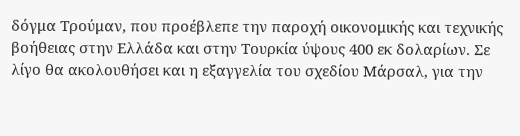δόγμα Τρούμαν, που προέβλεπε την παροχή οικονομικής και τεχνικής βοήθειας στην Ελλάδα και στην Τουρκία ύψους 400 εκ δολαρίων. Σε λίγο θα ακολουθήσει και η εξαγγελία του σχεδίου Μάρσαλ, για την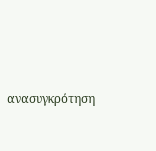ανασυγκρότηση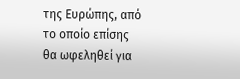της Ευρώπης, από το οποίο επίσης θα ωφεληθεί για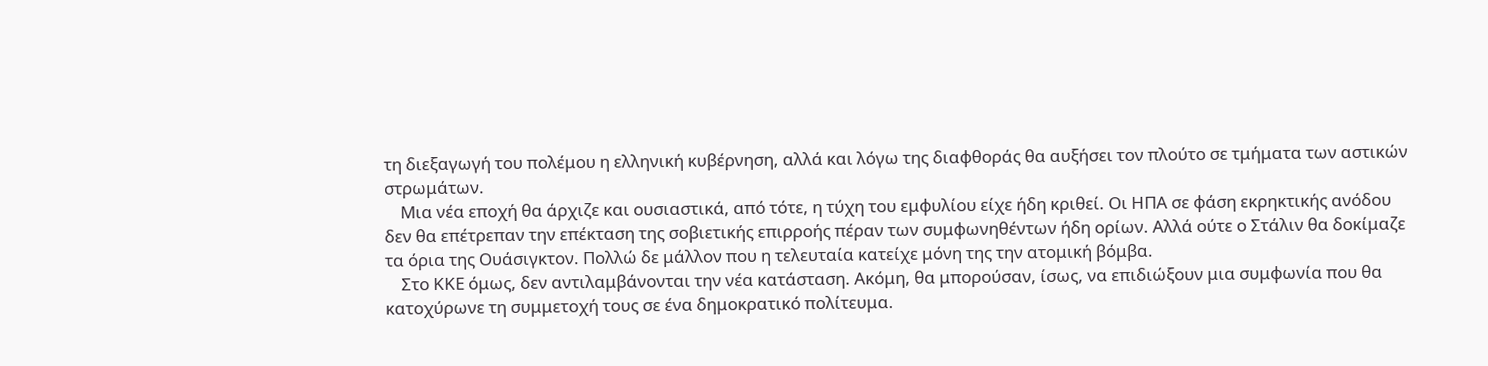τη διεξαγωγή του πολέμου η ελληνική κυβέρνηση, αλλά και λόγω της διαφθοράς θα αυξήσει τον πλούτο σε τμήματα των αστικών στρωμάτων.
    Μια νέα εποχή θα άρχιζε και ουσιαστικά, από τότε, η τύχη του εμφυλίου είχε ήδη κριθεί. Οι ΗΠΑ σε φάση εκρηκτικής ανόδου δεν θα επέτρεπαν την επέκταση της σοβιετικής επιρροής πέραν των συμφωνηθέντων ήδη ορίων. Αλλά ούτε ο Στάλιν θα δοκίμαζε τα όρια της Ουάσιγκτον. Πολλώ δε μάλλον που η τελευταία κατείχε μόνη της την ατομική βόμβα.
    Στο ΚΚΕ όμως, δεν αντιλαμβάνονται την νέα κατάσταση. Ακόμη, θα μπορούσαν, ίσως, να επιδιώξουν μια συμφωνία που θα κατοχύρωνε τη συμμετοχή τους σε ένα δημοκρατικό πολίτευμα.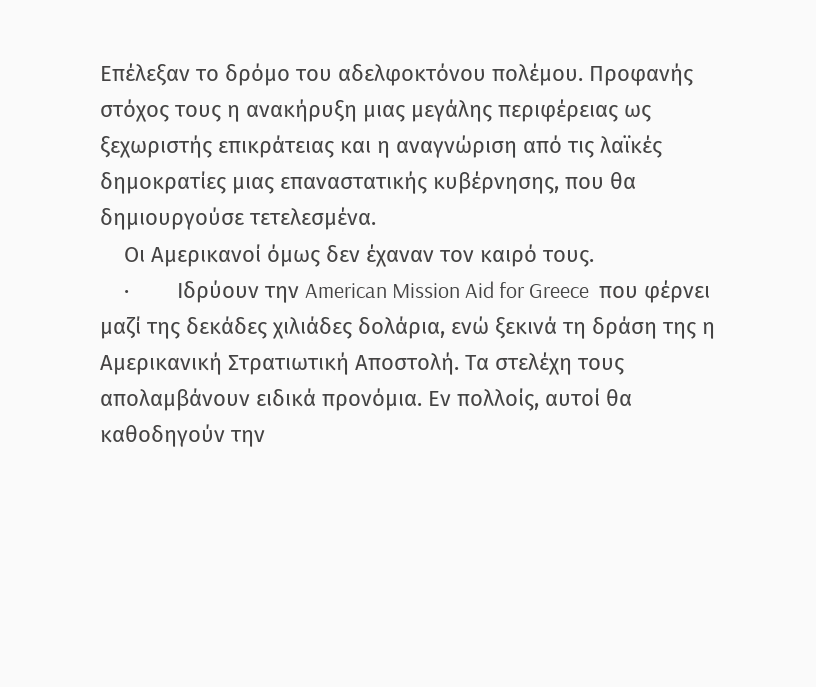Επέλεξαν το δρόμο του αδελφοκτόνου πολέμου. Προφανής στόχος τους η ανακήρυξη μιας μεγάλης περιφέρειας ως ξεχωριστής επικράτειας και η αναγνώριση από τις λαϊκές δημοκρατίες μιας επαναστατικής κυβέρνησης, που θα δημιουργούσε τετελεσμένα.
    Οι Αμερικανοί όμως δεν έχαναν τον καιρό τους.
    ·        Ιδρύουν την American Mission Aid for Greece  που φέρνει μαζί της δεκάδες χιλιάδες δολάρια, ενώ ξεκινά τη δράση της η Αμερικανική Στρατιωτική Αποστολή. Τα στελέχη τους απολαμβάνουν ειδικά προνόμια. Εν πολλοίς, αυτοί θα καθοδηγούν την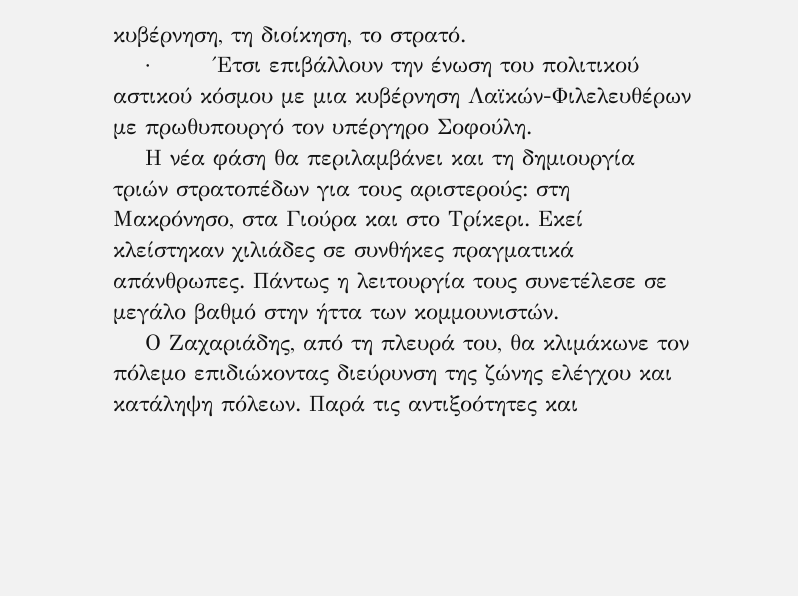κυβέρνηση, τη διοίκηση, το στρατό.
    ·        Έτσι επιβάλλουν την ένωση του πολιτικού αστικού κόσμου με μια κυβέρνηση Λαϊκών-Φιλελευθέρων με πρωθυπουργό τον υπέργηρο Σοφούλη.
    Η νέα φάση θα περιλαμβάνει και τη δημιουργία τριών στρατοπέδων για τους αριστερούς: στη Μακρόνησο, στα Γιούρα και στο Τρίκερι. Εκεί κλείστηκαν χιλιάδες σε συνθήκες πραγματικά απάνθρωπες. Πάντως η λειτουργία τους συνετέλεσε σε μεγάλο βαθμό στην ήττα των κομμουνιστών.
    Ο Ζαχαριάδης, από τη πλευρά του, θα κλιμάκωνε τον πόλεμο επιδιώκοντας διεύρυνση της ζώνης ελέγχου και κατάληψη πόλεων. Παρά τις αντιξοότητες και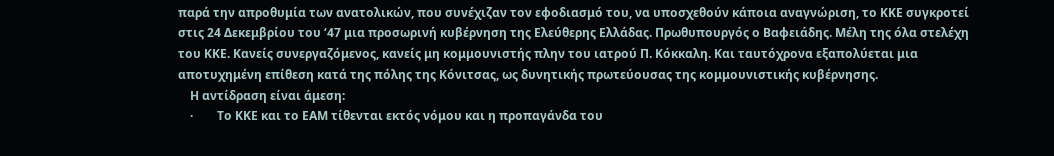παρά την απροθυμία των ανατολικών, που συνέχιζαν τον εφοδιασμό του, να υποσχεθούν κάποια αναγνώριση, το ΚΚΕ συγκροτεί στις 24 Δεκεμβρίου του ‘47 μια προσωρινή κυβέρνηση της Ελεύθερης Ελλάδας. Πρωθυπουργός ο Βαφειάδης. Μέλη της όλα στελέχη του ΚΚΕ. Κανείς συνεργαζόμενος, κανείς μη κομμουνιστής πλην του ιατρού Π. Κόκκαλη. Και ταυτόχρονα εξαπολύεται μια αποτυχημένη επίθεση κατά της πόλης της Κόνιτσας, ως δυνητικής πρωτεύουσας της κομμουνιστικής κυβέρνησης.
    Η αντίδραση είναι άμεση:
    ·        Το ΚΚΕ και το ΕΑΜ τίθενται εκτός νόμου και η προπαγάνδα του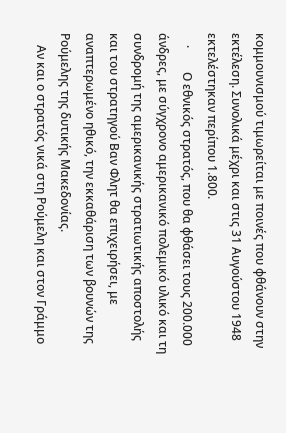κομμουνισμού τιμωρείται με ποινές που φθάνουν στην εκτέλεση. Συνολικά μέχρι και στις 31 Αυγούστου 1948 εκτελέστηκαν περίπου 1.800.
    ·        Ο εθνικός στρατός, που θα φθάσει τους 200.000 άνδρες, με σύγχρονο αμερικανικό πολεμικό υλικό και τη συνδρομή της αμερικανικής στρατιωτικής αποστολής και του στρατηγού Βαν Φλητ θα επιχειρήσει, με αναπτερωμένο ηθικό, την εκκαθάριση των βουνών της Ρούμελης της δυτικής Μακεδονίας.
    Αν και ο στρατός νικά στη Ρούμελη και στον Γράμμο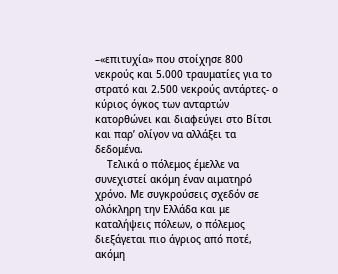–«επιτυχία» που στοίχησε 800 νεκρούς και 5.000 τραυματίες για το στρατό και 2.500 νεκρούς αντάρτες- ο κύριος όγκος των ανταρτών κατορθώνει και διαφεύγει στο Βίτσι και παρ’ ολίγον να αλλάξει τα δεδομένα.
    Τελικά ο πόλεμος έμελλε να συνεχιστεί ακόμη έναν αιματηρό χρόνο. Με συγκρούσεις σχεδόν σε ολόκληρη την Ελλάδα και με καταλήψεις πόλεων, ο πόλεμος διεξάγεται πιο άγριος από ποτέ, ακόμη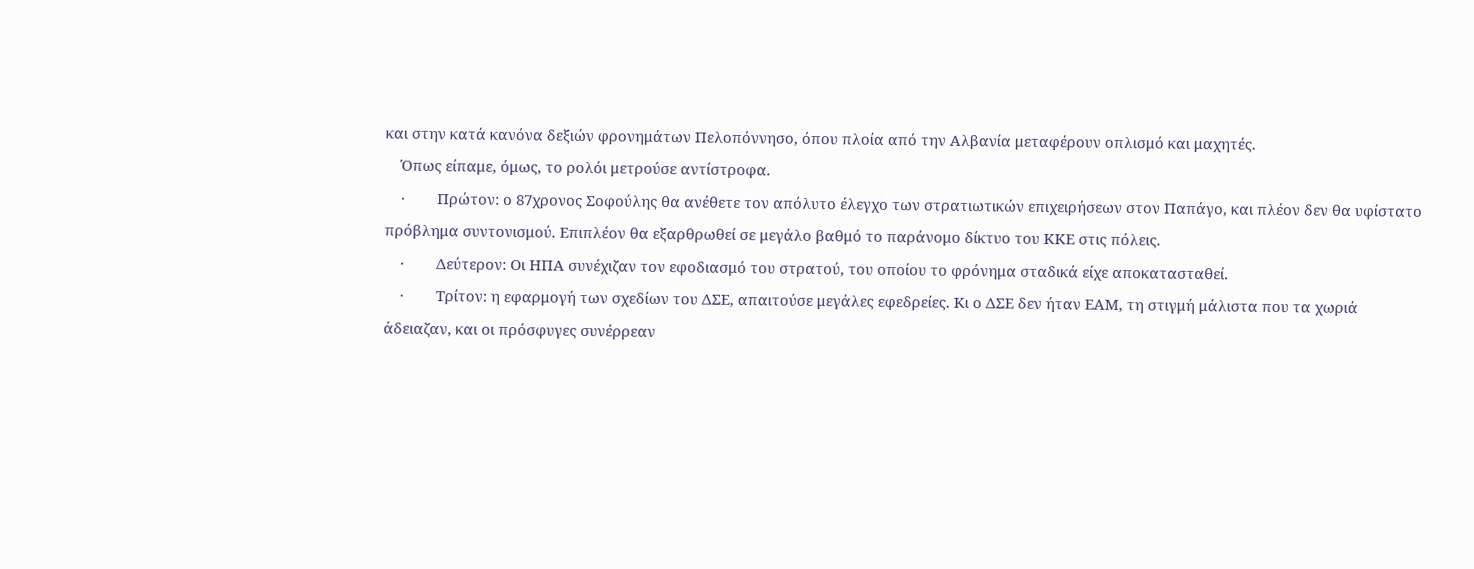και στην κατά κανόνα δεξιών φρονημάτων Πελοπόννησο, όπου πλοία από την Αλβανία μεταφέρουν οπλισμό και μαχητές.
    Όπως είπαμε, όμως, το ρολόι μετρούσε αντίστροφα.
    ·        Πρώτον: ο 87χρονος Σοφούλης θα ανέθετε τον απόλυτο έλεγχο των στρατιωτικών επιχειρήσεων στον Παπάγο, και πλέον δεν θα υφίστατο πρόβλημα συντονισμού. Επιπλέον θα εξαρθρωθεί σε μεγάλο βαθμό το παράνομο δίκτυο του ΚΚΕ στις πόλεις.
    ·        Δεύτερον: Οι ΗΠΑ συνέχιζαν τον εφοδιασμό του στρατού, του οποίου το φρόνημα σταδικά είχε αποκατασταθεί.
    ·        Τρίτον: η εφαρμογή των σχεδίων του ΔΣΕ, απαιτούσε μεγάλες εφεδρείες. Κι ο ΔΣΕ δεν ήταν ΕΑΜ, τη στιγμή μάλιστα που τα χωριά άδειαζαν, και οι πρόσφυγες συνέρρεαν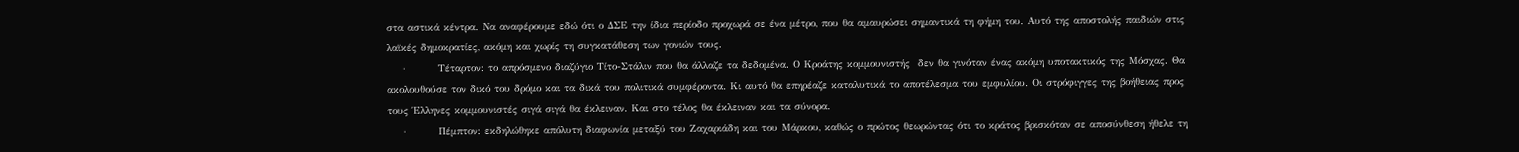στα αστικά κέντρα. Να αναφέρουμε εδώ ότι ο ΔΣΕ την ίδια περίοδο προχωρά σε ένα μέτρο, που θα αμαυρώσει σημαντικά τη φήμη του. Αυτό της αποστολής παιδιών στις λαϊκές δημοκρατίες, ακόμη και χωρίς τη συγκατάθεση των γονιών τους.
    ·        Τέταρτον: το απρόσμενο διαζύγιο Τίτο-Στάλιν που θα άλλαζε τα δεδομένα. Ο Κροάτης κομμουνιστής  δεν θα γινόταν ένας ακόμη υποτακτικός της Μόσχας. Θα ακολουθούσε τον δικό του δρόμο και τα δικά του πολιτικά συμφέροντα. Κι αυτό θα επηρέαζε καταλυτικά το αποτέλεσμα του εμφυλίου. Οι στρόφιγγες της βοήθειας προς τους Έλληνες κομμουνιστές σιγά σιγά θα έκλειναν. Και στο τέλος θα έκλειναν και τα σύνορα.
    ·        Πέμπτον: εκδηλώθηκε απόλυτη διαφωνία μεταξύ του Ζαχαριάδη και του Μάρκου, καθώς ο πρώτος θεωρώντας ότι το κράτος βρισκόταν σε αποσύνθεση ήθελε τη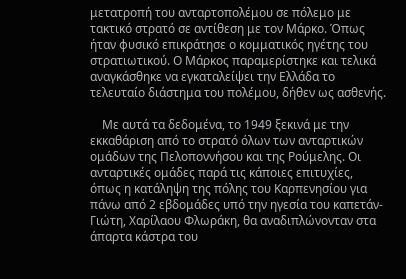μετατροπή του ανταρτοπολέμου σε πόλεμο με τακτικό στρατό σε αντίθεση με τον Μάρκο. Όπως ήταν φυσικό επικράτησε ο κομματικός ηγέτης του στρατιωτικού. Ο Μάρκος παραμερίστηκε και τελικά αναγκάσθηκε να εγκαταλείψει την Ελλάδα το τελευταίο διάστημα του πολέμου, δήθεν ως ασθενής.

    Με αυτά τα δεδομένα, το 1949 ξεκινά με την εκκαθάριση από το στρατό όλων των ανταρτικών ομάδων της Πελοποννήσου και της Ρούμελης. Οι ανταρτικές ομάδες παρά τις κάποιες επιτυχίες, όπως η κατάληψη της πόλης του Καρπενησίου για πάνω από 2 εβδομάδες υπό την ηγεσία του καπετάν-Γιώτη, Χαρίλαου Φλωράκη, θα αναδιπλώνονταν στα άπαρτα κάστρα του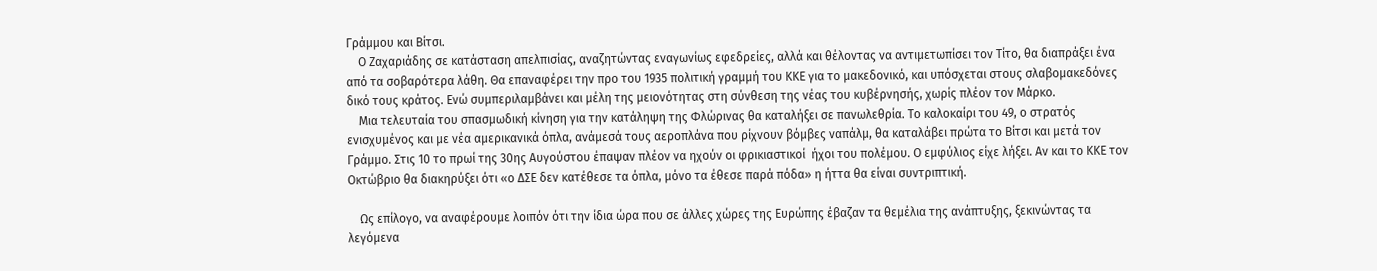Γράμμου και Βίτσι.
    Ο Ζαχαριάδης σε κατάσταση απελπισίας, αναζητώντας εναγωνίως εφεδρείες, αλλά και θέλοντας να αντιμετωπίσει τον Τίτο, θα διαπράξει ένα από τα σοβαρότερα λάθη. Θα επαναφέρει την προ του 1935 πολιτική γραμμή του ΚΚΕ για το μακεδονικό, και υπόσχεται στους σλαβομακεδόνες δικό τους κράτος. Ενώ συμπεριλαμβάνει και μέλη της μειονότητας στη σύνθεση της νέας του κυβέρνησής, χωρίς πλέον τον Μάρκο.
    Μια τελευταία του σπασμωδική κίνηση για την κατάληψη της Φλώρινας θα καταλήξει σε πανωλεθρία. Το καλοκαίρι του 49, ο στρατός ενισχυμένος και με νέα αμερικανικά όπλα, ανάμεσά τους αεροπλάνα που ρίχνουν βόμβες ναπάλμ, θα καταλάβει πρώτα το Βίτσι και μετά τον Γράμμο. Στις 10 το πρωί της 30ης Αυγούστου έπαψαν πλέον να ηχούν οι φρικιαστικοί  ήχοι του πολέμου. Ο εμφύλιος είχε λήξει. Αν και το ΚΚΕ τον Οκτώβριο θα διακηρύξει ότι «ο ΔΣΕ δεν κατέθεσε τα όπλα, μόνο τα έθεσε παρά πόδα» η ήττα θα είναι συντριπτική.

    Ως επίλογο, να αναφέρουμε λοιπόν ότι την ίδια ώρα που σε άλλες χώρες της Ευρώπης έβαζαν τα θεμέλια της ανάπτυξης, ξεκινώντας τα λεγόμενα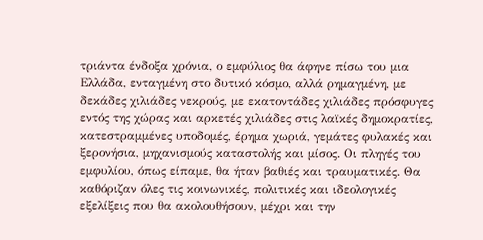τριάντα ένδοξα χρόνια, ο εμφύλιος θα άφηνε πίσω του μια Ελλάδα, ενταγμένη στο δυτικό κόσμο, αλλά ρημαγμένη, με δεκάδες χιλιάδες νεκρούς, με εκατοντάδες χιλιάδες πρόσφυγες εντός της χώρας και αρκετές χιλιάδες στις λαϊκές δημοκρατίες, κατεστραμμένες υποδομές, έρημα χωριά, γεμάτες φυλακές και ξερονήσια, μηχανισμούς καταστολής και μίσος. Οι πληγές του εμφυλίου, όπως είπαμε, θα ήταν βαθιές και τραυματικές. Θα καθόριζαν όλες τις κοινωνικές, πολιτικές και ιδεολογικές  εξελίξεις που θα ακολουθήσουν, μέχρι και την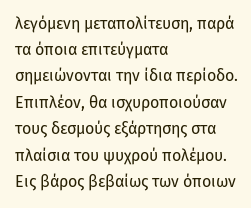λεγόμενη μεταπολίτευση, παρά τα όποια επιτεύγματα σημειώνονται την ίδια περίοδο. Επιπλέον, θα ισχυροποιούσαν τους δεσμούς εξάρτησης στα πλαίσια του ψυχρού πολέμου. Εις βάρος βεβαίως των όποιων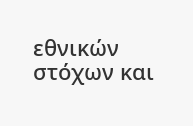εθνικών στόχων και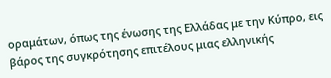οραμάτων, όπως της ένωσης της Ελλάδας με την Κύπρο, εις βάρος της συγκρότησης επιτέλους μιας ελληνικής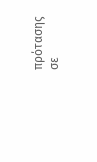πρότασης σε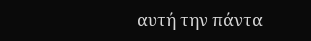αυτή την πάντα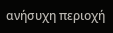ανήσυχη περιοχή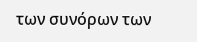των συνόρων των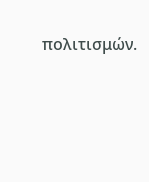πολιτισμών.